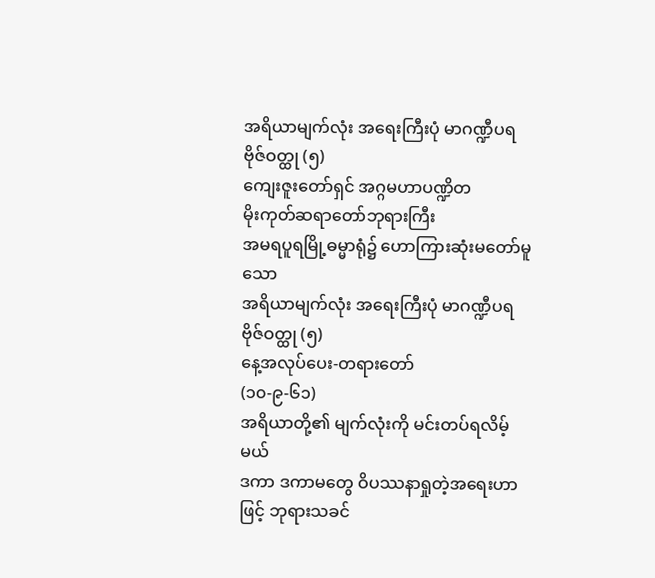အရိယာမျက်လုံး အရေးကြီးပုံ မာဂဏ္ဍီပရဗိုဇ်ဝတ္ထု (၅)
ကျေးဇူးတော်ရှင် အဂ္ဂမဟာပဏ္ဍိတ
မိုးကုတ်ဆရာတော်ဘုရားကြီး
အမရပူရမြို့ဓမ္မာရုံ၌ ဟောကြားဆုံးမတော်မူသော
အရိယာမျက်လုံး အရေးကြီးပုံ မာဂဏ္ဍီပရဗိုဇ်ဝတ္ထု (၅)
နေ့အလုပ်ပေး-တရားတော်
(၁၀-၉-၆၁)
အရိယာတို့၏ မျက်လုံးကို မင်းတပ်ရလိမ့်မယ်
ဒကာ ဒကာမတွေ ဝိပဿနာရှုတဲ့အရေးဟာဖြင့် ဘုရားသခင်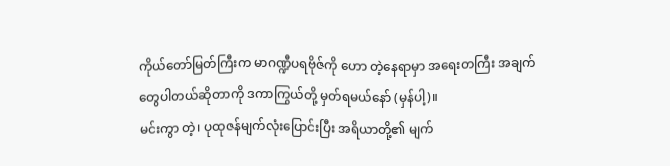ကိုယ်တော်မြတ်ကြီးက မာဂဏ္ဍီပရဗိုဇ်ကို ဟော တဲ့နေရာမှာ အရေးတကြီး အချက်တွေပါတယ်ဆိုတာကို ဒကာကြွယ်တို့ မှတ်ရမယ်နော် (မှန်ပါ့)။
မင်းကွာ တဲ့၊ ပုထုဇန်မျက်လုံးပြောင်းပြီး အရိယာတို့၏ မျက်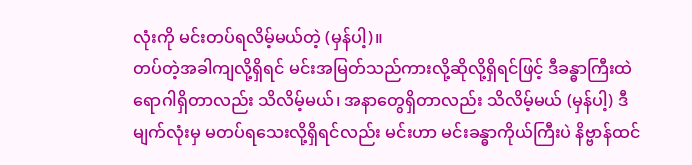လုံးကို မင်းတပ်ရလိမ့်မယ်တဲ့ (မှန်ပါ့)။
တပ်တဲ့အခါကျလို့ရှိရင် မင်းအမြတ်သည်ကားလို့ဆိုလို့ရှိရင်ဖြင့် ဒီခန္ဓာကြီးထဲရောဂါရှိတာလည်း သိလိမ့်မယ်၊ အနာတွေရှိတာလည်း သိလိမ့်မယ် (မှန်ပါ့) ဒီမျက်လုံးမှ မတပ်ရသေးလို့ရှိရင်လည်း မင်းဟာ မင်းခန္ဓာကိုယ်ကြီးပဲ နိဗ္ဗာန်ထင်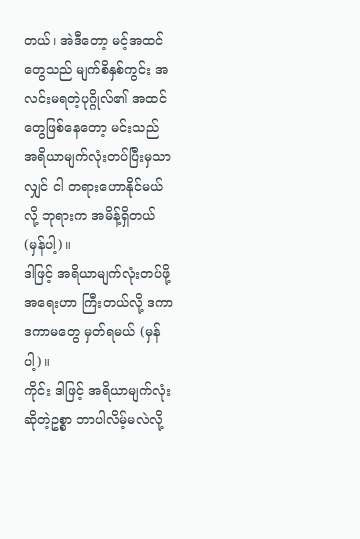တယ်၊ အဲဒီတော့ မင့်အထင်တွေသည် မျက်စိနှစ်ကွင်း အလင်းမရတဲ့ပုဂ္ဂိုလ်၏ အထင်တွေဖြစ်နေတော့ မင်းသည် အရိယာမျက်လုံးတပ်ပြီးမှသာလျှင် ငါ တရားဟောနိုင်မယ်လို့ ဘုရားက အမိန့်ရှိတယ် (မှန်ပါ့)။
ဒါဖြင့် အရိယာမျက်လုံးတပ်ဖို့အရေးဟာ ကြီးတယ်လို့ ဒကာ ဒကာမတွေ မှတ်ရမယ် (မှန်ပါ့)။
ကိုင်း ဒါဖြင့် အရိယာမျက်လုံးဆိုတဲ့ဥစ္စာ ဘာပါလိမ့်မလဲလို့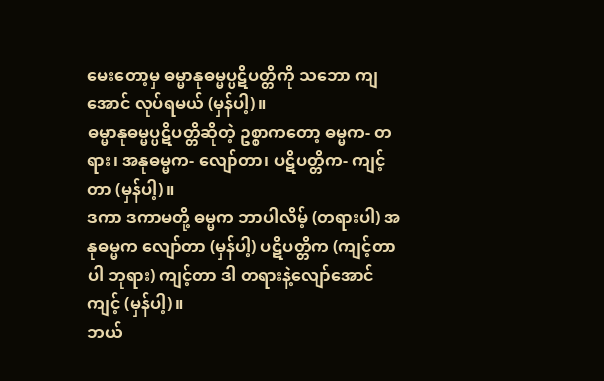မေးတော့မှ ဓမ္မာနုဓမ္မပ္ပဋိပတ္တိကို သဘော ကျအောင် လုပ်ရမယ် (မှန်ပါ့)။
ဓမ္မာနုဓမ္မပ္ပဋိပတ္တိဆိုတဲ့ ဥစ္စာကတော့ ဓမ္မက- တရား၊ အနုဓမ္မက- လျော်တာ၊ ပဋိပတ္တိက- ကျင့်တာ (မှန်ပါ့)။
ဒကာ ဒကာမတို့ ဓမ္မက ဘာပါလိမ့် (တရားပါ) အနုဓမ္မက လျော်တာ (မှန်ပါ့) ပဋိပတ္တိက (ကျင့်တာပါ ဘုရား) ကျင့်တာ ဒါ တရားနဲ့လျော်အောင်ကျင့် (မှန်ပါ့)။
ဘယ်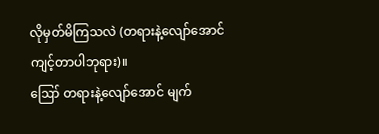လိုမှတ်မိကြသလဲ (တရားနဲ့လျော်အောင် ကျင့်တာပါဘုရား)။
ဪ တရားနဲ့လျော်အောင် မျက်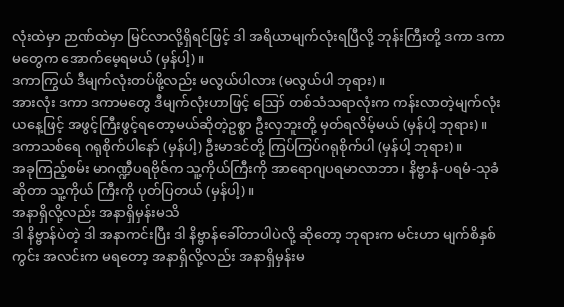လုံးထဲမှာ ဉာဏ်ထဲမှာ မြင်လာလို့ရှိရင်ဖြင့် ဒါ အရိယာမျက်လုံးရပြီလို့ ဘုန်းကြီးတို့ ဒကာ ဒကာမတွေက အောက်မေ့ရမယ် (မှန်ပါ့)။
ဒကာကြွယ် ဒီမျက်လုံးတပ်ဖို့လည်း မလွယ်ပါလား (မလွယ်ပါ ဘုရား)။
အားလုံး ဒကာ ဒကာမတွေ ဒီမျက်လုံးဟာဖြင့် ဪ တစ်သံသရာလုံးက ကန်းလာတဲ့မျက်လုံး ယနေ့ဖြင့် အဖွင့်ကြီးဖွင့်ရတော့မယ်ဆိုတဲ့ဥစ္စာ ဦးလှဘူးတို့ မှတ်ရလိမ့်မယ် (မှန်ပါ့ ဘုရား)။
ဒကာသစ်ရေ ဂရုစိုက်ပါနော် (မှန်ပါ့) ဦးမာဒင်တို့ ကြပ်ကြပ်ဂရုစိုက်ပါ (မှန်ပါ့ ဘုရား)။
အခုကြည့်စမ်း မာဂဏ္ဍီပရဗိုဇ်က သူ့ကိုယ်ကြီးကို အာရောဂျပရမာလာဘာ၊ နိဗ္ဗာနံ-ပရမံ-သုခံ ဆိုတာ သူ့ကိုယ် ကြီးကို ပုတ်ပြတယ် (မှန်ပါ့)။
အနာရှိလို့လည်း အနာရှိမှန်းမသိ
ဒါ နိဗ္ဗာန်ပဲတဲ့ ဒါ အနာကင်းပြီး ဒါ နိဗ္ဗာန်ခေါ်တာပါပဲလို့ ဆိုတော့ ဘုရားက မင်းဟာ မျက်စိနှစ်ကွင်း အလင်းက မရတော့ အနာရှိလို့လည်း အနာရှိမှန်းမ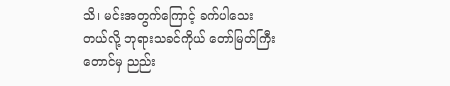သိ၊ မင်းအတွက်ကြောင့် ခက်ပါသေးတယ်လို့ ဘုရားသခင်ကိုယ် တော်မြတ်ကြီးတောင်မှ ညည်း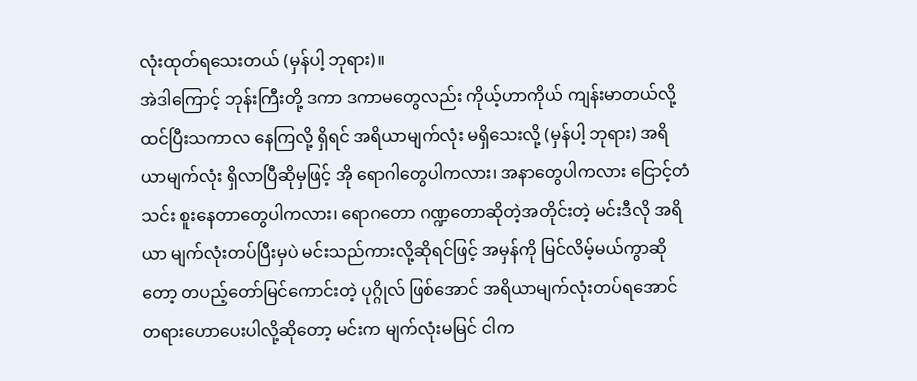လုံးထုတ်ရသေးတယ် (မှန်ပါ့ ဘုရား)။
အဲဒါကြောင့် ဘုန်းကြီးတို့ ဒကာ ဒကာမတွေလည်း ကိုယ့်ဟာကိုယ် ကျန်းမာတယ်လို့ထင်ပြီးသကာလ နေကြလို့ ရှိရင် အရိယာမျက်လုံး မရှိသေးလို့ (မှန်ပါ့ ဘုရား) အရိယာမျက်လုံး ရှိလာပြီဆိုမှဖြင့် အို ရောဂါတွေပါကလား၊ အနာတွေပါကလား ငြောင့်တံသင်း စူးနေတာတွေပါကလား၊ ရောဂတော ဂဏ္ဍတောဆိုတဲ့အတိုင်းတဲ့ မင်းဒီလို အရိယာ မျက်လုံးတပ်ပြီးမှပဲ မင်းသည်ကားလို့ဆိုရင်ဖြင့် အမှန်ကို မြင်လိမ့်မယ်ကွာဆိုတော့ တပည့်တော်မြင်ကောင်းတဲ့ ပုဂ္ဂိုလ် ဖြစ်အောင် အရိယာမျက်လုံးတပ်ရအောင် တရားဟောပေးပါလို့ဆိုတော့ မင်းက မျက်လုံးမမြင် ငါက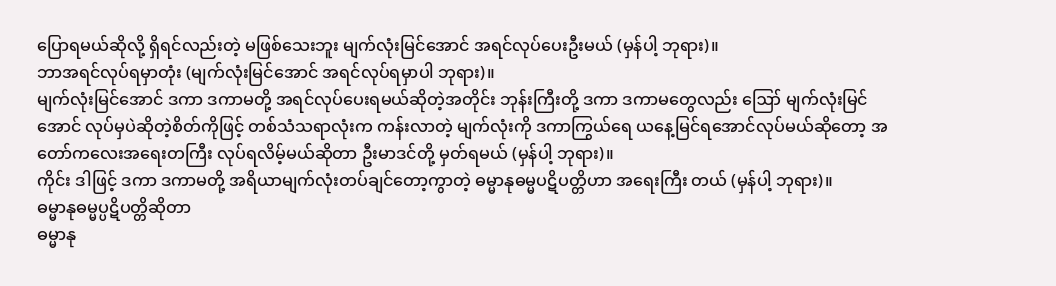ပြောရမယ်ဆိုလို့ ရှိရင်လည်းတဲ့ မဖြစ်သေးဘူး မျက်လုံးမြင်အောင် အရင်လုပ်ပေးဦးမယ် (မှန်ပါ့ ဘုရား)။
ဘာအရင်လုပ်ရမှာတုံး (မျက်လုံးမြင်အောင် အရင်လုပ်ရမှာပါ ဘုရား)။
မျက်လုံးမြင်အောင် ဒကာ ဒကာမတို့ အရင်လုပ်ပေးရမယ်ဆိုတဲ့အတိုင်း ဘုန်းကြီးတို့ ဒကာ ဒကာမတွေလည်း ဪ မျက်လုံးမြင်အောင် လုပ်မှပဲဆိုတဲ့စိတ်ကိုဖြင့် တစ်သံသရာလုံးက ကန်းလာတဲ့ မျက်လုံးကို ဒကာကြွယ်ရေ ယနေ့မြင်ရအောင်လုပ်မယ်ဆိုတော့ အတော်ကလေးအရေးတကြီး လုပ်ရလိမ့်မယ်ဆိုတာ ဦးမာဒင်တို့ မှတ်ရမယ် (မှန်ပါ့ ဘုရား)။
ကိုင်း ဒါဖြင့် ဒကာ ဒကာမတို့ အရိယာမျက်လုံးတပ်ချင်တော့ကွာတဲ့ ဓမ္မာနုဓမ္မပဋိပတ္တိဟာ အရေးကြီး တယ် (မှန်ပါ့ ဘုရား)။
ဓမ္မာနုဓမ္မပ္ပဋိပတ္တိဆိုတာ
ဓမ္မာနု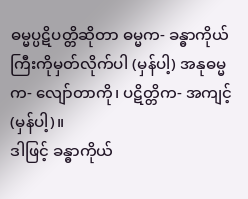ဓမ္မပ္ပဋိပတ္တိဆိုတာ ဓမ္မက- ခန္ဓာကိုယ်ကြီးကိုမှတ်လိုက်ပါ (မှန်ပါ့) အနုဓမ္မက- လျော်တာကို၊ ပဋိတ္တိက- အကျင့် (မှန်ပါ့)။
ဒါဖြင့် ခန္ဓာကိုယ်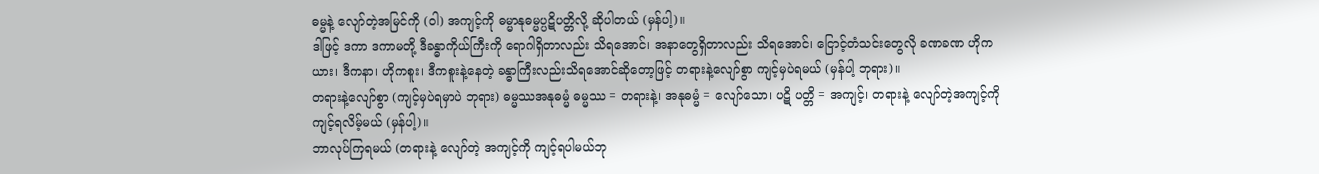ဓမ္မနဲ့ လျော်တဲ့အမြင်ကို (ဝါ) အကျင့်ကို ဓမ္မာနုဓမ္မပ္ပဋိပတ္တိလို့ ဆိုပါတယ် (မှန်ပါ့)။
ဒါဖြင့် ဒကာ ဒကာမတို့ ဒီခန္ဓာကိုယ်ကြီးကို ရောဂါရှိတာလည်း သိရအောင်၊ အနာတွေရှိတာလည်း သိရအောင်၊ ငြောင့်တံသင်းတွေလို ခဏခဏ ဟိုကယား၊ ဒီကနာ၊ ဟိုကစူး၊ ဒီကစူးနဲ့နေတဲ့ ခန္ဓာကြီးလည်းသိရအောင်ဆိုတော့ဖြင့် တရားနဲ့လျော်စွာ ကျင့်မှပဲရမယ် (မှန်ပါ့ ဘုရား)။
တရားနဲ့လျော်စွာ (ကျင့်မှပဲရမှာပဲ ဘုရား) ဓမ္မဿအနုဓမ္မံ ဓမ္မဿ = တရားနဲ့၊ အနုဓမ္မံ = လျော်သော၊ ပဋိ ပတ္တိ = အကျင့်၊ တရားနဲ့ လျော်တဲ့အကျင့်ကို ကျင့်ရလိမ့်မယ် (မှန်ပါ့)။
ဘာလုပ်ကြရမယ် (တရားနဲ့ လျော်တဲ့ အကျင့်ကို ကျင့်ရပါမယ်ဘု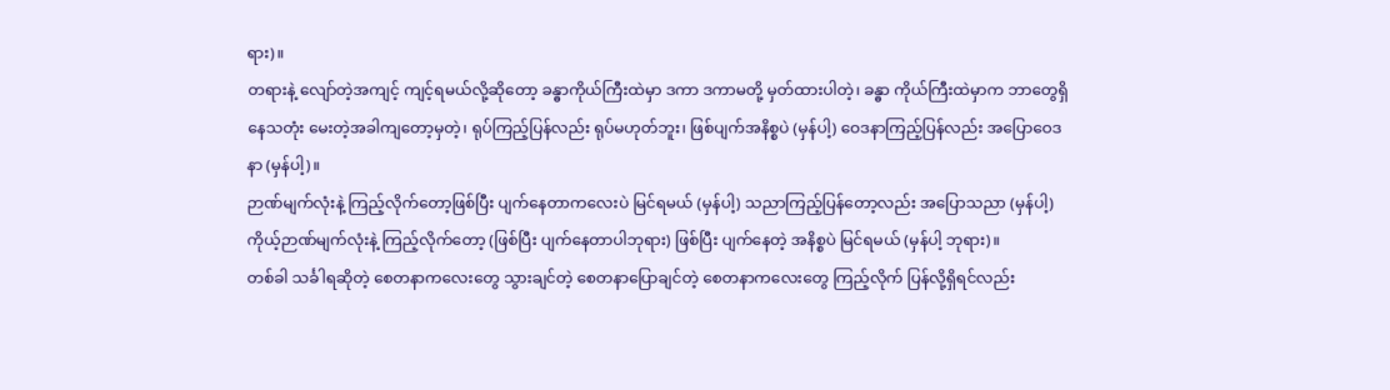ရား)။
တရားနဲ့ လျော်တဲ့အကျင့် ကျင့်ရမယ်လို့ဆိုတော့ ခန္ဓာကိုယ်ကြီးထဲမှာ ဒကာ ဒကာမတို့ မှတ်ထားပါတဲ့၊ ခန္ဓာ ကိုယ်ကြီးထဲမှာက ဘာတွေရှိနေသတုံး မေးတဲ့အခါကျတော့မှတဲ့၊ ရုပ်ကြည့်ပြန်လည်း ရုပ်မဟုတ်ဘူး၊ ဖြစ်ပျက်အနိစ္စပဲ (မှန်ပါ့) ဝေဒနာကြည့်ပြန်လည်း အပြောဝေဒနာ (မှန်ပါ့)။
ဉာဏ်မျက်လုံးနဲ့ ကြည့်လိုက်တော့ဖြစ်ပြီး ပျက်နေတာကလေးပဲ မြင်ရမယ် (မှန်ပါ့) သညာကြည့်ပြန်တော့လည်း အပြောသညာ (မှန်ပါ့) ကိုယ့်ဉာဏ်မျက်လုံးနဲ့ ကြည့်လိုက်တော့ (ဖြစ်ပြီး ပျက်နေတာပါဘုရား) ဖြစ်ပြီး ပျက်နေတဲ့ အနိစ္စပဲ မြင်ရမယ် (မှန်ပါ့ ဘုရား)။
တစ်ခါ သင်္ခါရဆိုတဲ့ စေတနာကလေးတွေ သွားချင်တဲ့ စေတနာပြောချင်တဲ့ စေတနာကလေးတွေ ကြည့်လိုက် ပြန်လို့ရှိရင်လည်း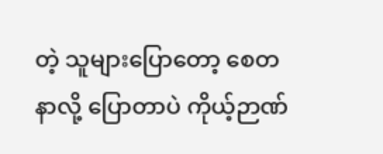တဲ့ သူများပြောတော့ စေတနာလို့ ပြောတာပဲ ကိုယ့်ဉာဏ်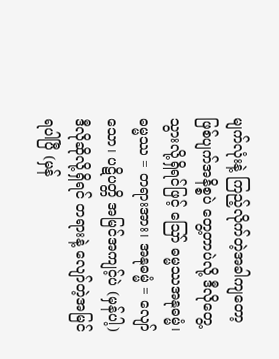မျက်လုံးနဲ့ ကြည့်လိုက်တဲ့အခါကျတော့ ဖြစ်ပျက်အနိစ္စပဲ တွေ့တာပဲလို့ ဒီလိုတွေ့သွားလို့ရှိရင်ဖြင့် ဪ ဓမ္မဿအနုဓမ္မံ၊ ဓမ္မဿ = တရားအား၊ အနုဓမ္မံ = လျော်သော၊ ပဋိပတ္တိ အမြင်အကျင့်ပဲ (မှန်ပါ့) ဒီလိုဆိုလို့ရှိရင် တရားနဲ့ လျော်တဲ့အမြင်ရပါပြီ (မှန်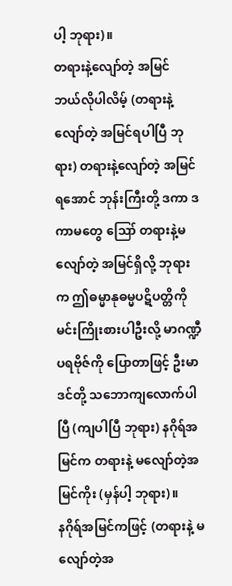ပါ့ ဘုရား)။
တရားနဲ့လျော်တဲ့ အမြင်
ဘယ်လိုပါလိမ့် (တရားနဲ့လျော်တဲ့ အမြင်ရပါပြီ ဘုရား) တရားနဲ့လျော်တဲ့ အမြင်ရအောင် ဘုန်းကြီးတို့ ဒကာ ဒကာမတွေ ဪ တရားနဲ့မလျော်တဲ့ အမြင်ရှိလို့ ဘုရားက ဤဓမ္မာနုဓမ္မပဋိပတ္တိကို မင်းကြိုးစားပါဦးလို့ မာဂဏ္ဍီပရဗိုဇ်ကို ပြောတာဖြင့် ဦးမာဒင်တို့ သဘောကျလောက်ပါပြီ (ကျပါပြီ ဘုရား) နဂိုရ်အမြင်က တရားနဲ့ မလျော်တဲ့အမြင်ကိုး (မှန်ပါ့ ဘုရား)။
နဂိုရ်အမြင်ကဖြင့် (တရားနဲ့ မလျော်တဲ့အ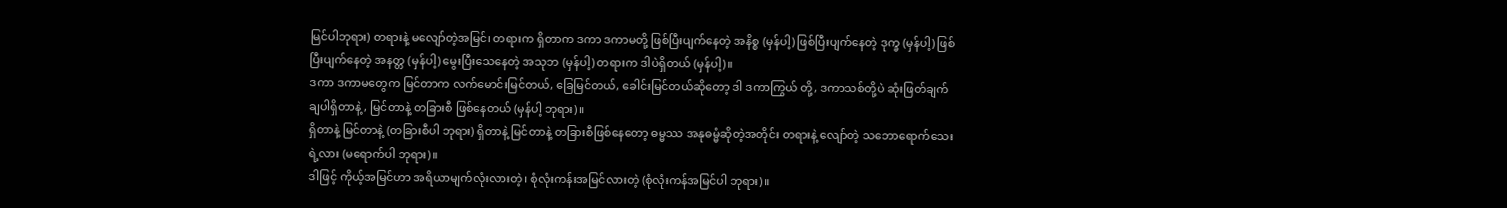မြင်ပါဘုရား) တရားနဲ့ မလျော်တဲ့အမြင်၊ တရားက ရှိတာက ဒကာ ဒကာမတို့ ဖြစ်ပြီးပျက်နေတဲ့ အနိစ္စ (မှန်ပါ့) ဖြစ်ပြီးပျက်နေတဲ့ ဒုက္ခ (မှန်ပါ့) ဖြစ်ပြီးပျက်နေတဲ့ အနတ္တ (မှန်ပါ့) မွေးပြီးသေနေတဲ့ အသုဘ (မှန်ပါ့) တရားက ဒါပဲရှိတယ် (မှန်ပါ့)။
ဒကာ ဒကာမတွေက မြင်တာက လက်မောင်းမြင်တယ်, ခြေမြင်တယ်, ခေါင်းမြင်တယ်ဆိုတော့ ဒါ ဒကာကြွယ် တို့, ဒကာသစ်တို့ပဲ ဆုံးဖြတ်ချက်ချပါရှိတာနဲ့, မြင်တာနဲ့ တခြားစီ ဖြစ်နေတယ် (မှန်ပါ့ ဘုရား)။
ရှိတာနဲ့ မြင်တာနဲ့ (တခြားစီပါ ဘုရား) ရှိတာနဲ့ မြင်တာနဲ့ တခြားစီဖြစ်နေတော့ ဓမ္မဿ အနုဓမ္မံဆိုတဲ့အတိုင်း တရားနဲ့ လျော်တဲ့ သဘောရောက်သေးရဲ့လား (မရောက်ပါ ဘုရား)။
ဒါဖြင့် ကိုယ့်အမြင်ဟာ အရိယာမျက်လုံးလားတဲ့၊ စုံလုံးကန်းအမြင်လားတဲ့ (စုံလုံးကန်အမြင်ပါ ဘုရား)။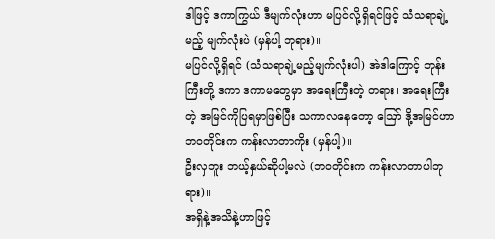ဒါဖြင့် ဒကာကြွယ် ဒီမျက်လုံးဟာ မပြင်လို့ရှိရင်ဖြင့် သံသရာချဲ့မည့် မျက်လုံးပဲ (မှန်ပါ့ ဘုရား)။
မပြင်လို့ရှိရင် (သံသရာချဲ့မည့်မျက်လုံးပါ) အဲဒါကြောင့် ဘုန်းကြီးတို့ ဒကာ ဒကာမတွေမှာ အရေးကြီးတဲ့ တရား၊ အရေးကြီးတဲ့ အမြင်ကိုပြရမှာဖြစ်ပြီး သကာလနေတော့ ဪ ဒို့အမြင်ဟာ ဘဝတိုင်းက ကန်းလာတာကိုး (မှန်ပါ့)။
ဦးလှဘူး ဘယ့်နှယ်ဆိုပါ့မလဲ (ဘဝတိုင်းက ကန်းလာတာပါဘုရား)။
အရှိနဲ့အသိနဲ့ဟာဖြင့်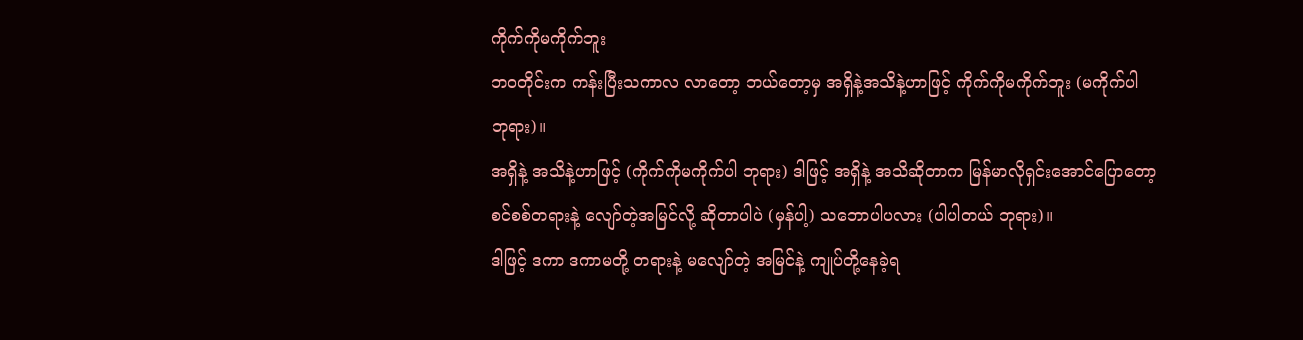ကိုက်ကိုမကိုက်ဘူး
ဘဝတိုင်းက ကန်းပြီးသကာလ လာတော့ ဘယ်တော့မှ အရှိနဲ့အသိနဲ့ဟာဖြင့် ကိုက်ကိုမကိုက်ဘူး (မကိုက်ပါ ဘုရား)။
အရှိနဲ့ အသိနဲ့ဟာဖြင့် (ကိုက်ကိုမကိုက်ပါ ဘုရား) ဒါဖြင့် အရှိနဲ့ အသိဆိုတာက မြန်မာလိုရှင်းအောင်ပြောတော့ စင်စစ်တရားနဲ့ လျော်တဲ့အမြင်လို့ ဆိုတာပါပဲ (မှန်ပါ့) သဘောပါပလား (ပါပါတယ် ဘုရား)။
ဒါဖြင့် ဒကာ ဒကာမတို့ တရားနဲ့ မလျော်တဲ့ အမြင်နဲ့ ကျုပ်တို့နေခဲ့ရ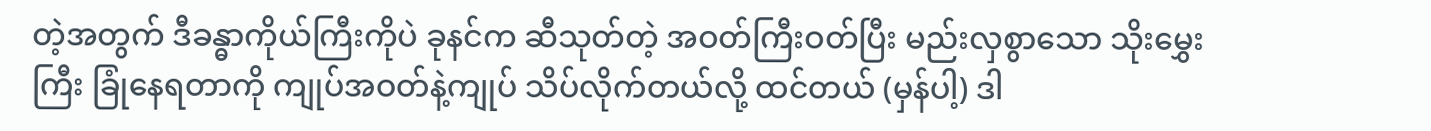တဲ့အတွက် ဒီခန္ဓာကိုယ်ကြီးကိုပဲ ခုနင်က ဆီသုတ်တဲ့ အဝတ်ကြီးဝတ်ပြီး မည်းလှစွာသော သိုးမွှေးကြီး ခြုံနေရတာကို ကျုပ်အဝတ်နဲ့ကျုပ် သိပ်လိုက်တယ်လို့ ထင်တယ် (မှန်ပါ့) ဒါ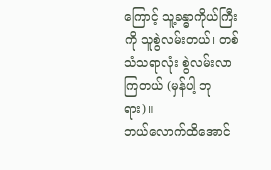ကြောင့် သူ့ခန္ဓာကိုယ်ကြီးကို သူစွဲလမ်းတယ်၊ တစ်သံသရာလုံး စွဲလမ်းလာကြတယ် (မှန်ပါ့ ဘုရား)။
ဘယ်လောက်ထိအောင်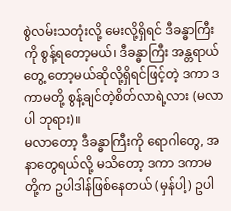စွဲလမ်းသတုံးလို့ မေးလို့ရှိရင် ဒီခန္ဓာကြီးကို စွန့်ရတော့မယ်၊ ဒီခန္ဓာကြီး အန္တရာယ်တွေ့ တော့မယ်ဆိုလို့ရှိရင်ဖြင့်တဲ့ ဒကာ ဒကာမတို့ စွန့်ချင်တဲ့စိတ်လာရဲ့လား (မလာပါ ဘုရား)။
မလာတော့ ဒီခန္ဓာကြီးကို ရောဂါတွေ, အနာတွေရယ်လို့ မသိတော့ ဒကာ ဒကာမတို့က ဥပါဒါန်ဖြစ်နေတယ် (မှန်ပါ့) ဥပါ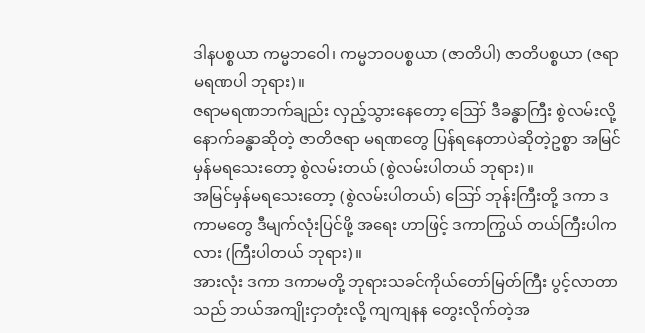ဒါနပစ္စယာ ကမ္မဘဝေါ၊ ကမ္မဘဝပစ္စယာ (ဇာတိပါ) ဇာတိပစ္စယာ (ဇရာမရဏပါ ဘုရား)။
ဇရာမရဏဘက်ချည်း လှည့်သွားနေတော့ ဪ ဒီခန္ဓာကြီး စွဲလမ်းလို့ နောက်ခန္ဓာဆိုတဲ့ ဇာတိဇရာ မရဏတွေ ပြန်ရနေတာပဲဆိုတဲ့ဥစ္စာ အမြင်မှန်မရသေးတော့ စွဲလမ်းတယ် (စွဲလမ်းပါတယ် ဘုရား)။
အမြင်မှန်မရသေးတော့ (စွဲလမ်းပါတယ်) ဪ ဘုန်းကြီးတို့ ဒကာ ဒကာမတွေ ဒီမျက်လုံးပြင်ဖို့ အရေး ဟာဖြင့် ဒကာကြွယ် တယ်ကြီးပါကလား (ကြီးပါတယ် ဘုရား)။
အားလုံး ဒကာ ဒကာမတို့ ဘုရားသခင်ကိုယ်တော်မြတ်ကြီး ပွင့်လာတာသည် ဘယ်အကျိုးငှာတုံးလို့ ကျကျနန တွေးလိုက်တဲ့အ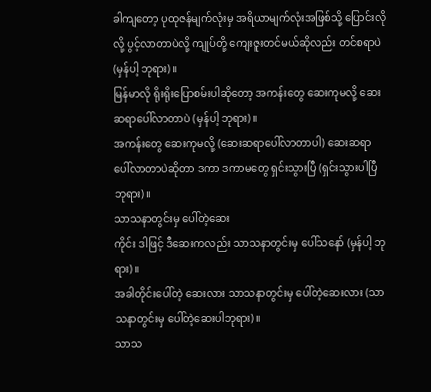ခါကျတော့ ပုထုဇန်မျက်လုံးမှ အရိယာမျက်လုံးအဖြစ်သို့ ပြောင်းလိုလို့ ပွင့်လာတာပဲလို့ ကျုပ်တို့ ကျေးဇူးတင်မယ်ဆိုလည်း တင်စရာပဲ (မှန်ပါ့ ဘုရား)။
မြန်မာလို ရိုးရိုးပြောစမ်းပါဆိုတော့ အကန်းတွေ ဆေးကုမလို့ ဆေးဆရာပေါ်လာတာပဲ (မှန်ပါ့ ဘုရား)။
အကန်းတွေ ဆေးကုမလို့ (ဆေးဆရာပေါ်လာတာပါ) ဆေးဆရာ ပေါ်လာတာပဲဆိုတာ ဒကာ ဒကာမတွေ ရှင်းသွားပြီ (ရှင်းသွားပါပြီ ဘုရား)။
သာသနာတွင်းမှ ပေါ်တဲ့ဆေး
ကိုင်း ဒါဖြင့် ဒီဆေးကလည်း သာသနာတွင်းမှ ပေါ်သနော် (မှန်ပါ့ ဘုရား)။
အခါတိုင်းပေါ်တဲ့ ဆေးလား သာသနာတွင်းမှ ပေါ်တဲ့ဆေးလား (သာသနာတွင်းမှ ပေါ်တဲ့ဆေးပါဘုရား)။
သာသ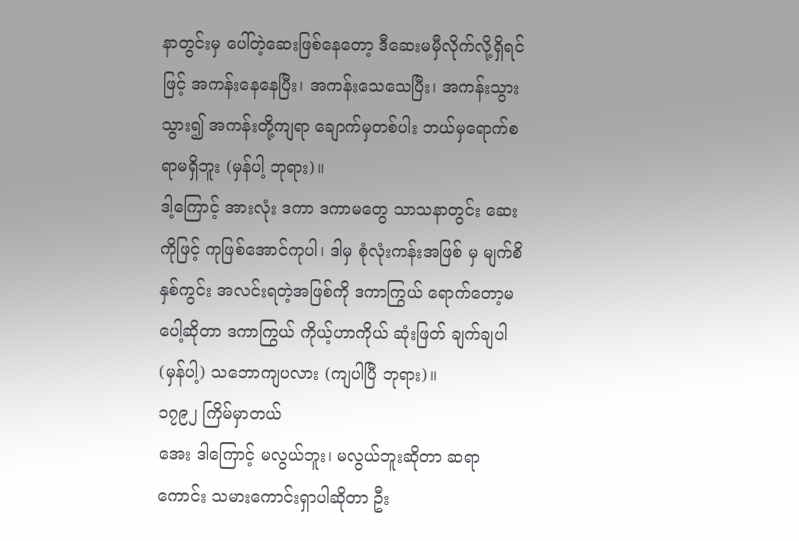နာတွင်းမှ ပေါ်တဲ့ဆေးဖြစ်နေတော့ ဒီဆေးမမှီလိုက်လို့ရှိရင်ဖြင့် အကန်းနေနေပြီး၊ အကန်းသေသေပြီး၊ အကန်းသွားသွား၍ အကန်းတို့ကျရာ ချောက်မှတစ်ပါး ဘယ်မှရောက်စရာမရှိဘူး (မှန်ပါ့ ဘုရား)။
ဒါ့ကြောင့် အားလုံး ဒကာ ဒကာမတွေ သာသနာတွင်း ဆေးကိုဖြင့် ကုဖြစ်အောင်ကုပါ၊ ဒါမှ စုံလုံးကန်းအဖြစ် မှ မျက်စိနှစ်ကွင်း အလင်းရတဲ့အဖြစ်ကို ဒကာကြွယ် ရောက်တော့မပေါ့ဆိုတာ ဒကာကြွယ် ကိုယ့်ဟာကိုယ် ဆုံးဖြတ် ချက်ချပါ (မှန်ပါ့) သဘောကျပလား (ကျပါပြီ ဘုရား)။
၁၇၉၂ ကြိမ်မှာတယ်
အေး ဒါကြောင့် မလွယ်ဘူး၊ မလွယ်ဘူးဆိုတာ ဆရာကောင်း သမားကောင်းရှာပါဆိုတာ ဦး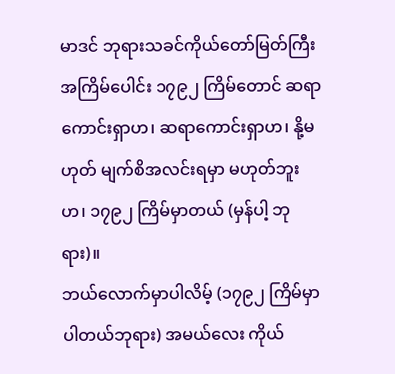မာဒင် ဘုရားသခင်ကိုယ်တော်မြတ်ကြီး အကြိမ်ပေါင်း ၁၇၉၂ ကြိမ်တောင် ဆရာကောင်းရှာဟ၊ ဆရာကောင်းရှာဟ၊ နို့မဟုတ် မျက်စိအလင်းရမှာ မဟုတ်ဘူးဟ၊ ၁၇၉၂ ကြိမ်မှာတယ် (မှန်ပါ့ ဘုရား)။
ဘယ်လောက်မှာပါလိမ့် (၁၇၉၂ ကြိမ်မှာ ပါတယ်ဘုရား) အမယ်လေး ကိုယ်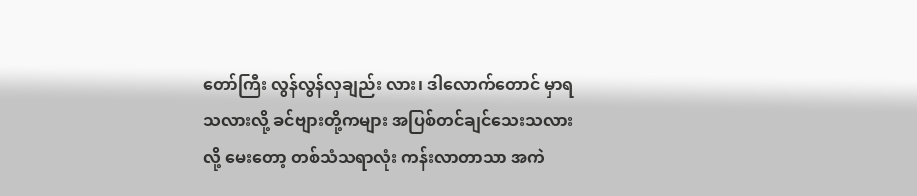တော်ကြီး လွန်လွန်လှချည်း လား၊ ဒါလောက်တောင် မှာရသလားလို့ ခင်ဗျားတို့ကများ အပြစ်တင်ချင်သေးသလားလို့ မေးတော့ တစ်သံသရာလုံး ကန်းလာတာသာ အကဲ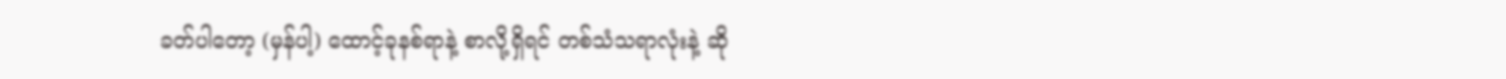ခတ်ပါတော့ (မှန်ပါ့) ထောင့်ခုနစ်ရာနဲ့ စာလို့ရှိရင် တစ်သံသရာလုံးနဲ့ ဆို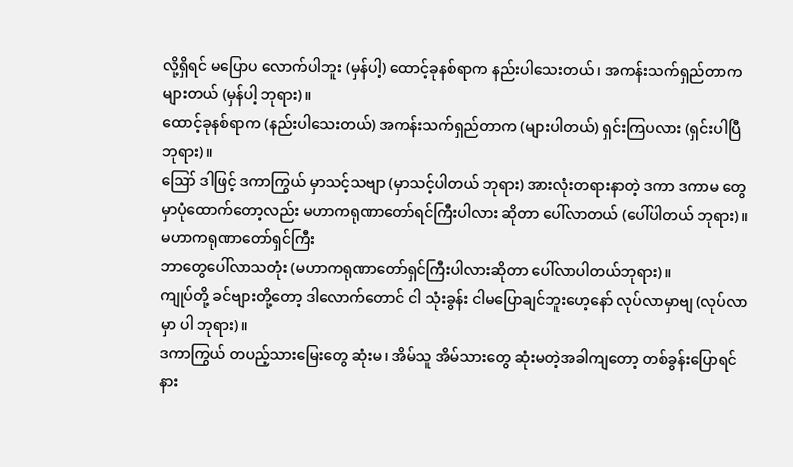လို့ရှိရင် မပြောပ လောက်ပါဘူး (မှန်ပါ့) ထောင့်ခုနစ်ရာက နည်းပါသေးတယ်၊ အကန်းသက်ရှည်တာက များတယ် (မှန်ပါ့ ဘုရား)။
ထောင့်ခုနစ်ရာက (နည်းပါသေးတယ်) အကန်းသက်ရှည်တာက (များပါတယ်) ရှင်းကြပလား (ရှင်းပါပြီ ဘုရား)။
ဪ ဒါဖြင့် ဒကာကြွယ် မှာသင့်သဗျာ (မှာသင့်ပါတယ် ဘုရား) အားလုံးတရားနာတဲ့ ဒကာ ဒကာမ တွေ မှာပုံထောက်တော့လည်း မဟာကရုဏာတော်ရင်ကြီးပါလား ဆိုတာ ပေါ်လာတယ် (ပေါ်ပါတယ် ဘုရား)။
မဟာကရုဏာတော်ရှင်ကြီး
ဘာတွေပေါ်လာသတုံး (မဟာကရုဏာတော်ရှင်ကြီးပါလားဆိုတာ ပေါ်လာပါတယ်ဘုရား)။
ကျုပ်တို့ ခင်ဗျားတို့တော့ ဒါလောက်တောင် ငါ သုံးခွန်း ငါမပြောချင်ဘူးဟေ့နော် လုပ်လာမှာဗျ (လုပ်လာမှာ ပါ ဘုရား)။
ဒကာကြွယ် တပည့်သားမြေးတွေ ဆုံးမ၊ အိမ်သူ အိမ်သားတွေ ဆုံးမတဲ့အခါကျတော့ တစ်ခွန်းပြောရင် နား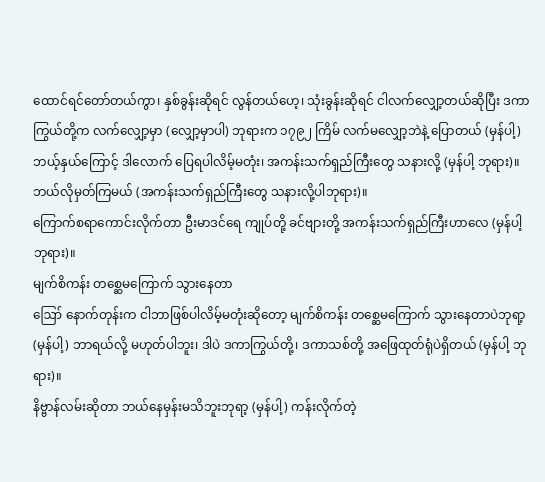ထောင်ရင်တော်တယ်ကွာ၊ နှစ်ခွန်းဆိုရင် လွန်တယ်ဟေ့၊ သုံးခွန်းဆိုရင် ငါလက်လျှော့တယ်ဆိုပြီး ဒကာကြွယ်တို့က လက်လျှော့မှာ (လျှော့မှာပါ) ဘုရားက ၁၇၉၂ ကြိမ် လက်မလျှော့ဘဲနဲ့ ပြောတယ် (မှန်ပါ့) ဘယ့်နှယ်ကြောင့် ဒါလောက် ပြေရပါလိမ့်မတုံး၊ အကန်းသက်ရှည်ကြီးတွေ သနားလို့ (မှန်ပါ့ ဘုရား)။
ဘယ်လိုမှတ်ကြမယ် (အကန်းသက်ရှည်ကြီးတွေ သနားလို့ပါဘုရား)။
ကြောက်စရာကောင်းလိုက်တာ ဦးမာဒင်ရေ ကျုပ်တို့ ခင်ဗျားတို့ အကန်းသက်ရှည်ကြီးဟာလေ (မှန်ပါ့ ဘုရား)။
မျက်စိကန်း တစ္ဆေမကြောက် သွားနေတာ
ဪ နောက်တုန်းက ငါဘာဖြစ်ပါလိမ့်မတုံးဆိုတော့ မျက်စိကန်း တစ္ဆေမကြောက် သွားနေတာပဲဘုရာ့ (မှန်ပါ့) ဘာရယ်လို့ မဟုတ်ပါဘူး၊ ဒါပဲ ဒကာကြွယ်တို့၊ ဒကာသစ်တို့ အဖြေထုတ်ရုံပဲရှိတယ် (မှန်ပါ့ ဘုရား)။
နိဗ္ဗာန်လမ်းဆိုတာ ဘယ်နေမှန်းမသိဘူးဘုရာ့ (မှန်ပါ့) ကန်းလိုက်တဲ့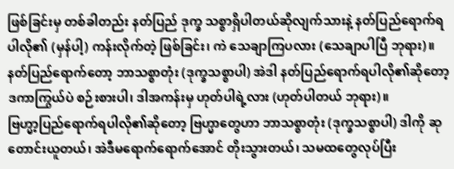ဖြစ်ခြင်းမှ တစ်ခါတည်း နတ်ပြည် ဒုက္ခ သစ္စာရှိပါတယ်ဆိုလျက်သားနဲ့ နတ်ပြည်ရောက်ရပါလို၏ (မှန်ပါ့) ကန်းလိုက်တဲ့ ဖြစ်ခြင်း၊ ကဲ သေချာကြပလား (သေချာပါပြီ ဘုရား)။
နတ်ပြည်ရောက်တော့ ဘာသစ္စာတုံး (ဒုက္ခသစ္စာပါ) အဲဒါ နတ်ပြည်ရောက်ရပါလို၏ဆိုတော့ ဒကာကြွယ်ပဲ စဉ်းစားပါ၊ ဒါအကန်းမှ ဟုတ်ပါရဲ့လား (ဟုတ်ပါတယ် ဘုရား)။
ဗြဟ္မာ့ပြည်ရောက်ရပါလို၏ဆိုတော့ ဗြဟ္မာတွေဟာ ဘာသစ္စာတုံး (ဒုက္ခသစ္စာပါ) ဒါကို ဆုတောင်းယူတယ်၊ အဲဒီမရောက်ရောက်အောင် တိုးသွားတယ်၊ သမထတွေလုပ်ပြီး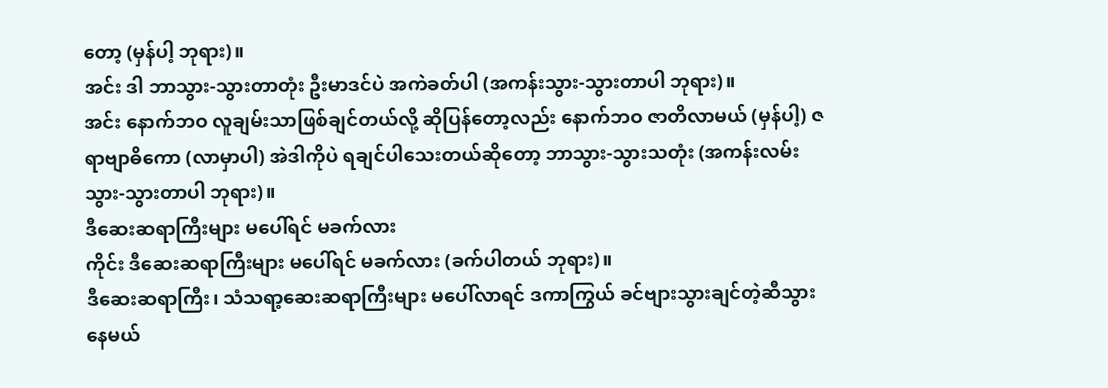တော့ (မှန်ပါ့ ဘုရား)။
အင်း ဒါ ဘာသွား-သွားတာတုံး ဦးမာဒင်ပဲ အကဲခတ်ပါ (အကန်းသွား-သွားတာပါ ဘုရား)။
အင်း နောက်ဘဝ လူချမ်းသာဖြစ်ချင်တယ်လို့ ဆိုပြန်တော့လည်း နောက်ဘဝ ဇာတိလာမယ် (မှန်ပါ့) ဇရာဗျာဓိကော (လာမှာပါ) အဲဒါကိုပဲ ရချင်ပါသေးတယ်ဆိုတော့ ဘာသွား-သွားသတုံး (အကန်းလမ်းသွား-သွားတာပါ ဘုရား)။
ဒီဆေးဆရာကြီးများ မပေါ်ရင် မခက်လား
ကိုင်း ဒီဆေးဆရာကြီးများ မပေါ်ရင် မခက်လား (ခက်ပါတယ် ဘုရား)။
ဒီဆေးဆရာကြီး၊ သံသရာ့ဆေးဆရာကြီးများ မပေါ်လာရင် ဒကာကြွယ် ခင်ဗျားသွားချင်တဲ့ဆီသွားနေမယ်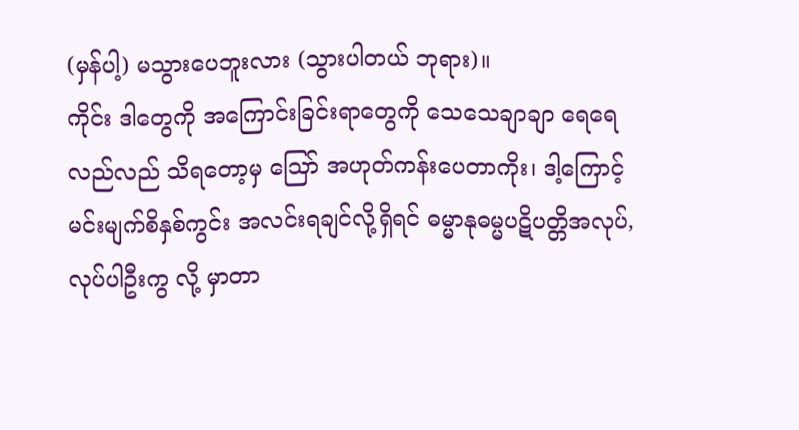(မှန်ပါ့) မသွားပေဘူးလား (သွားပါတယ် ဘုရား)။
ကိုင်း ဒါတွေကို အကြောင်းခြင်းရာတွေကို သေသေချာချာ ရေရေလည်လည် သိရတော့မှ ဪ အဟုတ်ကန်းပေတာကိုး၊ ဒါ့ကြောင့် မင်းမျက်စိနှစ်ကွင်း အလင်းရချင်လို့ရှိရင် ဓမ္မာနုဓမ္မပဋိပတ္တိအလုပ်, လုပ်ပါဦးကွ လို့ မှာတာ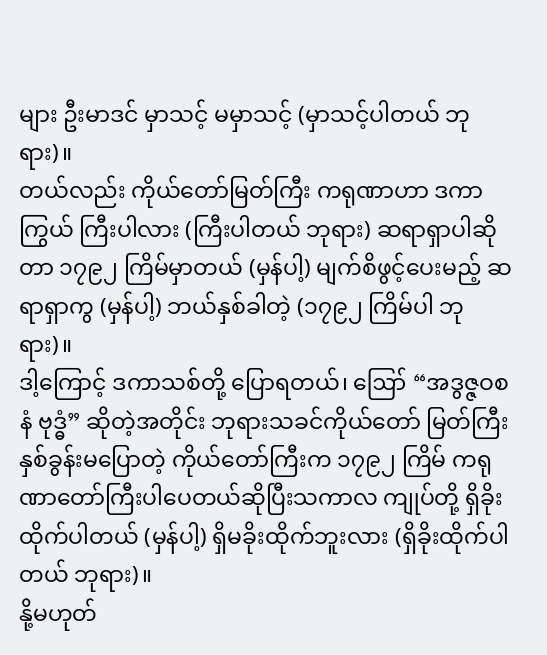များ ဦးမာဒင် မှာသင့် မမှာသင့် (မှာသင့်ပါတယ် ဘုရား)။
တယ်လည်း ကိုယ်တော်မြတ်ကြီး ကရုဏာဟာ ဒကာကြွယ် ကြီးပါလား (ကြီးပါတယ် ဘုရား) ဆရာရှာပါဆိုတာ ၁၇၉၂ ကြိမ်မှာတယ် (မှန်ပါ့) မျက်စိဖွင့်ပေးမည့် ဆရာရှာကွ (မှန်ပါ့) ဘယ်နှစ်ခါတဲ့ (၁၇၉၂ ကြိမ်ပါ ဘုရား)။
ဒါ့ကြောင့် ဒကာသစ်တို့ ပြောရတယ်၊ ဪ “အဒွဇ္ဇဝစနံ ဗုဒ္ဓံ” ဆိုတဲ့အတိုင်း ဘုရားသခင်ကိုယ်တော် မြတ်ကြီး နှစ်ခွန်းမပြောတဲ့ ကိုယ်တော်ကြီးက ၁၇၉၂ ကြိမ် ကရုဏာတော်ကြီးပါပေတယ်ဆိုပြီးသကာလ ကျုပ်တို့ ရှိခိုးထိုက်ပါတယ် (မှန်ပါ့) ရှိမခိုးထိုက်ဘူးလား (ရှိခိုးထိုက်ပါတယ် ဘုရား)။
နို့မဟုတ်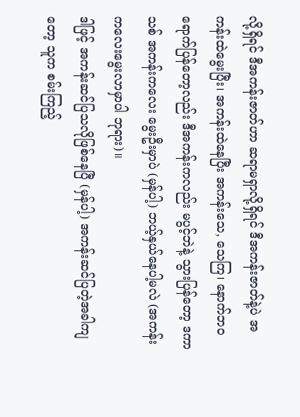လို့ရှိရင် ဒီအကန်းဇာတ်ဟာ ဆရာမရှာလို့ရှိရင် ဒီအကန်းဇာတ်နဲ့ပဲ အကန်းထဲမွေးပြီး၊ အကန်းထဲနေပြီး အကန်းသေ, သေကြ၊ နောက်ဘဝရောက်ပြန်တော့လည်း ဒီအကန်းကလည်း မပွင့်ဘဲနဲ့ သွားပြန်တော့ ဒကာသစ် အကန်းကလေး မွေးဦးမှာပဲ (မှန်ပါ့) ဘယ့်နှယ်နေပါ့မလဲ (အကန်းကလေးမွေးလာမှာပါ ဘုရား)။
ဒါဖြင့် အကန်းဆင်ပြသလိုဖြစ်နေပြီ (မှန်ပါ့) အကန်းဆင်ပြတဲ့အခါကျတော့ သူက စမ်းကြည့်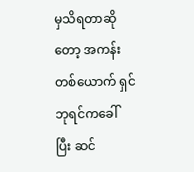မှသိရတာဆိုတော့ အကန်းတစ်ယောက် ရှင်ဘုရင်ကခေါ်ပြီး ဆင်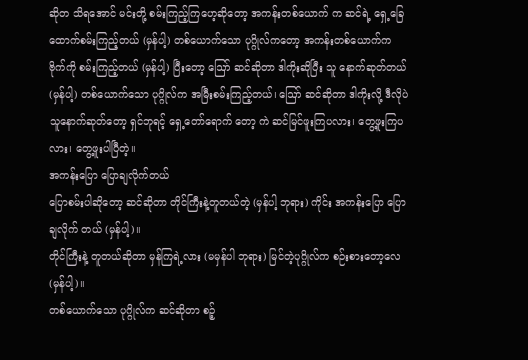ဆိုတ သိရအောင် မင်းတို့ စမ်းကြည့်ကြဟေ့ဆိုတော့ အကန်းတစ်ယောက် က ဆင်ရဲ့ ရှေ့ခြေထောက်စမ်းကြည့်တယ် (မှန်ပါ့) တစ်ယောက်သော ပုဂ္ဂိုလ်ကတော့ အကန်းတစ်ယောက်က ဗိုက်ကို စမ်းကြည့်တယ် (မှန်ပါ့) ပြီးတော့ ဪ ဆင်ဆိုတာ ဒါကိုးဆိုပြီး သူ နောက်ဆုတ်တယ် (မှန်ပါ့) တစ်ယောက်သော ပုဂ္ဂိုလ်က အမြီးစမ်းကြည့်တယ်၊ ဪ ဆင်ဆိုတာ ဒါကိုးလို့ ဒီလိုပဲ သူနောက်ဆုတ်တော့ ရှင်ဘုရင့် ရှေ့တော်ရောက် တော့ ကဲ ဆင်မြင်ဖူးကြပလား၊ တွေ့ဖူးကြပလား၊ တွေ့ဖူးပါပြီတဲ့။
အကန်းပြော ပြောချလိုက်တယ်
ပြောစမ်းပါဆိုတော့ ဆင်ဆိုတာ တိုင်ကြီးနဲ့တူတယ်တဲ့ (မှန်ပါ့ ဘုရား) ကိုင်း အကန်းပြော ပြောချလိုက် တယ် (မှန်ပါ့)။
တိုင်ကြီးနဲ့ တူတယ်ဆိုတာ မှန်ကြရဲ့လား (မမှန်ပါ ဘုရား) မြင်တဲ့ပုဂ္ဂိုလ်က စဉ်းစားတော့လေ (မှန်ပါ့)။
တစ်ယောက်သော ပုဂ္ဂိုလ်က ဆင်ဆိုတာ စဉ့်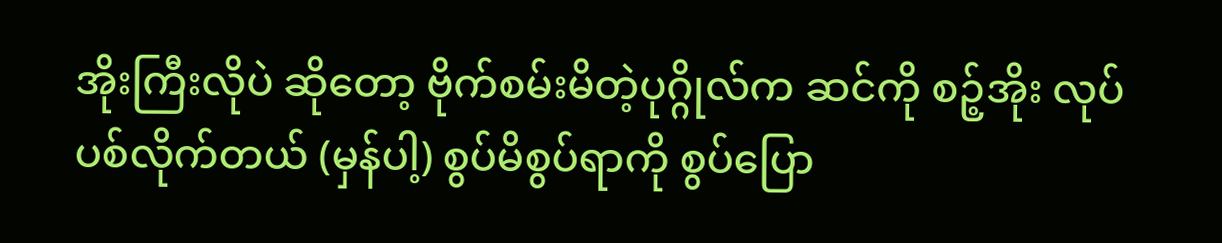အိုးကြီးလိုပဲ ဆိုတော့ ဗိုက်စမ်းမိတဲ့ပုဂ္ဂိုလ်က ဆင်ကို စဉ့်အိုး လုပ်ပစ်လိုက်တယ် (မှန်ပါ့) စွပ်မိစွပ်ရာကို စွပ်ပြော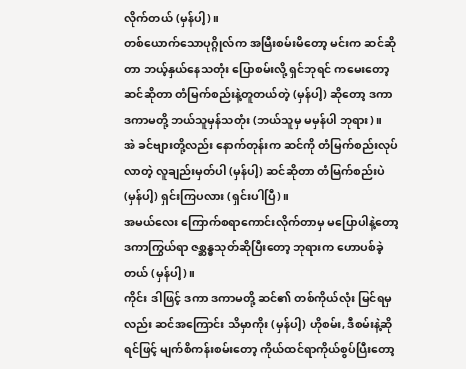လိုက်တယ် (မှန်ပါ့)။
တစ်ယောက်သောပုဂ္ဂိုလ်က အမြီးစမ်းမိတော့ မင်းက ဆင်ဆိုတာ ဘယ့်နှယ်နေသတုံး ပြောစမ်းလို့ ရှင်ဘုရင် ကမေးတော့ ဆင်ဆိုတာ တံမြက်စည်းနဲ့တူတယ်တဲ့ (မှန်ပါ့) ဆိုတော့ ဒကာ ဒကာမတို့ ဘယ်သူမှန်သတုံး (ဘယ်သူမှ မမှန်ပါ ဘုရား)။
အဲ ခင်ဗျားတို့လည်း နောက်တုန်းက ဆင်ကို တံမြက်စည်းလုပ်လာတဲ့ လူချည်းမှတ်ပါ (မှန်ပါ့) ဆင်ဆိုတာ တံမြက်စည်းပဲ (မှန်ပါ့) ရှင်းကြပလား (ရှင်းပါပြီ)။
အမယ်လေး ကြောက်စရာကောင်းလိုက်တာမှ မပြောပါနဲ့တော့ ဒကာကြွယ်ရာ ဇစ္ဆန္ဓသုတ်ဆိုပြီးတော့ ဘုရားက ဟောပစ်ခဲ့တယ် (မှန်ပါ့)။
ကိုင်း ဒါဖြင့် ဒကာ ဒကာမတို့ ဆင်၏ တစ်ကိုယ်လုံး မြင်ရမှလည်း ဆင်အကြောင်း သိမှာကိုး (မှန်ပါ့) ဟိုစမ်း, ဒီစမ်းနဲ့ဆိုရင်ဖြင့် မျက်စိကန်းစမ်းတော့ ကိုယ်ထင်ရာကိုယ်စွပ်ပြီးတော့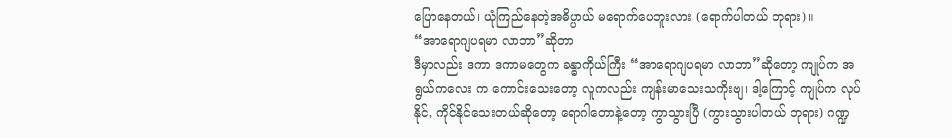ပြောနေတယ်၊ ယုံကြည်နေတဲ့အဓိပ္ပာယ် မရောက်ပေဘူးလား (ရောက်ပါတယ် ဘုရား)။
“အာရောဂျပရမာ လာဘာ”ဆိုတာ
ဒီမှာလည်း ဒကာ ဒကာမတွေက ခန္ဓာကိုယ်ကြီး “အာရောဂျပရမာ လာဘာ”ဆိုတော့ ကျုပ်က အရွယ်ကလေး က ကောင်းသေးတော့ လူကလည်း ကျန်းမာသေးသကိုးဗျ၊ ဒါ့ကြောင့် ကျုပ်က လုပ်နိုင်, ကိုင်နိုင်သေးတယ်ဆိုတော့ ရောဂါတောနဲ့တော့ ကွာသွားပြီ (ကွားသွားပါတယ် ဘုရား) ဂဏ္ဍ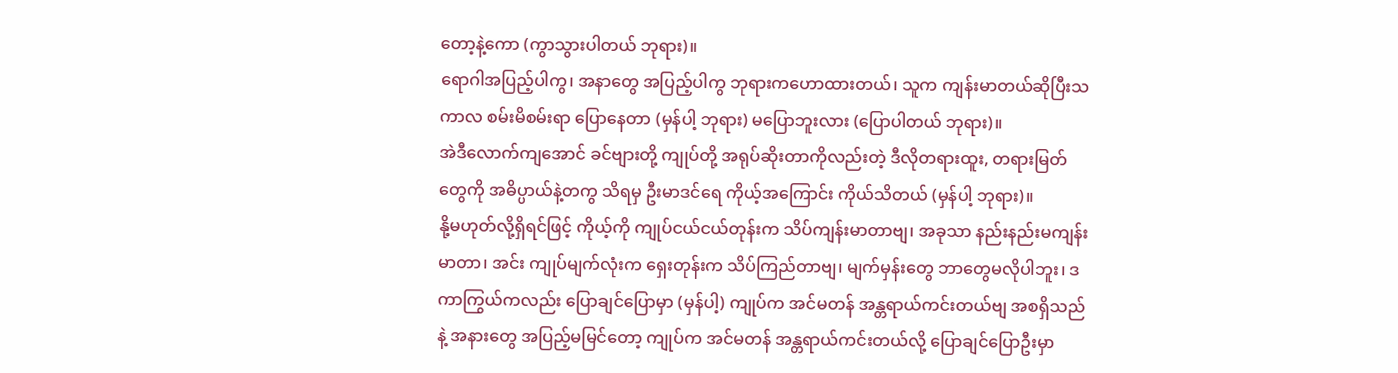တော့နဲ့ကော (ကွာသွားပါတယ် ဘုရား)။
ရောဂါအပြည့်ပါကွ၊ အနာတွေ အပြည့်ပါကွ ဘုရားကဟောထားတယ်၊ သူက ကျန်းမာတယ်ဆိုပြီးသကာလ စမ်းမိစမ်းရာ ပြောနေတာ (မှန်ပါ့ ဘုရား) မပြောဘူးလား (ပြောပါတယ် ဘုရား)။
အဲဒီလောက်ကျအောင် ခင်ဗျားတို့ ကျုပ်တို့ အရုပ်ဆိုးတာကိုလည်းတဲ့ ဒီလိုတရားထူး, တရားမြတ်တွေကို အဓိပ္ပာယ်နဲ့တကွ သိရမှ ဦးမာဒင်ရေ ကိုယ့်အကြောင်း ကိုယ်သိတယ် (မှန်ပါ့ ဘုရား)။
နို့မဟုတ်လို့ရှိရင်ဖြင့် ကိုယ့်ကို ကျုပ်ငယ်ငယ်တုန်းက သိပ်ကျန်းမာတာဗျ၊ အခုသာ နည်းနည်းမကျန်းမာတာ၊ အင်း ကျုပ်မျက်လုံးက ရှေးတုန်းက သိပ်ကြည်တာဗျ၊ မျက်မှန်းတွေ ဘာတွေမလိုပါဘူး၊ ဒကာကြွယ်ကလည်း ပြောချင်ပြောမှာ (မှန်ပါ့) ကျုပ်က အင်မတန် အန္တရာယ်ကင်းတယ်ဗျ အစရှိသည်နဲ့ အနားတွေ အပြည့်မမြင်တော့ ကျုပ်က အင်မတန် အန္တရာယ်ကင်းတယ်လို့ ပြောချင်ပြောဦးမှာ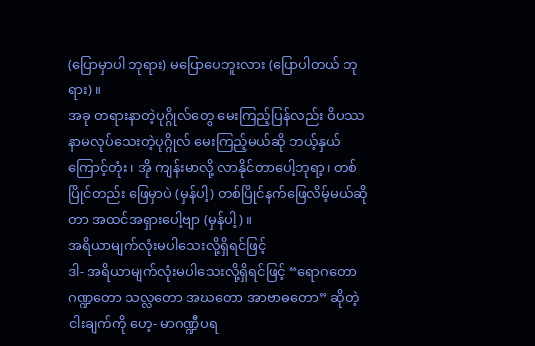(ပြောမှာပါ ဘုရား) မပြောပေဘူးလား (ပြောပါတယ် ဘုရား)။
အခု တရားနာတဲ့ပုဂ္ဂိုလ်တွေ မေးကြည့်ပြန်လည်း ဝိပဿနာမလုပ်သေးတဲ့ပုဂ္ဂိုလ် မေးကြည့်မယ်ဆို ဘယ့်နှယ် ကြောင့်တုံး၊ အို ကျန်းမာလို့ လာနိုင်တာပေါ့ဘုရာ့၊ တစ်ပြိုင်တည်း ဖြေမှာပဲ (မှန်ပါ့) တစ်ပြိုင်နက်ဖြေလိမ့်မယ်ဆိုတာ အထင်အရှားပေါ့ဗျာ (မှန်ပါ့)။
အရိယာမျက်လုံးမပါသေးလို့ရှိရင်ဖြင့်
ဒါ- အရိယာမျက်လုံးမပါသေးလို့ရှိရင်ဖြင့် “ရောဂတော ဂဏ္ဍတော သလ္လတော အဃတော အာဗာဓတော” ဆိုတဲ့ ငါးချက်ကို ဟေ့- မာဂဏ္ဍီပရ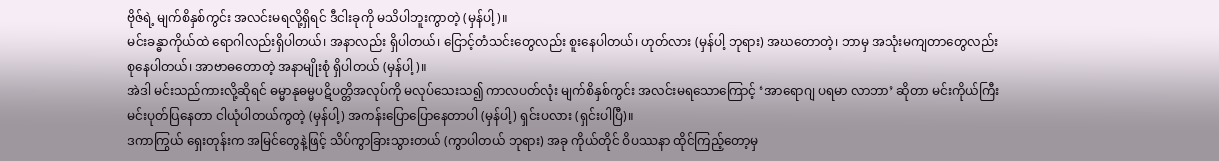ဗိုဇ်ရဲ့ မျက်စိနှစ်ကွင်း အလင်းမရလို့ရှိရင် ဒီငါးခုကို မသိပါဘူးကွာတဲ့ (မှန်ပါ့)။
မင်းခန္ဓာကိုယ်ထဲ ရောဂါလည်းရှိပါတယ်၊ အနာလည်း ရှိပါတယ်၊ ငြောင့်တံသင်းတွေလည်း စူးနေပါတယ်၊ ဟုတ်လား (မှန်ပါ့ ဘုရား) အဃတောတဲ့၊ ဘာမှ အသုံးမကျတာတွေလည်း စုနေပါတယ်၊ အာဗာဓတောတဲ့ အနာမျိုးစုံ ရှိပါတယ် (မှန်ပါ့)။
အဲဒါ မင်းသည်ကားလို့ဆိုရင် ဓမ္မာနုဓမ္မပဋိပတ္တိအလုပ်ကို မလုပ်သေးသ၍ ကာလပတ်လုံး မျက်စိနှစ်ကွင်း အလင်းမရသောကြောင့် ‘အာရောဂျ ပရမာ လာဘာ’ ဆိုတာ မင်းကိုယ်ကြီး မင်းပုတ်ပြနေတာ ငါယုံပါတယ်ကွတဲ့ (မှန်ပါ့) အကန်းပြောပြောနေတာပါ (မှန်ပါ့) ရှင်းပလား (ရှင်းပါပြီ)။
ဒကာကြွယ် ရှေးတုန်းက အမြင်တွေနဲ့ဖြင့် သိပ်ကွာခြားသွားတယ် (ကွာပါတယ် ဘုရား) အခု ကိုယ်တိုင် ဝိပဿနာ ထိုင်ကြည့်တော့မှ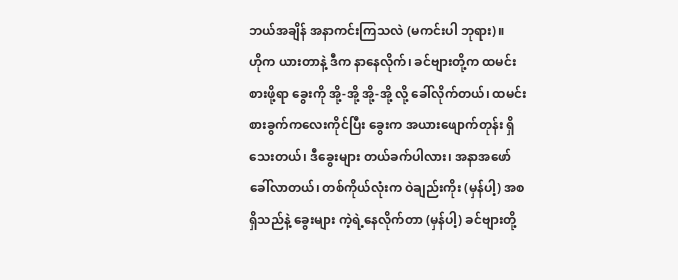ဘယ်အချိန် အနာကင်းကြသလဲ (မကင်းပါ ဘုရား)။
ဟိုက ယားတာနဲ့ ဒီက နာနေလိုက်၊ ခင်ဗျားတို့က ထမင်းစားဖို့ရာ ခွေးကို အို့-အို့ အို့-အို့ လို့ ခေါ်လိုက်တယ်၊ ထမင်းစားခွက်ကလေးကိုင်ပြီး ခွေးက အယားဖျောက်တုန်း ရှိသေးတယ်၊ ဒီခွေးများ တယ်ခက်ပါလား၊ အနာအဖော် ခေါ်လာတယ်၊ တစ်ကိုယ်လုံးက ဝဲချည်းကိုး (မှန်ပါ့) အစရှိသည်နဲ့ ခွေးများ ကဲ့ရဲ့နေလိုက်တာ (မှန်ပါ့) ခင်ဗျားတို့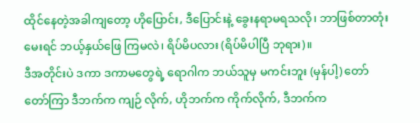ထိုင်နေတဲ့အခါကျတော့ ဟိုပြောင်း, ဒီပြောင်းနဲ့ ခွေးနရာမရသလို၊ ဘာဖြစ်တာတုံးမေးရင် ဘယ့်နှယ်ဖြေ ကြမလဲ၊ ရိပ်မိပလား (ရိပ်မိပါပြီ ဘုရား)။
ဒီအတိုင်းပဲ ဒကာ ဒကာမတွေရဲ့ ရောဂါက ဘယ်သူမှ မကင်းဘူး (မှန်ပါ့) တော်တော်ကြာ ဒီဘက်က ကျဉ် လိုက်, ဟိုဘက်က ကိုက်လိုက်, ဒီဘက်က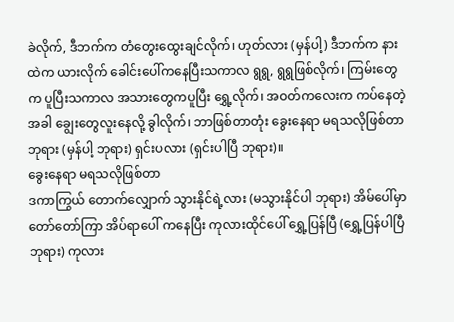ခဲလိုက်, ဒီဘက်က တံတွေးထွေးချင်လိုက်၊ ဟုတ်လား (မှန်ပါ့) ဒီဘက်က နားထဲက ယားလိုက် ခေါင်းပေါ်ကနေပြီးသကာလ ရွရွ, ရွရွဖြစ်လိုက်၊ ကြမ်းတွေက ပူပြီးသကာလ အသားတွေကပူပြီး ရွှေ့လိုက်၊ အဝတ်ကလေးက ကပ်နေတဲ့အခါ ချွေးတွေလူးနေလို့ ခွါလိုက်၊ ဘာဖြစ်တာတုံး ခွေးနေရာ မရသလိုဖြစ်တာ ဘုရား (မှန်ပါ့ ဘုရား) ရှင်းပလား (ရှင်းပါပြီ ဘုရား)။
ခွေးနေရာ မရသလိုဖြစ်တာ
ဒကာကြွယ် တောက်လျှောက် သွားနိုင်ရဲ့လား (မသွားနိုင်ပါ ဘုရား) အိမ်ပေါ်မှာ တော်တော်ကြာ အိပ်ရာပေါ် ကနေပြီး ကုလားထိုင်ပေါ် ရွှေ့ပြန်ပြီ (ရွှေ့ပြန်ပါပြီ ဘုရား) ကုလား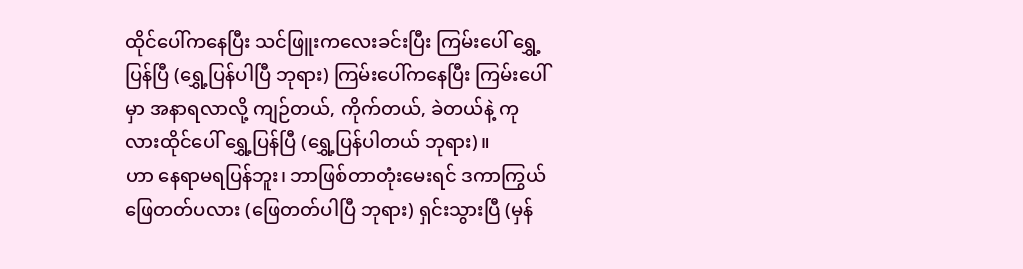ထိုင်ပေါ်ကနေပြီး သင်ဖြူးကလေးခင်းပြီး ကြမ်းပေါ် ရွှေ့ပြန်ပြီ (ရွှေ့ပြန်ပါပြီ ဘုရား) ကြမ်းပေါ်ကနေပြီး ကြမ်းပေါ်မှာ အနာရလာလို့ ကျဉ်တယ်, ကိုက်တယ်, ခဲတယ်နဲ့ ကုလားထိုင်ပေါ် ရွှေ့ပြန်ပြီ (ရွှေ့ပြန်ပါတယ် ဘုရား)။
ဟာ နေရာမရပြန်ဘူး၊ ဘာဖြစ်တာတုံးမေးရင် ဒကာကြွယ် ဖြေတတ်ပလား (ဖြေတတ်ပါပြီ ဘုရား) ရှင်းသွားပြီ (မှန်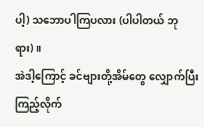ပါ့) သဘောပါကြပလား (ပါပါတယ် ဘုရား)။
အဲဒါ့ကြောင့် ခင်ဗျားတို့အိမ်တွေ လျှောက်ပြီးကြည့်လိုက်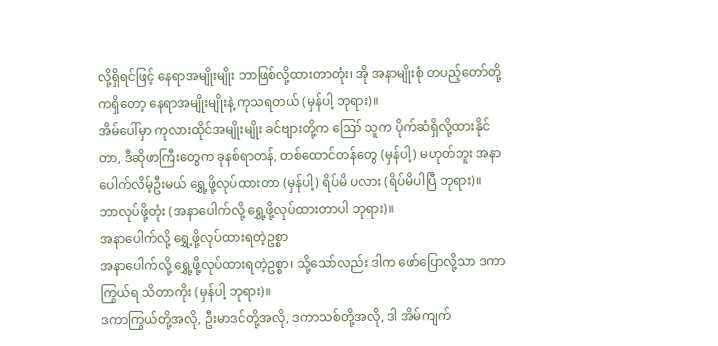လို့ရှိရင်ဖြင့် နေရာအမျိုးမျိုး ဘာဖြစ်လို့ထားတာတုံး၊ အို အနာမျိုးစုံ တပည့်တော်တို့ကရှိတော့ နေရာအမျိုးမျိုးနဲ့ ကုသရတယ် (မှန်ပါ့ ဘုရား)။
အိမ်ပေါ်မှာ ကုလားထိုင်အမျိုးမျိုး ခင်ဗျားတို့က ဪ သူက ပိုက်ဆံရှိလို့ထားနိုင်တာ, ဒီဆိုဖာကြီးတွေက ခုနစ်ရာတန်, တစ်ထောင်တန်တွေ (မှန်ပါ့) မဟုတ်ဘူး အနာပေါက်လိမ့်ဦးမယ် ရွှေ့ဖို့လုပ်ထားတာ (မှန်ပါ့) ရိပ်မိ ပလား (ရိပ်မိပါပြီ ဘုရား)။
ဘာလုပ်ဖို့တုံး (အနာပေါက်လို့ ရွှေ့ဖို့လုပ်ထားတာပါ ဘုရား)။
အနာပေါက်လို့ ရွှေ့ဖို့လုပ်ထားရတဲ့ဥစ္စာ
အနာပေါက်လို့ ရွှေ့ဖို့လုပ်ထားရတဲ့ဥစ္စာ၊ သို့သော်လည်း ဒါက ဖော်ပြောလို့သာ ဒကာကြွယ်ရ သိတာကိုး (မှန်ပါ့ ဘုရား)။
ဒကာကြွယ်တို့အလို, ဦးမာဒင်တို့အလို, ဒကာသစ်တို့အလို, ဒါ အိမ်ကျက်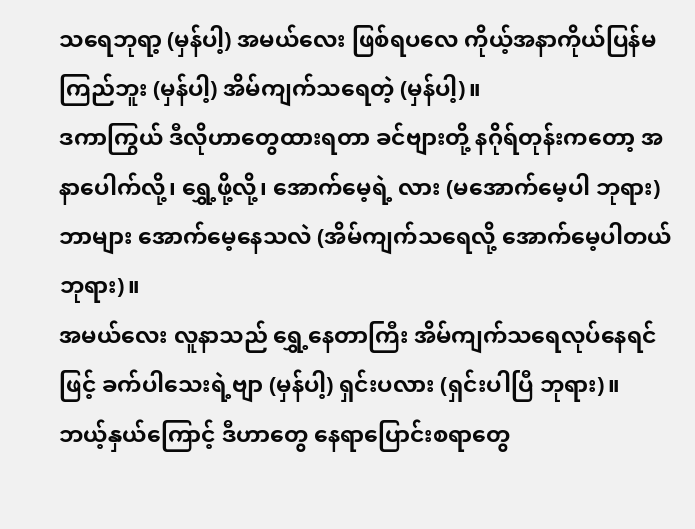သရေဘုရာ့ (မှန်ပါ့) အမယ်လေး ဖြစ်ရပလေ ကိုယ့်အနာကိုယ်ပြန်မကြည်ဘူး (မှန်ပါ့) အိမ်ကျက်သရေတဲ့ (မှန်ပါ့)။
ဒကာကြွယ် ဒီလိုဟာတွေထားရတာ ခင်ဗျားတို့ နဂိုရ်တုန်းကတော့ အနာပေါက်လို့၊ ရွှေ့ဖို့လို့၊ အောက်မေ့ရဲ့ လား (မအောက်မေ့ပါ ဘုရား) ဘာများ အောက်မေ့နေသလဲ (အိမ်ကျက်သရေလို့ အောက်မေ့ပါတယ်ဘုရား)။
အမယ်လေး လူနာသည် ရွှေ့နေတာကြီး အိမ်ကျက်သရေလုပ်နေရင်ဖြင့် ခက်ပါသေးရဲ့ဗျာ (မှန်ပါ့) ရှင်းပလား (ရှင်းပါပြီ ဘုရား)။
ဘယ့်နှယ်ကြောင့် ဒီဟာတွေ နေရာပြောင်းစရာတွေ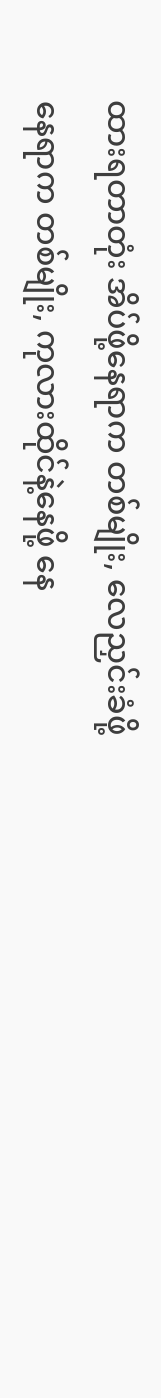ထားရတာတုံး အိပ်ဖို့နေရာက တစ်မျိုး, လေညှင်းခံဖို့ နေရာက တစ်မျိုး, ကုလားထိုင်နဲ့နေဖို့ နေ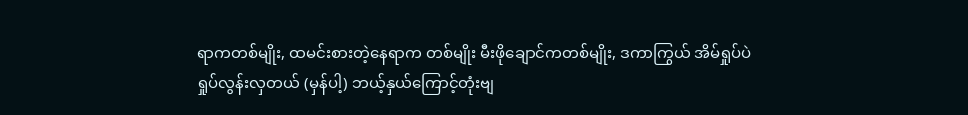ရာကတစ်မျိုး, ထမင်းစားတဲ့နေရာက တစ်မျိုး မီးဖိုချောင်ကတစ်မျိုး, ဒကာကြွယ် အိမ်ရှုပ်ပဲ ရှုပ်လွန်းလှတယ် (မှန်ပါ့) ဘယ့်နှယ်ကြောင့်တုံးဗျ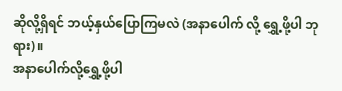ဆိုလို့ရှိရင် ဘယ့်နှယ်ပြောကြမလဲ (အနာပေါက် လို့ ရွှေ့ဖို့ပါ ဘုရား)။
အနာပေါက်လို့ရွှေ့ဖို့ပါ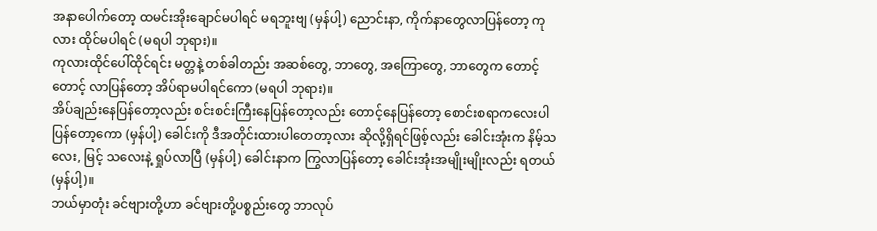အနာပေါက်တော့ ထမင်းအိုးချောင်မပါရင် မရဘူးဗျ (မှန်ပါ့) ညောင်းနာ, ကိုက်နာတွေလာပြန်တော့ ကုလား ထိုင်မပါရင် (မရပါ ဘုရား)။
ကုလားထိုင်ပေါ်ထိုင်ရင်း မတ္တနဲ့ တစ်ခါတည်း အဆစ်တွေ, ဘာတွေ, အကြောတွေ, ဘာတွေက တောင့်တောင့် လာပြန်တော့ အိပ်ရာမပါရင်ကော (မရပါ ဘုရား)။
အိပ်ချည်းနေပြန်တော့လည်း စင်းစင်းကြီးနေပြန်တော့လည်း တောင့်နေပြန်တော့ စောင်းစရာကလေးပါ ပြန်တော့ကော (မှန်ပါ့) ခေါင်းကို ဒီအတိုင်းထားပါတေတာ့လား ဆိုလို့ရှိရင်ဖြစ့်လည်း ခေါင်းအုံးက နိမ့်သလေး, မြင့် သလေးနဲ့ ရှုပ်လာပြီ (မှန်ပါ့) ခေါင်းနာက ကြွလာပြန်တော့ ခေါင်းအုံးအမျိုးမျိုးလည်း ရတယ် (မှန်ပါ့)။
ဘယ်မှာတုံး ခင်ဗျားတို့ဟာ ခင်ဗျားတို့ပစ္စည်းတွေ ဘာလုပ်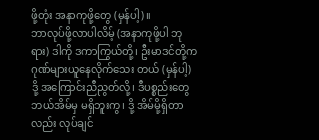ဖို့တုံး အနာကုဖို့တွေ (မှန်ပါ့)။
ဘာလုပ်ဖို့လာပါလိမ့် (အနာကုဖို့ပါ ဘုရား) ဒါကို ဒကာကြွယ်တို့၊ ဦးမာဒင်တို့က ဂုဏ်များယူနေလိုက်သေး တယ် (မှန်ပါ့) ဒို့ အကြောင်းညီညွတ်လို့၊ ဒီပစ္စည်းတွေ ဘယ်အိမ်မှ မရှိဘူးကွ၊ ဒို့ အိမ်မို့ရှိတာလည်း လုပ်ချင်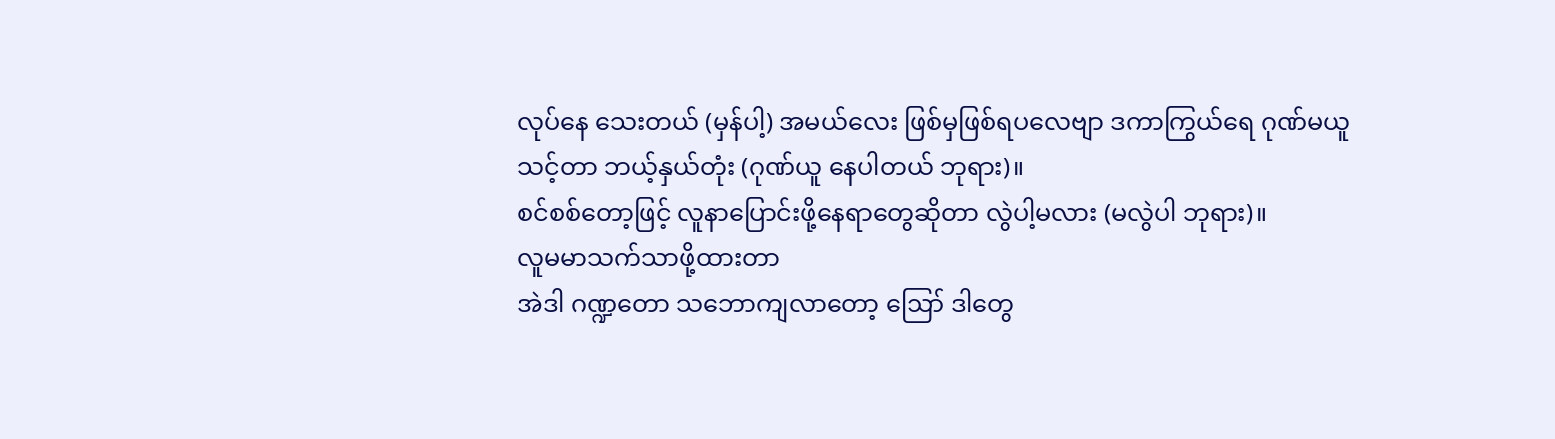လုပ်နေ သေးတယ် (မှန်ပါ့) အမယ်လေး ဖြစ်မှဖြစ်ရပလေဗျာ ဒကာကြွယ်ရေ ဂုဏ်မယူသင့်တာ ဘယ့်နှယ်တုံး (ဂုဏ်ယူ နေပါတယ် ဘုရား)။
စင်စစ်တော့ဖြင့် လူနာပြောင်းဖို့နေရာတွေဆိုတာ လွဲပါ့မလား (မလွဲပါ ဘုရား)။
လူမမာသက်သာဖို့ထားတာ
အဲဒါ ဂဏ္ဍတော သဘောကျလာတော့ ဪ ဒါတွေ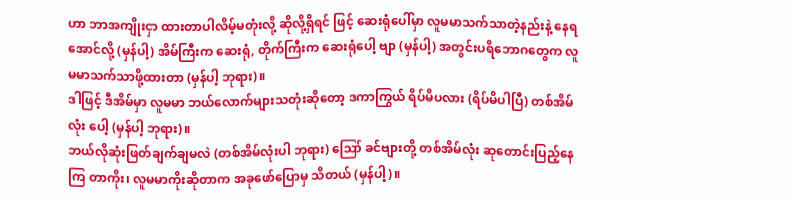ဟာ ဘာအကျိုးငှာ ထားတာပါလိမ့်မတုံးလို့ ဆိုလို့ရှိရင် ဖြင့် ဆေးရုံပေါ်မှာ လူမမာသက်သာတဲ့နည်းနဲ့ နေရအောင်လို့ (မှန်ပါ့) အိမ်ကြီးက ဆေးရုံ, တိုက်ကြီးက ဆေးရုံပေါ့ ဗျာ (မှန်ပါ့) အတွင်းပရိဘောဂတွေက လူမမာသက်သာဖို့ထားတာ (မှန်ပါ့ ဘုရား)။
ဒါဖြင့် ဒီအိမ်မှာ လူမမာ ဘယ်လောက်များသတုံးဆိုတော့ ဒကာကြွယ် ရိပ်မိပလား (ရိပ်မိပါပြီ) တစ်အိမ်လုံး ပေါ့ (မှန်ပါ့ ဘုရား)။
ဘယ်လိုဆုံးဖြတ်ချက်ချမလဲ (တစ်အိမ်လုံးပါ ဘုရား) ဪ ခင်ဗျားတို့ တစ်အိမ်လုံး ဆုတောင်းပြည့်နေကြ တာကိုး၊ လူမမာကိုးဆိုတာက အခုဖော်ပြောမှ သိတယ် (မှန်ပါ့)။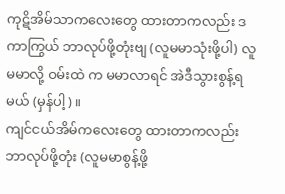ကုဋိအိမ်သာကလေးတွေ ထားတာကလည်း ဒကာကြွယ် ဘာလုပ်ဖို့တုံးဗျ (လူမမာသုံးဖို့ပါ) လူမမာလို့ ဝမ်းထဲ က မမာလာရင် အဲဒီသွားစွန့်ရမယ် (မှန်ပါ့)။
ကျင်ငယ်အိမ်ကလေးတွေ ထားတာကလည်း ဘာလုပ်ဖို့တုံး (လူမမာစွန့်ဖို့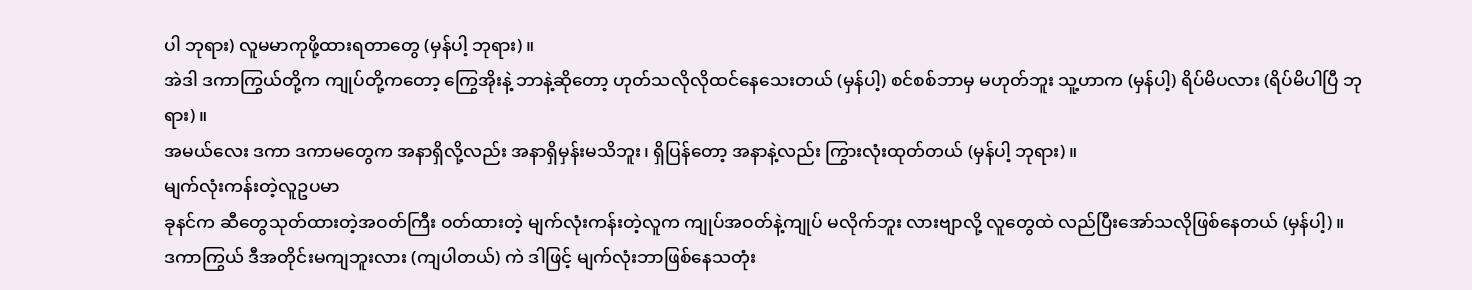ပါ ဘုရား) လူမမာကုဖို့ထားရတာတွေ (မှန်ပါ့ ဘုရား)။
အဲဒါ ဒကာကြွယ်တို့က ကျုပ်တို့ကတော့ ကြွေအိုးနဲ့ ဘာနဲ့ဆိုတော့ ဟုတ်သလိုလိုထင်နေသေးတယ် (မှန်ပါ့) စင်စစ်ဘာမှ မဟုတ်ဘူး သူ့ဟာက (မှန်ပါ့) ရိပ်မိပလား (ရိပ်မိပါပြီ ဘုရား)။
အမယ်လေး ဒကာ ဒကာမတွေက အနာရှိလို့လည်း အနာရှိမှန်းမသိဘူး၊ ရှိပြန်တော့ အနာနဲ့လည်း ကြွားလုံးထုတ်တယ် (မှန်ပါ့ ဘုရား)။
မျက်လုံးကန်းတဲ့လူဥပမာ
ခုနင်က ဆီတွေသုတ်ထားတဲ့အဝတ်ကြီး ဝတ်ထားတဲ့ မျက်လုံးကန်းတဲ့လူက ကျုပ်အဝတ်နဲ့ကျုပ် မလိုက်ဘူး လားဗျာလို့ လူတွေထဲ လည်ပြီးအော်သလိုဖြစ်နေတယ် (မှန်ပါ့)။
ဒကာကြွယ် ဒီအတိုင်းမကျဘူးလား (ကျပါတယ်) ကဲ ဒါဖြင့် မျက်လုံးဘာဖြစ်နေသတုံး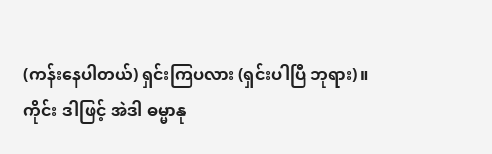(ကန်းနေပါတယ်) ရှင်းကြပလား (ရှင်းပါပြီ ဘုရား)။
ကိုင်း ဒါဖြင့် အဲဒါ ဓမ္မာနု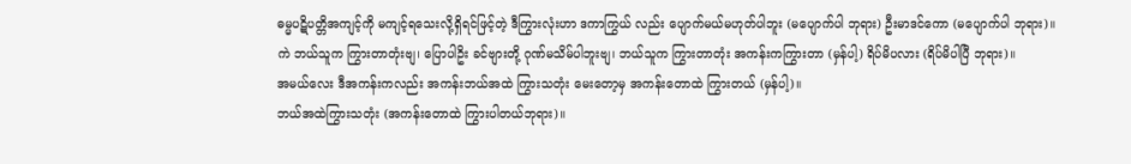ဓမ္မပဋိပတ္တိအကျင့်ကို မကျင့်ရသေးလို့ရှိရင်ဖြင့်တဲ့ ဒီကြွားလုံးဟာ ဒကာကြွယ် လည်း ပျောက်မယ်မဟုတ်ပါဘူး (မပျောက်ပါ ဘုရား) ဦးမာဒင်ကော (မပျောက်ပါ ဘုရား)။
ကဲ ဘယ်သူက ကြွားတာတုံးဗျ၊ ပြောပါဥိး ခင်ဗျားတို့ ဂုဏ်မသိမ်ပါဘူးဗျ၊ ဘယ်သူက ကြွားတာတုံး အကန်းကကြွားတာ (မှန်ပါ့) ရိပ်မိပလား (ရိပ်မိပါပြီ ဘုရား)။
အမယ်လေး ဒီအကန်းကလည်း အကန်းဘယ်အထဲ ကြွားသတုံး မေးတော့မှ အကန်းတောထဲ ကြွားတယ် (မှန်ပါ့)။
ဘယ်အထဲကြွားသတုံး (အကန်းတောထဲ ကြွားပါတယ်ဘုရား)။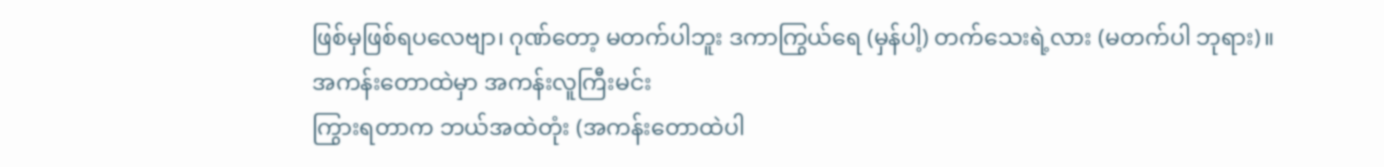ဖြစ်မှဖြစ်ရပလေဗျာ၊ ဂုဏ်တော့ မတက်ပါဘူး ဒကာကြွယ်ရေ (မှန်ပါ့) တက်သေးရဲ့လား (မတက်ပါ ဘုရား)။
အကန်းတောထဲမှာ အကန်းလူကြီးမင်း
ကြွားရတာက ဘယ်အထဲတုံး (အကန်းတောထဲပါ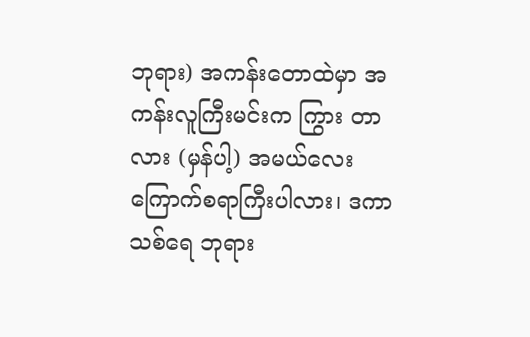ဘုရား) အကန်းတောထဲမှာ အကန်းလူကြီးမင်းက ကြွား တာလား (မှန်ပါ့) အမယ်လေး ကြောက်စရာကြီးပါလား၊ ဒကာသစ်ရေ ဘုရား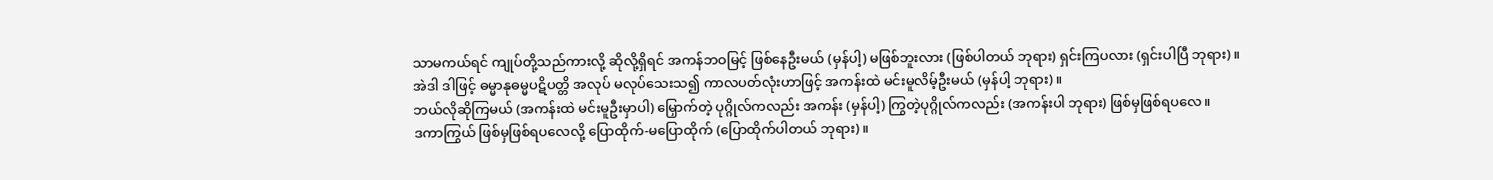သာမကယ်ရင် ကျုပ်တို့သည်ကားလို့ ဆိုလို့ရှိရင် အကန်ဘဝမြင့် ဖြစ်နေဦးမယ် (မှန်ပါ့) မဖြစ်ဘူးလား (ဖြစ်ပါတယ် ဘုရား) ရှင်းကြပလား (ရှင်းပါပြီ ဘုရား)။
အဲဒါ ဒါဖြင့် ဓမ္မာနုဓမ္မပဋိပတ္တိ အလုပ် မလုပ်သေးသ၍ ကာလပတ်လုံးဟာဖြင့် အကန်းထဲ မင်းမူလိမ့်ဦးမယ် (မှန်ပါ့ ဘုရား)။
ဘယ်လိုဆိုကြမယ် (အကန်းထဲ မင်းမူဦးမှာပါ) မြှောက်တဲ့ ပုဂ္ဂိုလ်ကလည်း အကန်း (မှန်ပါ့) ကြွတဲ့ပုဂ္ဂိုလ်ကလည်း (အကန်းပါ ဘုရား) ဖြစ်မှဖြစ်ရပလေ။
ဒကာကြွယ် ဖြစ်မှဖြစ်ရပလေလို့ ပြောထိုက်-မပြောထိုက် (ပြောထိုက်ပါတယ် ဘုရား)။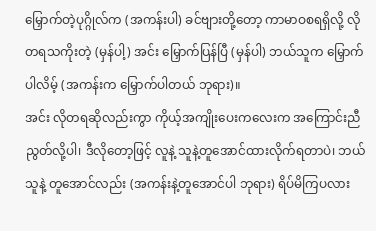မြှောက်တဲ့ပုဂ္ဂိုလ်က (အကန်းပါ) ခင်ဗျားတို့တော့ ကာမာဝစရရှိလို့ လိုတရသကိုးတဲ့ (မှန်ပါ့) အင်း မြှောက်ပြန်ပြီ (မှန်ပါ) ဘယ်သူက မြှောက်ပါလိမ့် (အကန်းက မြှောက်ပါတယ် ဘုရား)။
အင်း လိုတရဆိုလည်းကွာ ကိုယ့်အကျိုးပေးကလေးက အကြောင်းညီညွတ်လို့ပါ၊ ဒီလိုတော့ဖြင့် လူနဲ့ သူနဲ့တူအောင်ထားလိုက်ရတာပဲ၊ ဘယ်သူနဲ့ တူအောင်လည်း (အကန်းနဲ့တူအောင်ပါ ဘုရား) ရိပ်မိကြပလား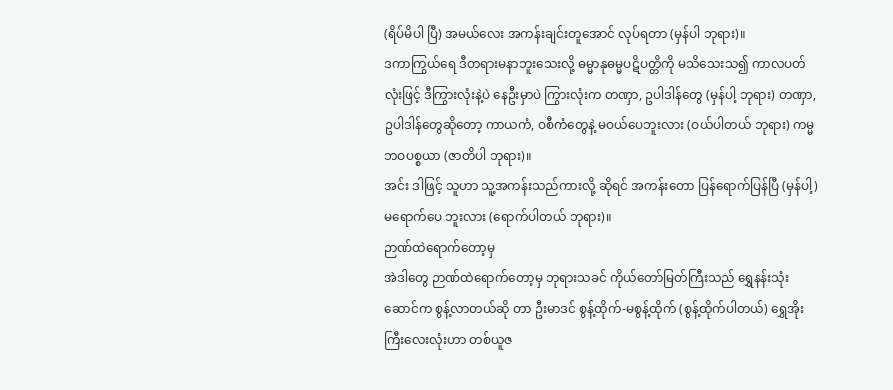(ရိပ်မိပါ ပြီ) အမယ်လေး အကန်းချင်းတူအောင် လုပ်ရတာ (မှန်ပါ ဘုရား)။
ဒကာကြွယ်ရေ ဒီတရားမနာဘူးသေးလို့ ဓမ္မာနုဓမ္မပဋိပတ္တိကို မသိသေးသ၍ ကာလပတ်လုံးဖြင့် ဒီကြွားလုံးနဲ့ပဲ နေဦးမှာပဲ ကြွားလုံးက တဏှာ, ဥပါဒါန်တွေ (မှန်ပါ့ ဘုရား) တဏှာ, ဥပါဒါန်တွေဆိုတော့ ကာယကံ, ဝစီကံတွေနဲ့ မဝယ်ပေဘူးလား (ဝယ်ပါတယ် ဘုရား) ကမ္မဘဝပစ္စယာ (ဇာတိပါ ဘုရား)။
အင်း ဒါဖြင့် သူဟာ သူ့အကန်းသည်ကားလို့ ဆိုရင် အကန်းတော ပြန်ရောက်ပြန်ပြီ (မှန်ပါ့) မရောက်ပေ ဘူးလား (ရောက်ပါတယ် ဘုရား)။
ဉာဏ်ထဲရောက်တော့မှ
အဲဒါတွေ ဉာဏ်ထဲရောက်တော့မှ ဘုရားသခင် ကိုယ်တော်မြတ်ကြီးသည် ရွှေနန်းသုံးဆောင်က စွန့်လာတယ်ဆို တာ ဦးမာဒင် စွန့်ထိုက်-မစွန့်ထိုက် (စွန့်ထိုက်ပါတယ်) ရွှေအိုးကြီးလေးလုံးဟာ တစ်ယူဇ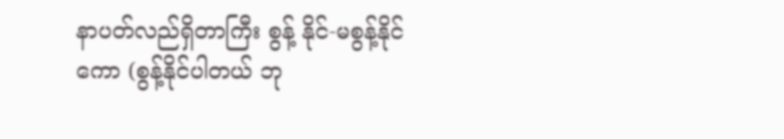နာပတ်လည်ရှိတာကြီး စွန့် နိုင်-မစွန့်နိုင်ကော (စွန့်နိုင်ပါတယ် ဘု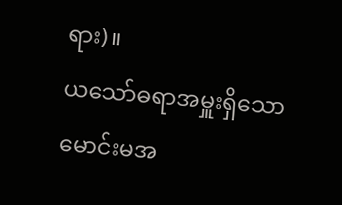ရား)။
ယသော်ဓရာအမှူးရှိသော မောင်းမအ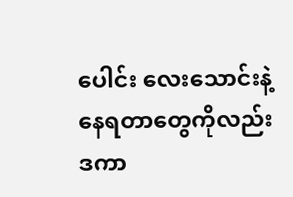ပေါင်း လေးသောင်းနဲ့ နေရတာတွေကိုလည်း ဒကာ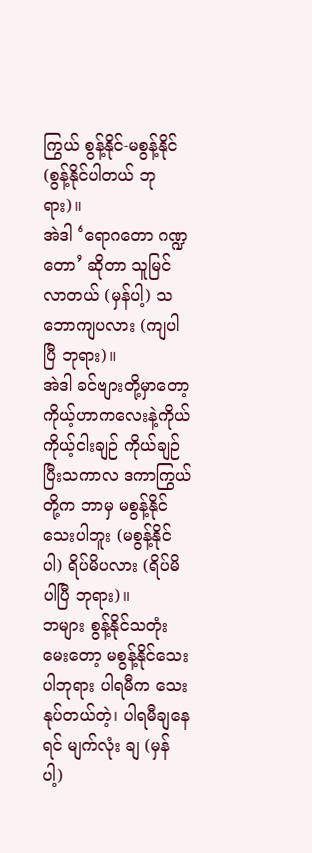ကြွယ် စွန့်နိုင်-မစွန့်နိုင် (စွန့်နိုင်ပါတယ် ဘုရား)။
အဲဒါ ‘ရောဂတော ဂဏ္ဍတော’ ဆိုတာ သူမြင်လာတယ် (မှန်ပါ့) သဘောကျပလား (ကျပါပြီ ဘုရား)။
အဲဒါ ခင်ဗျားတို့မှာတော့ ကိုယ့်ဟာကလေးနဲ့ကိုယ် ကိုယ့်ငါးချဉ် ကိုယ်ချဉ်ပြီးသကာလ ဒကာကြွယ်တို့က ဘာမှ မစွန့်နိုင်သေးပါဘူး (မစွန့်နိုင်ပါ) ရိပ်မိပလား (ရိပ်မိပါပြီ ဘုရား)။
ဘများ စွန့်နိုင်သတုံးမေးတော့ မစွန့်နိုင်သေးပါဘုရား ပါရမီက သေးနုပ်တယ်တဲ့၊ ပါရမီချနေရင် မျက်လုံး ချ (မှန်ပါ့)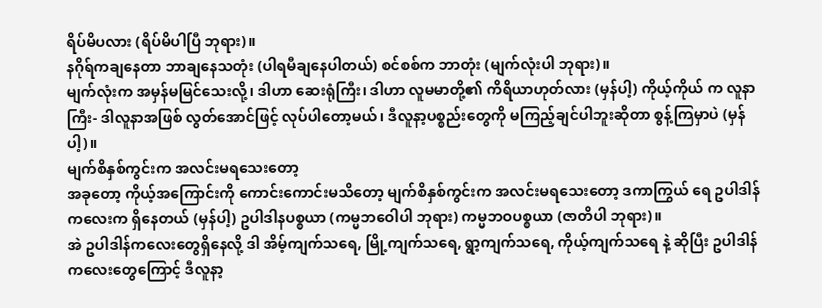ရိပ်မိပလား (ရိပ်မိပါပြီ ဘုရား)။
နဂိုရ်ကချနေတာ ဘာချနေသတုံး (ပါရမီချနေပါတယ်) စင်စစ်က ဘာတုံး (မျက်လုံးပါ ဘုရား)။
မျက်လုံးက အမှန်မမြင်သေးလို့၊ ဒါဟာ ဆေးရုံကြီး၊ ဒါဟာ လူမမာတို့၏ ကိရိယာဟုတ်လား (မှန်ပါ့) ကိုယ့်ကိုယ် က လူနာကြီး- ဒါလူနာအဖြစ် လွတ်အောင်ဖြင့် လုပ်ပါတော့မယ်၊ ဒီလူနာ့ပစ္စည်းတွေကို မကြည့်ချင်ပါဘူးဆိုတာ စွန့်ကြမှာပဲ (မှန်ပါ့)။
မျက်စိနှစ်ကွင်းက အလင်းမရသေးတော့
အခုတော့ ကိုယ့်အကြောင်းကို ကောင်းကောင်းမသိတော့ မျက်စိနှစ်ကွင်းက အလင်းမရသေးတော့ ဒကာကြွယ် ရေ ဥပါဒါန်ကလေးက ရှိနေတယ် (မှန်ပါ့) ဥပါဒါနပစ္စယာ (ကမ္မဘဝေါပါ ဘုရား) ကမ္မဘဝပစ္စယာ (ဇာတိပါ ဘုရား)။
အဲ ဥပါဒါန်ကလေးတွေရှိနေလို့ ဒါ အိမ့်ကျက်သရေ, မြို့ကျက်သရေ, ရွာ့ကျက်သရေ, ကိုယ့်ကျက်သရေ နဲ့ ဆိုပြီး ဥပါဒါန်ကလေးတွေကြောင့် ဒီလူနာ့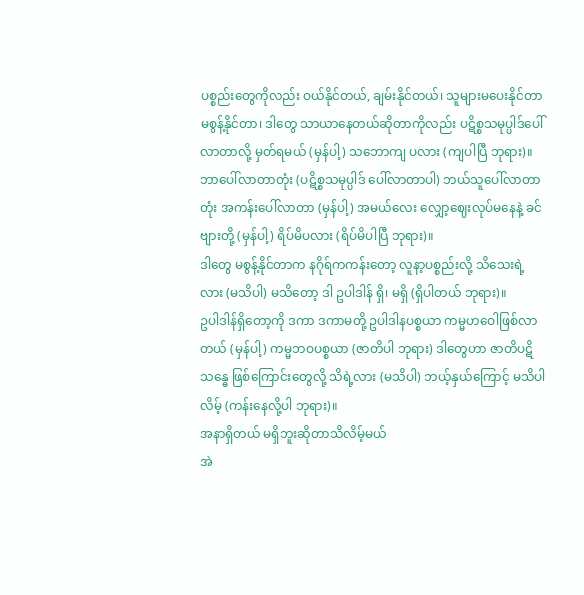ပစ္စည်းတွေကိုလည်း ဝယ်နိုင်တယ်, ချမ်းနိုင်တယ်၊ သူများမပေးနိုင်တာ မစွန့်နိုင်တာ၊ ဒါတွေ သာယာနေတယ်ဆိုတာကိုလည်း ပဋိစ္စသမုပ္ပါဒ်ပေါ်လာတာလို့ မှတ်ရမယ် (မှန်ပါ့) သဘောကျ ပလား (ကျပါပြီ ဘုရား)။
ဘာပေါ်လာတာတုံး (ပဋိစ္စသမုပ္ပါဒ် ပေါ်လာတာပါ) ဘယ်သူပေါ်လာတာတုံး အကန်းပေါ်လာတာ (မှန်ပါ့) အမယ်လေး လျှော့ဈေးလုပ်မနေနဲ့ ခင်ဗျားတို့ (မှန်ပါ့) ရိပ်မိပလား (ရိပ်မိပါပြီ ဘုရား)။
ဒါတွေ မစွန့်နိုင်တာက နဂိုရ်ကကန်းတော့ လူနာ့ပစ္စည်းလို့ သိသေးရဲ့လား (မသိပါ) မသိတော့ ဒါ ဥပါဒါန် ရှိ၊ မရှိ (ရှိပါတယ် ဘုရား)။
ဥပါဒါန်ရှိတော့ကို ဒကာ ဒကာမတို့ ဥပါဒါနပစ္စယာ ကမ္မဟဝေါဖြစ်လာတယ် (မှန်ပါ့) ကမ္မဘဝပစ္စယာ (ဇာတိပါ ဘုရား) ဒါတွေဟာ ဇာတိပဋိသန္ဓေ ဖြစ်ကြောင်းတွေလို့ သိရဲ့လား (မသိပါ) ဘယ့်နှယ်ကြောင့် မသိပါလိမ့် (ကန်းနေလို့ပါ ဘုရား)။
အနာရှိတယ် မရှိဘူးဆိုတာသိလိမ့်မယ်
အဲ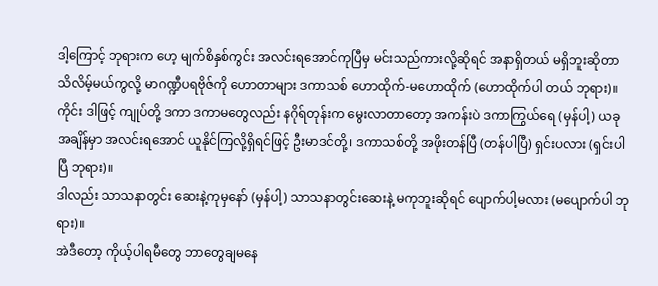ဒါ့ကြောင့် ဘုရားက ဟေ့ မျက်စိနှစ်ကွင်း အလင်းရအောင်ကုပြီမှ မင်းသည်ကားလို့ဆိုရင် အနာရှိတယ် မရှိဘူးဆိုတာသိလိမ့်မယ်ကွလို့ မာဂဏ္ဍီပရဗိုဇ်ကို ဟောတာများ ဒကာသစ် ဟောထိုက်-မဟောထိုက် (ဟောထိုက်ပါ တယ် ဘုရား)။
ကိုင်း ဒါဖြင့် ကျုပ်တို့ ဒကာ ဒကာမတွေလည်း နဂိုရ်တုန်းက မွေးလာတာတော့ အကန်းပဲ ဒကာကြွယ်ရေ (မှန်ပါ့) ယခုအချိန်မှာ အလင်းရအောင် ယူနိုင်ကြလို့ရှိရင်ဖြင့် ဦးမာဒင်တို့၊ ဒကာသစ်တို့ အဖိုးတန်ပြီ (တန်ပါပြီ) ရှင်းပလား (ရှင်းပါပြီ ဘုရား)။
ဒါလည်း သာသနာတွင်း ဆေးနဲ့ကုမှနော် (မှန်ပါ့) သာသနာတွင်းဆေးနဲ့ မကုဘူးဆိုရင် ပျောက်ပါ့မလား (မပျောက်ပါ ဘုရား)။
အဲဒီတော့ ကိုယ့်ပါရမီတွေ ဘာတွေချမနေ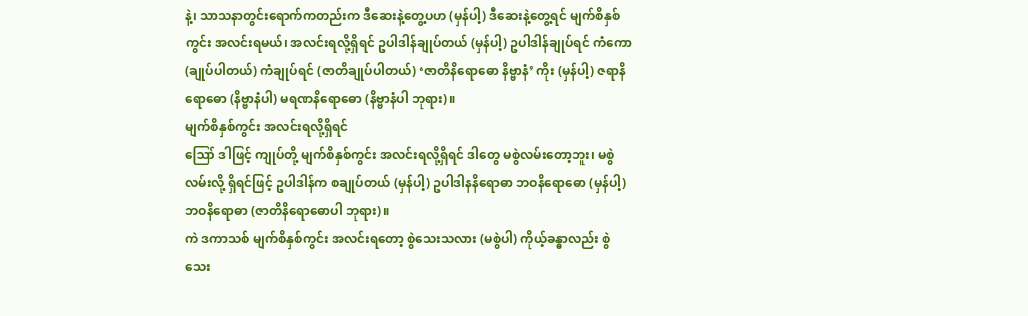နဲ့၊ သာသနာတွင်းရောက်ကတည်းက ဒီဆေးနဲ့တွေ့ပဟ (မှန်ပါ့) ဒီဆေးနဲ့တွေ့ရင် မျက်စိနှစ်ကွင်း အလင်းရမယ်၊ အလင်းရလို့ရှိရင် ဥပါဒါန်ချုပ်တယ် (မှန်ပါ့) ဥပါဒါန်ချုပ်ရင် ကံကော (ချုပ်ပါတယ်) ကံချုပ်ရင် (ဇာတိချုပ်ပါတယ်) ‘ဇာတိနိရောဓော နိဗ္ဗာနံ’ ကိုး (မှန်ပါ့) ဇရာနိရောဓော (နိဗ္ဗာနံပါ) မရဏနိရောဓော (နိဗ္ဗာနံပါ ဘုရား)။
မျက်စိနှစ်ကွင်း အလင်းရလို့ရှိရင်
ဪ ဒါဖြင့် ကျုပ်တို့ မျက်စိနှစ်ကွင်း အလင်းရလို့ရှိရင် ဒါတွေ မစွဲလမ်းတော့ဘူး၊ မစွဲလမ်းလို့ ရှိရင်ဖြင့် ဥပါဒါန်က စချုပ်တယ် (မှန်ပါ့) ဥပါဒါနနိရောဓာ ဘဝနိရောဓော (မှန်ပါ့) ဘဝနိရောဓာ (ဇာတိနိရောဓောပါ ဘုရား)။
ကဲ ဒကာသစ် မျက်စိနှစ်ကွင်း အလင်းရတော့ စွဲသေးသလား (မစွဲပါ) ကိုယ့်ခန္ဓာလည်း စွဲသေး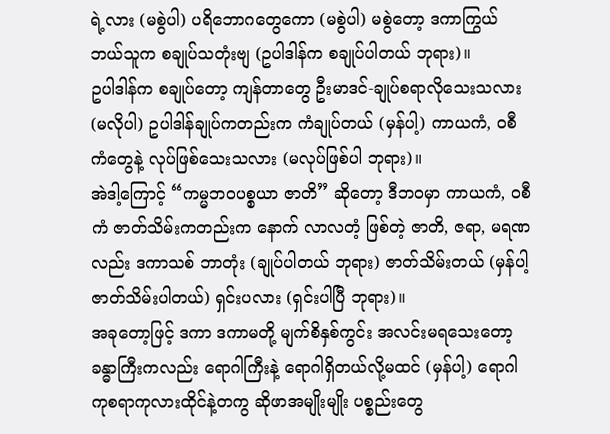ရဲ့လား (မစွဲပါ) ပရိဘောဂတွေကော (မစွဲပါ) မစွဲတော့ ဒကာကြွယ် ဘယ်သူက စချုပ်သတုံးဗျ (ဥပါဒါန်က စချုပ်ပါတယ် ဘုရား)။
ဥပါဒါန်က စချုပ်တော့ ကျန်တာတွေ ဦးမာဒင်-ချုပ်စရာလိုသေးသလား (မလိုပါ) ဥပါဒါန်ချုပ်ကတည်းက ကံချုပ်တယ် (မှန်ပါ့) ကာယကံ, ဝစီကံတွေနဲ့ လုပ်ဖြစ်သေးသလား (မလုပ်ဖြစ်ပါ ဘုရား)။
အဲဒါ့ကြောင့် “ကမ္မဘဝပစ္စယာ ဇာတိ” ဆိုတော့ ဒီဘဝမှာ ကာယကံ, ဝစီကံ ဇာတ်သိမ်းကတည်းက နောက် လာလတံ့ ဖြစ်တဲ့ ဇာတိ, ဇရာ, မရဏလည်း ဒကာသစ် ဘာတုံး (ချုပ်ပါတယ် ဘုရား) ဇာတ်သိမ်းတယ် (မှန်ပါ့ ဇာတ်သိမ်းပါတယ်) ရှင်းပလား (ရှင်းပါပြီ ဘုရား)။
အခုတော့ဖြင့် ဒကာ ဒကာမတို့ မျက်စိနှစ်ကွင်း အလင်းမရသေးတော့ ခန္ဓာကြီးကလည်း ရောဂါကြီးနဲ့ ရောဂါရှိတယ်လို့မထင် (မှန်ပါ့) ရောဂါကုစရာကုလားထိုင်နဲ့တကွ ဆိုဖာအမျိုးမျိုး ပစ္စည်းတွေ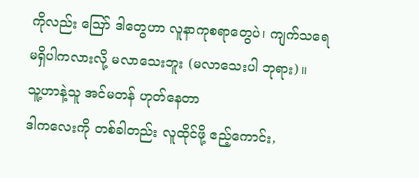ကိုလည်း ဪ ဒါတွေဟာ လူနာကုစရာတွေပဲ၊ ကျက်သရေမရှိပါကလားလို့ မလာသေးဘူး (မလာသေးပါ ဘုရား)။
သူ့ဟာနဲ့သူ အင်မတန် ဟုတ်နေတာ
ဒါကလေးကို တစ်ခါတည်း လူထိုင်ဖို့ ဧည့်ကောင်း,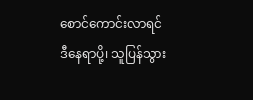စောင်ကောင်းလာရင် ဒီနေရာပို့၊ သူပြန်သွား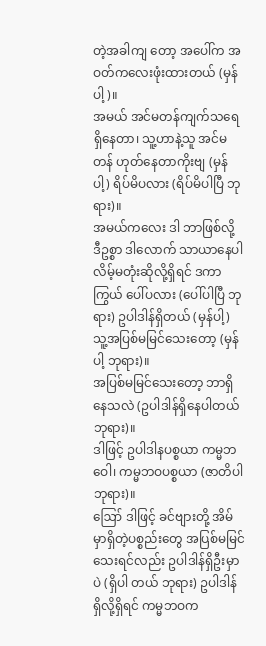တဲ့အခါကျ တော့ အပေါ်က အဝတ်ကလေးဖုံးထားတယ် (မှန်ပါ့)။
အမယ် အင်မတန်ကျက်သရေရှိနေတာ၊ သူ့ဟာနဲ့သူ အင်မတန် ဟုတ်နေတာကိုးဗျ (မှန်ပါ့) ရိပ်မိပလား (ရိပ်မိပါပြီ ဘုရား)။
အမယ်ကလေး ဒါ ဘာဖြစ်လို့ ဒီဥစ္စာ ဒါလောက် သာယာနေပါလိမ့်မတုံးဆိုလို့ရှိရင် ဒကာကြွယ် ပေါ်ပလား (ပေါ်ပါပြီ ဘုရား) ဥပါဒါန်ရှိတယ် (မှန်ပါ့) သူ့အပြစ်မမြင်သေးတော့ (မှန်ပါ့ ဘုရား)။
အပြစ်မမြင်သေးတော့ ဘာရှိနေသလဲ (ဥပါဒါန်ရှိနေပါတယ် ဘုရား)။
ဒါဖြင့် ဥပါဒါနပစ္စယာ ကမ္မဘဝေါ၊ ကမ္မဘဝပစ္စယာ (ဇာတိပါ ဘုရား)။
ဪ ဒါဖြင့် ခင်ဗျားတို့ အိမ်မှာရှိတဲ့ပစ္စည်းတွေ အပြစ်မမြင်သေးရင်လည်း ဥပါဒါန်ရှိဦးမှာပဲ (ရှိပါ တယ် ဘုရား) ဥပါဒါန်ရှိလို့ရှိရင် ကမ္မဘဝက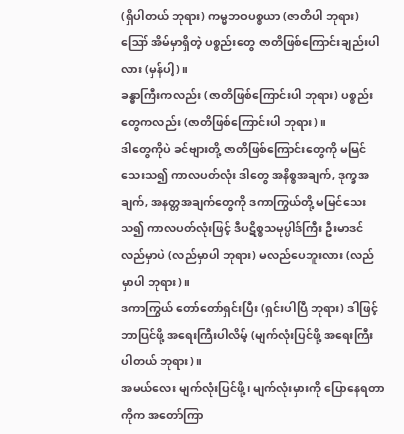(ရှိပါတယ် ဘုရား) ကမ္မဘဝပစ္စယာ (ဇာတိပါ ဘုရား) ဪ အိမ်မှာရှိတဲ့ ပစ္စည်းတွေ ဇာတိဖြစ်ကြောင်းချည်းပါလား (မှန်ပါ့)။
ခန္ဓာကြီးကလည်း (ဇာတိဖြစ်ကြောင်းပါ ဘုရား) ပစ္စည်းတွေကလည်း (ဇာတိဖြစ်ကြောင်းပါ ဘုရား)။
ဒါတွေကိုပဲ ခင်ဗျားတို့ ဇာတိဖြစ်ကြောင်းတွေကို မမြင်သေးသ၍ ကာလပတ်လုံး ဒါတွေ အနိစ္စအချက်, ဒုက္ခအချက်, အနတ္တအချက်တွေကို ဒကာကြွယ်တို့ မမြင်သေးသ၍ ကာလပတ်လုံးဖြင့် ဒီပဋိစ္စသမုပ္ပါဒ်ကြီး ဦးမာဒင် လည်မှာပဲ (လည်မှာပါ ဘုရား) မလည်ပေဘူးလား (လည်မှာပါ ဘုရား)။
ဒကာကြွယ် တော်တော်ရှင်းပြီး (ရှင်းပါပြီ ဘုရား) ဒါဖြင့် ဘာပြင်ဖို့ အရေးကြီးပါလိမ့် (မျက်လုံးပြင်ဖို့ အရေးကြီး ပါတယ် ဘုရား)။
အမယ်လေး မျက်လုံးပြင်ဖို့၊ မျက်လုံးမှားကို ပြောနေရတာကိုက အတော်ကြာ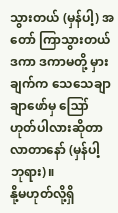သွားတယ် (မှန်ပါ့) အတော် ကြာသွားတယ် ဒကာ ဒကာမတို့ မှားချက်က သေသေချာချာဖော်မှ ဪ ဟုတ်ပါလားဆိုတာ လာတာနော် (မှန်ပါ့ ဘုရား)။
နို့မဟုတ်လို့ရှိ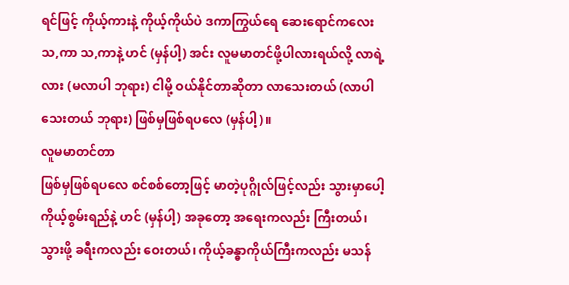ရင်ဖြင့် ကိုယ့်ကားနဲ့ ကိုယ့်ကိုယ်ပဲ ဒကာကြွယ်ရေ ဆေးရောင်ကလေး သ,ကာ သ,ကာနဲ့ ဟင် (မှန်ပါ့) အင်း လူမမာတင်ဖို့ပါလားရယ်လို့ လာရဲ့လား (မလာပါ ဘုရား) ငါမို့ ဝယ်နိုင်တာဆိုတာ လာသေးတယ် (လာပါသေးတယ် ဘုရား) ဖြစ်မှဖြစ်ရပလေ (မှန်ပါ့)။
လူမမာတင်တာ
ဖြစ်မှဖြစ်ရပလေ စင်စစ်တော့ဖြင့် မာတဲ့ပုဂ္ဂိုလ်ဖြင့်လည်း သွားမှာပေါ့ ကိုယ့်စွမ်းရည်နဲ့ ဟင် (မှန်ပါ့) အခုတော့ အရေးကလည်း ကြီးတယ်၊ သွားဖို့ ခရီးကလည်း ဝေးတယ်၊ ကိုယ့်ခန္ဓာကိုယ်ကြီးကလည်း မသန်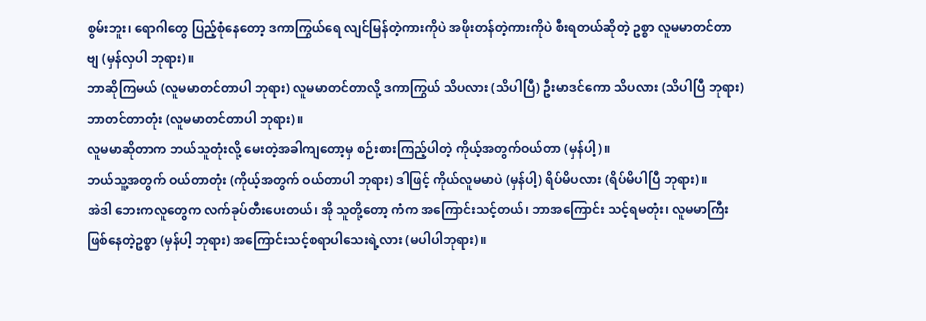စွမ်းဘူး၊ ရောဂါတွေ ပြည့်စုံနေတော့ ဒကာကြွယ်ရေ လျင်မြန်တဲ့ကားကိုပဲ အဖိုးတန်တဲ့ကားကိုပဲ စီးရတယ်ဆိုတဲ့ ဥစ္စာ လူမမာတင်တာ ဗျ (မှန်လှပါ ဘုရား)။
ဘာဆိုကြမယ် (လူမမာတင်တာပါ ဘုရား) လူမမာတင်တာလို့ ဒကာကြွယ် သိပလား (သိပါပြီ) ဦးမာဒင်ကော သိပလား (သိပါပြီ ဘုရား) ဘာတင်တာတုံး (လူမမာတင်တာပါ ဘုရား)။
လူမမာဆိုတာက ဘယ်သူတုံးလို့ မေးတဲ့အခါကျတော့မှ စဉ်းစားကြည့်ပါတဲ့ ကိုယ့်အတွက်ဝယ်တာ (မှန်ပါ့)။
ဘယ်သူ့အတွက် ဝယ်တာတုံး (ကိုယ့်အတွက် ဝယ်တာပါ ဘုရား) ဒါဖြင့် ကိုယ်လူမမာပဲ (မှန်ပါ့) ရိပ်မိပလား (ရိပ်မိပါပြီ ဘုရား)။
အဲဒါ ဘေးကလူတွေက လက်ခုပ်တီးပေးတယ်၊ အို သူတို့တော့ ကံက အကြောင်းသင့်တယ်၊ ဘာအကြောင်း သင့်ရမတုံး၊ လူမမာကြီးဖြစ်နေတဲ့ဥစ္စာ (မှန်ပါ့ ဘုရား) အကြောင်းသင့်စရာပါသေးရဲ့လား (မပါပါဘုရား)။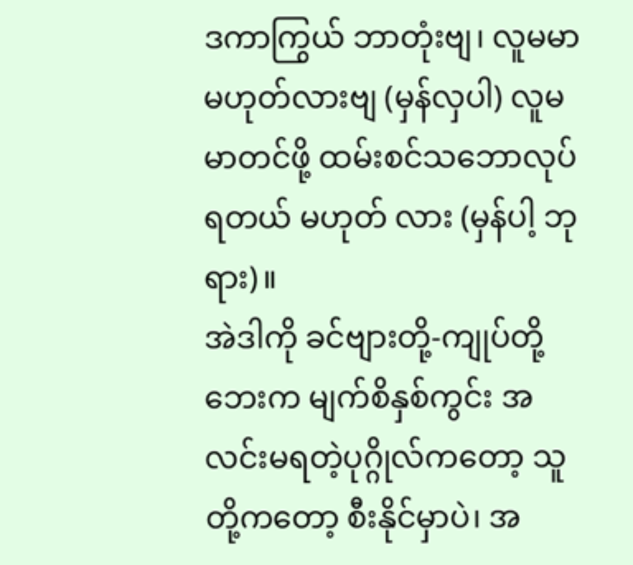ဒကာကြွယ် ဘာတုံးဗျ၊ လူမမာမဟုတ်လားဗျ (မှန်လှပါ) လူမမာတင်ဖို့ ထမ်းစင်သဘောလုပ်ရတယ် မဟုတ် လား (မှန်ပါ့ ဘုရား)။
အဲဒါကို ခင်ဗျားတို့-ကျုပ်တို့ ဘေးက မျက်စိနှစ်ကွင်း အလင်းမရတဲ့ပုဂ္ဂိုလ်ကတော့ သူတို့ကတော့ စီးနိုင်မှာပဲ၊ အ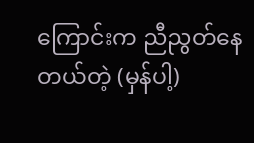ကြောင်းက ညီညွတ်နေတယ်တဲ့ (မှန်ပါ့)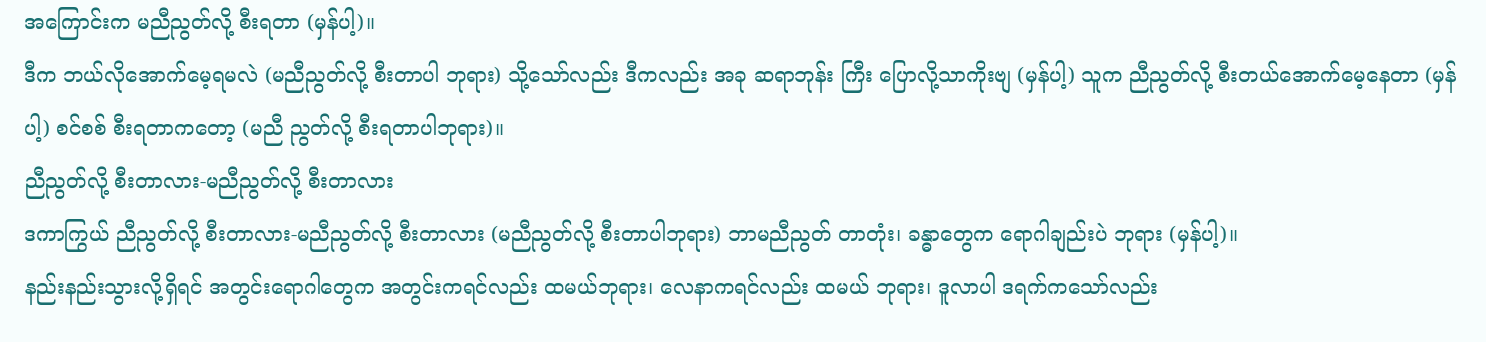အကြောင်းက မညီညွတ်လို့ စီးရတာ (မှန်ပါ့)။
ဒီက ဘယ်လိုအောက်မေ့ရမလဲ (မညီညွတ်လို့ စီးတာပါ ဘုရား) သို့သော်လည်း ဒီကလည်း အခု ဆရာဘုန်း ကြီး ပြောလို့သာကိုးဗျ (မှန်ပါ့) သူက ညီညွတ်လို့ စီးတယ်အောက်မေ့နေတာ (မှန်ပါ့) စင်စစ် စီးရတာကတော့ (မညီ ညွတ်လို့ စီးရတာပါဘုရား)။
ညီညွတ်လို့ စီးတာလား-မညီညွတ်လို့ စီးတာလား
ဒကာကြွယ် ညီညွတ်လို့ စီးတာလား-မညီညွတ်လို့ စီးတာလား (မညီညွတ်လို့ စီးတာပါဘုရား) ဘာမညီညွတ် တာတုံး၊ ခန္ဓာတွေက ရောဂါချည်းပဲ ဘုရား (မှန်ပါ့)။
နည်းနည်းသွားလို့ရှိရင် အတွင်းရောဂါတွေက အတွင်းကရင်လည်း ထမယ်ဘုရား၊ လေနာကရင်လည်း ထမယ် ဘုရား၊ ဒူလာပါ ဒရက်ကသော်လည်း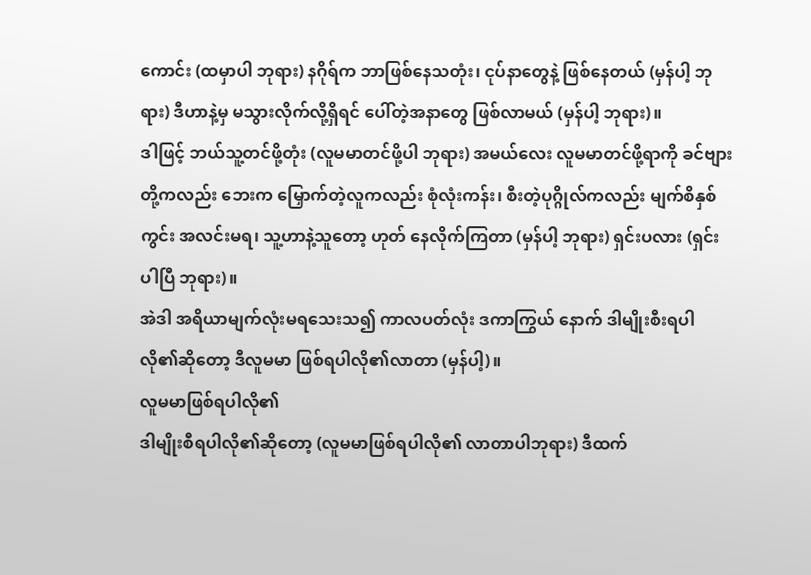ကောင်း (ထမှာပါ ဘုရား) နဂိုရ်က ဘာဖြစ်နေသတုံး၊ ငုပ်နာတွေနဲ့ ဖြစ်နေတယ် (မှန်ပါ့ ဘုရား) ဒီဟာနဲ့မှ မသွားလိုက်လို့ရှိရင် ပေါ်တဲ့အနာတွေ ဖြစ်လာမယ် (မှန်ပါ့ ဘုရား)။
ဒါဖြင့် ဘယ်သူ့တင်ဖို့တုံး (လူမမာတင်ဖို့ပါ ဘုရား) အမယ်လေး လူမမာတင်ဖို့ရာကို ခင်ဗျားတို့ကလည်း ဘေးက မြှောက်တဲ့လူကလည်း စုံလုံးကန်း၊ စီးတဲ့ပုဂ္ဂိုလ်ကလည်း မျက်စိနှစ်ကွင်း အလင်းမရ၊ သူ့ဟာနဲ့သူတော့ ဟုတ် နေလိုက်ကြတာ (မှန်ပါ့ ဘုရား) ရှင်းပလား (ရှင်းပါပြီ ဘုရား)။
အဲဒါ အရိယာမျက်လုံးမရသေးသ၍ ကာလပတ်လုံး ဒကာကြွယ် နောက် ဒါမျိုးစီးရပါလို၏ဆိုတော့ ဒီလူမမာ ဖြစ်ရပါလို၏လာတာ (မှန်ပါ့)။
လူမမာဖြစ်ရပါလို၏
ဒါမျိုးစီရပါလို၏ဆိုတော့ (လူမမာဖြစ်ရပါလို၏ လာတာပါဘုရား) ဒီထက်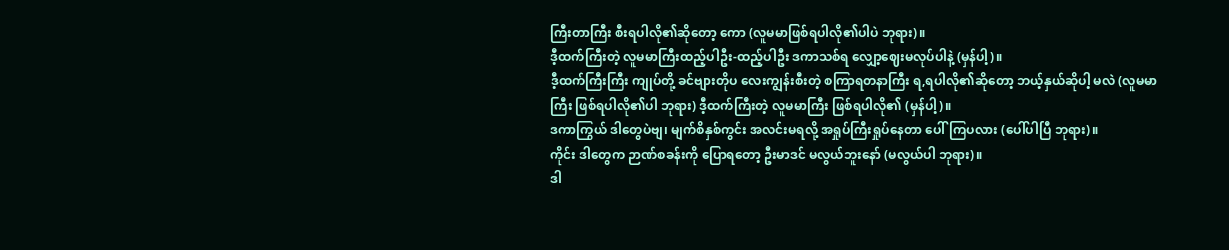ကြီးတာကြီး စီးရပါလို၏ဆိုတော့ ကော (လူမမာဖြစ်ရပါလို၏ပါပဲ ဘုရား)။
ဒီ့ထက်ကြီးတဲ့ လူမမာကြီးထည့်ပါဦး-ထည့်ပါဦး ဒကာသစ်ရ လျှော့ဈေးမလုပ်ပါနဲ့ (မှန်ပါ့)။
ဒီ့ထက်ကြီးကြီး ကျုပ်တို့ ခင်ဗျားတိုပ လေးကျွန်းစီးတဲ့ စကြာရတနာကြီး ရ,ရပါလို၏ဆိုတော့ ဘယ့်နှယ်ဆိုပါ့ မလဲ (လူမမာကြီး ဖြစ်ရပါလို၏ပါ ဘုရား) ဒီ့ထက်ကြီးတဲ့ လူမမာကြီး ဖြစ်ရပါလို၏ (မှန်ပါ့)။
ဒကာကြွယ် ဒါတွေပဲဗျ၊ မျက်စိနှစ်ကွင်း အလင်းမရလို့ အရှုပ်ကြီးရှုပ်နေတာ ပေါ်ကြပလား (ပေါ်ပါပြီ ဘုရား)။
ကိုင်း ဒါတွေက ဉာဏ်စခန်းကို ပြောရတော့ ဦးမာဒင် မလွယ်ဘူးနော် (မလွယ်ပါ ဘုရား)။
ဒါ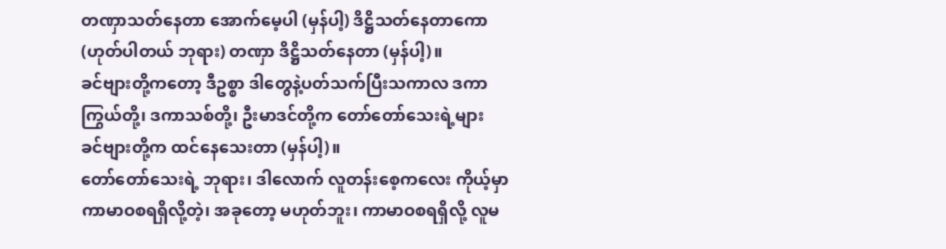တဏှာသတ်နေတာ အောက်မေ့ပါ (မှန်ပါ့) ဒိဋ္ဌိသတ်နေတာကော (ဟုတ်ပါတယ် ဘုရား) တဏှာ ဒိဋ္ဌိသတ်နေတာ (မှန်ပါ့)။
ခင်ဗျားတို့ကတော့ ဒီဥစ္စာ ဒါတွေနဲ့ပတ်သက်ပြီးသကာလ ဒကာကြွယ်တို့၊ ဒကာသစ်တို့၊ ဦးမာဒင်တို့က တော်တော်သေးရဲ့များ ခင်ဗျားတို့က ထင်နေသေးတာ (မှန်ပါ့)။
တော်တော်သေးရဲ့ ဘုရား၊ ဒါလောက် လူတန်းစေ့ကလေး ကိုယ့်မှာ ကာမာဝစရရှိလို့တဲ့၊ အခုတော့ မဟုတ်ဘူး၊ ကာမာဝစရရှိလို့ လူမ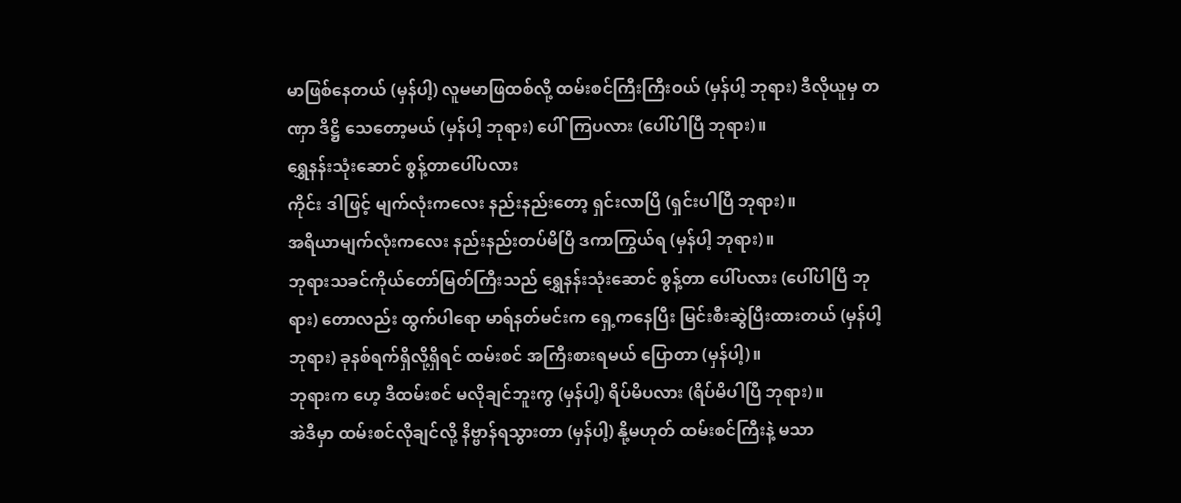မာဖြစ်နေတယ် (မှန်ပါ့) လူမမာဖြထစ်လို့ ထမ်းစင်ကြီးကြီးဝယ် (မှန်ပါ့ ဘုရား) ဒီလိုယူမှ တဏှာ ဒိဋ္ဌိ သေတော့မယ် (မှန်ပါ့ ဘုရား) ပေါ်ကြပလား (ပေါ်ပါပြီ ဘုရား)။
ရွှေနန်းသုံးဆောင် စွန့်တာပေါ်ပလား
ကိုင်း ဒါဖြင့် မျက်လုံးကလေး နည်းနည်းတော့ ရှင်းလာပြီ (ရှင်းပါပြီ ဘုရား)။
အရိယာမျက်လုံးကလေး နည်းနည်းတပ်မိပြီ ဒကာကြွယ်ရ (မှန်ပါ့ ဘုရား)။
ဘုရားသခင်ကိုယ်တော်မြတ်ကြီးသည် ရွှေနန်းသုံးဆောင် စွန့်တာ ပေါ်ပလား (ပေါ်ပါပြီ ဘုရား) တောလည်း ထွက်ပါရော မာရ်နတ်မင်းက ရှေ့ကနေပြီး မြင်းစီးဆွဲပြီးထားတယ် (မှန်ပါ့ ဘုရား) ခုနစ်ရက်ရှိလို့ရှိရင် ထမ်းစင် အကြီးစားရမယ် ပြောတာ (မှန်ပါ့)။
ဘုရားက ဟေ့ ဒီထမ်းစင် မလိုချင်ဘူးကွ (မှန်ပါ့) ရိပ်မိပလား (ရိပ်မိပါပြီ ဘုရား)။
အဲဒီမှာ ထမ်းစင်လိုချင်လို့ နိဗ္ဗာန်ရသွားတာ (မှန်ပါ့) နို့မဟုတ် ထမ်းစင်ကြီးနဲ့ မသာ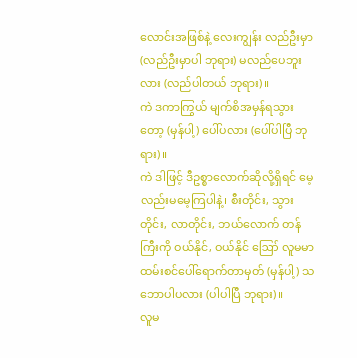လောင်းအဖြစ်နဲ့ လေးကျွန်း လည်ဦးမှာ (လည်ဦးမှာပါ ဘုရား) မလည်ပေဘူးလား (လည်ပါတယ် ဘုရား)။
ကဲ ဒကာကြွယ် မျက်စိအမှန်ရသွားတော့ (မှန်ပါ့) ပေါ်ပလား (ပေါ်ပါပြီ ဘုရား)။
ကဲ ဒါဖြင့် ဒီဥစ္စာလောက်ဆိုလို့ရှိရင် မေ့လည်းမမေ့ကြပါနဲ့၊ စီးတိုင်း, သွားတိုင်း, လာတိုင်း, ဘယ်လောက် တန်ကြီးကို ဝယ်နိုင်, ဝယ်နိုင် ဪ လူမမာ ထမ်းစင်ပေါ်ရောက်တာမှတ် (မှန်ပါ့) သဘောပါပလား (ပါပါပြီ ဘုရား)။
လူမ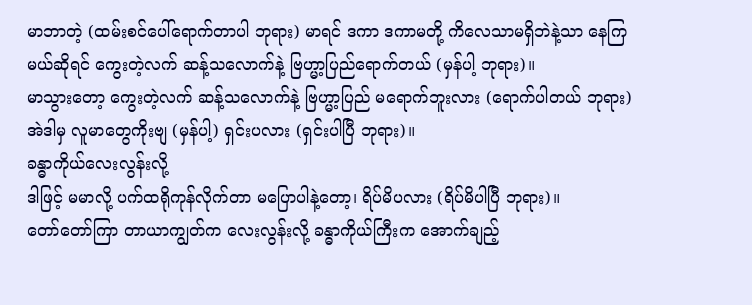မာဘာတဲ့ (ထမ်းစင်ပေါ်ရောက်တာပါ ဘုရား) မာရင် ဒကာ ဒကာမတို့ ကိလေသာမရှိဘဲနဲ့သာ နေကြ မယ်ဆိုရင် ကွေးတဲ့လက် ဆန့်သလောက်နဲ့ ဗြဟ္မာ့ပြည်ရောက်တယ် (မှန်ပါ့ ဘုရား)။
မာသွားတော့ ကွေးတဲ့လက် ဆန့်သလောက်နဲ့ ဗြဟ္မာ့ပြည် မရောက်ဘူးလား (ရောက်ပါတယ် ဘုရား) အဲဒါမှ လူမာတွေကိုးဗျ (မှန်ပါ့) ရှင်းပလား (ရှင်းပါပြီ ဘုရား)။
ခန္ဓာကိုယ်လေးလွန်းလို့
ဒါဖြင့် မမာလို့ ပက်ထရိုကုန်လိုက်တာ မပြောပါနဲ့တော့၊ ရိပ်မိပလား (ရိပ်မိပါပြီ ဘုရား)။
တော်တော်ကြာ တာယာကျွတ်က လေးလွန်းလို့ ခန္ဓာကိုယ်ကြီးက အောက်ချည့်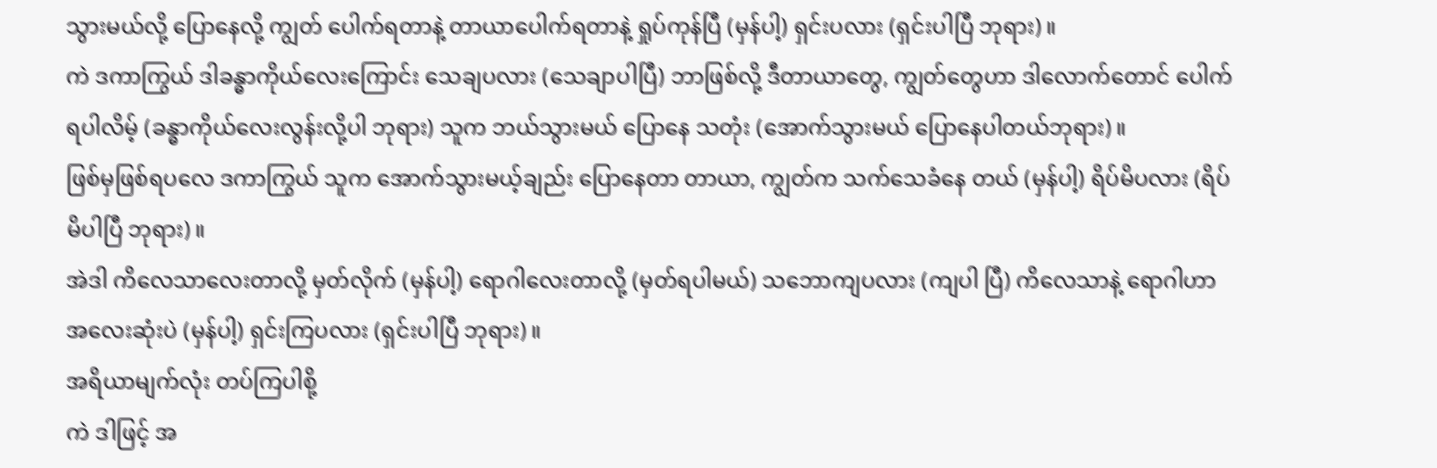သွားမယ်လို့ ပြောနေလို့ ကျွတ် ပေါက်ရတာနဲ့ တာယာပေါက်ရတာနဲ့ ရှုပ်ကုန်ပြီ (မှန်ပါ့) ရှင်းပလား (ရှင်းပါပြီ ဘုရား)။
ကဲ ဒကာကြွယ် ဒါခန္ဓာကိုယ်လေးကြောင်း သေချပလား (သေချာပါပြီ) ဘာဖြစ်လို့ ဒီတာယာတွေ, ကျွတ်တွေဟာ ဒါလောက်တောင် ပေါက်ရပါလိမ့် (ခန္ဓာကိုယ်လေးလွန်းလို့ပါ ဘုရား) သူက ဘယ်သွားမယ် ပြောနေ သတုံး (အောက်သွားမယ် ပြောနေပါတယ်ဘုရား)။
ဖြစ်မှဖြစ်ရပလေ ဒကာကြွယ် သူက အောက်သွားမယ့်ချည်း ပြောနေတာ တာယာ, ကျွတ်က သက်သေခံနေ တယ် (မှန်ပါ့) ရိပ်မိပလား (ရိပ်မိပါပြီ ဘုရား)။
အဲဒါ ကိလေသာလေးတာလို့ မှတ်လိုက် (မှန်ပါ့) ရောဂါလေးတာလို့ (မှတ်ရပါမယ်) သဘောကျပလား (ကျပါ ပြီ) ကိလေသာနဲ့ ရောဂါဟာ အလေးဆုံးပဲ (မှန်ပါ့) ရှင်းကြပလား (ရှင်းပါပြီ ဘုရား)။
အရိယာမျက်လုံး တပ်ကြပါစို့
ကဲ ဒါဖြင့် အ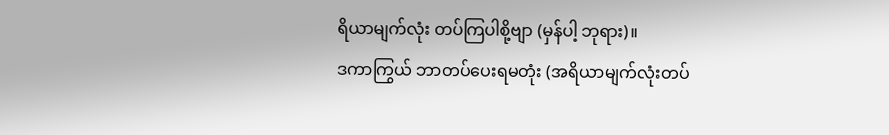ရိယာမျက်လုံး တပ်ကြပါစို့ဗျာ (မှန်ပါ့ ဘုရား)။
ဒကာကြွယ် ဘာတပ်ပေးရမတုံး (အရိယာမျက်လုံးတပ်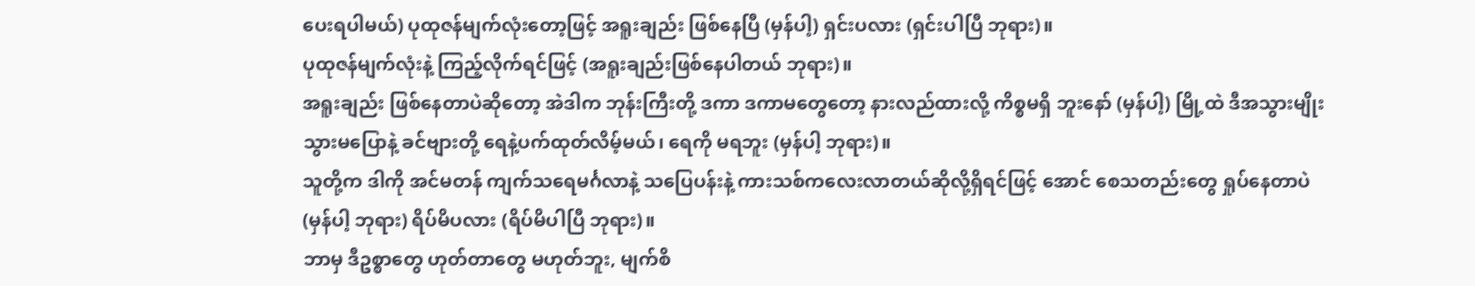ပေးရပါမယ်) ပုထုဇန်မျက်လုံးတော့ဖြင့် အရူးချည်း ဖြစ်နေပြီ (မှန်ပါ့) ရှင်းပလား (ရှင်းပါပြီ ဘုရား)။
ပုထုဇန်မျက်လုံးနဲ့ ကြည့်လိုက်ရင်ဖြင့် (အရူးချည်းဖြစ်နေပါတယ် ဘုရား)။
အရူးချည်း ဖြစ်နေတာပဲဆိုတော့ အဲဒါက ဘုန်းကြီးတို့ ဒကာ ဒကာမတွေတော့ နားလည်ထားလို့ ကိစ္စမရှိ ဘူးနော် (မှန်ပါ့) မြို့ထဲ ဒီအသွားမျိုး သွားမပြောနဲ့ ခင်ဗျားတို့ ရေနဲ့ပက်ထုတ်လိမ့်မယ်၊ ရေကို မရဘူး (မှန်ပါ့ ဘုရား)။
သူတို့က ဒါကို အင်မတန် ကျက်သရေမင်္ဂလာနဲ့ သပြေပန်းနဲ့ ကားသစ်ကလေးလာတယ်ဆိုလို့ရှိရင်ဖြင့် အောင် စေသတည်းတွေ ရှုပ်နေတာပဲ (မှန်ပါ့ ဘုရား) ရိပ်မိပလား (ရိပ်မိပါပြီ ဘုရား)။
ဘာမှ ဒီဥစ္စာတွေ ဟုတ်တာတွေ မဟုတ်ဘူး, မျက်စိ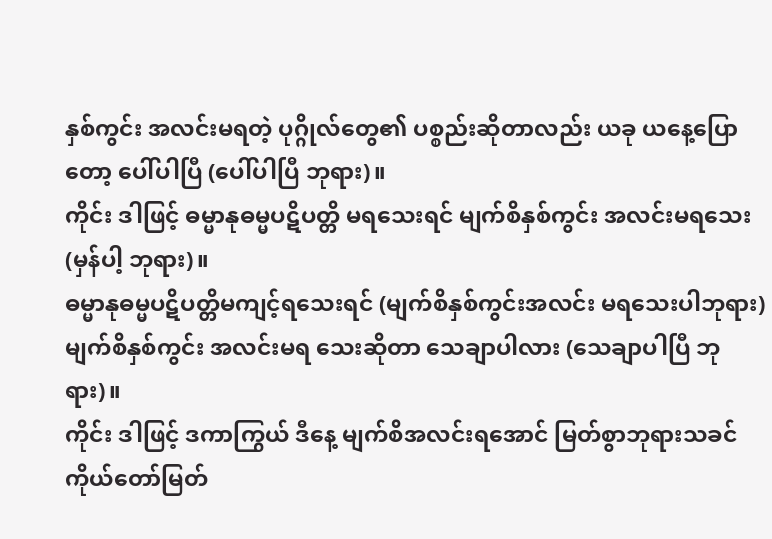နှစ်ကွင်း အလင်းမရတဲ့ ပုဂ္ဂိုလ်တွေ၏ ပစ္စည်းဆိုတာလည်း ယခု ယနေ့ပြောတော့ ပေါ်ပါပြီ (ပေါ်ပါပြီ ဘုရား)။
ကိုင်း ဒါဖြင့် ဓမ္မာနုဓမ္မပဋိပတ္တိ မရသေးရင် မျက်စိနှစ်ကွင်း အလင်းမရသေး (မှန်ပါ့ ဘုရား)။
ဓမ္မာနုဓမ္မပဋိပတ္တိမကျင့်ရသေးရင် (မျက်စိနှစ်ကွင်းအလင်း မရသေးပါဘုရား) မျက်စိနှစ်ကွင်း အလင်းမရ သေးဆိုတာ သေချာပါလား (သေချာပါပြီ ဘုရား)။
ကိုင်း ဒါဖြင့် ဒကာကြွယ် ဒီနေ့ မျက်စိအလင်းရအောင် မြတ်စွာဘုရားသခင်ကိုယ်တော်မြတ်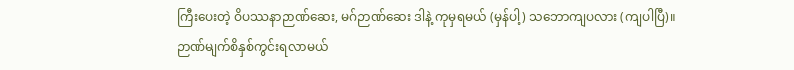ကြီးပေးတဲ့ ဝိပဿနာဉာဏ်ဆေး, မဂ်ဉာဏ်ဆေး ဒါနဲ့ ကုမှရမယ် (မှန်ပါ့) သဘောကျပလား (ကျပါပြီ)။
ဉာဏ်မျက်စိနှစ်ကွင်းရလာမယ်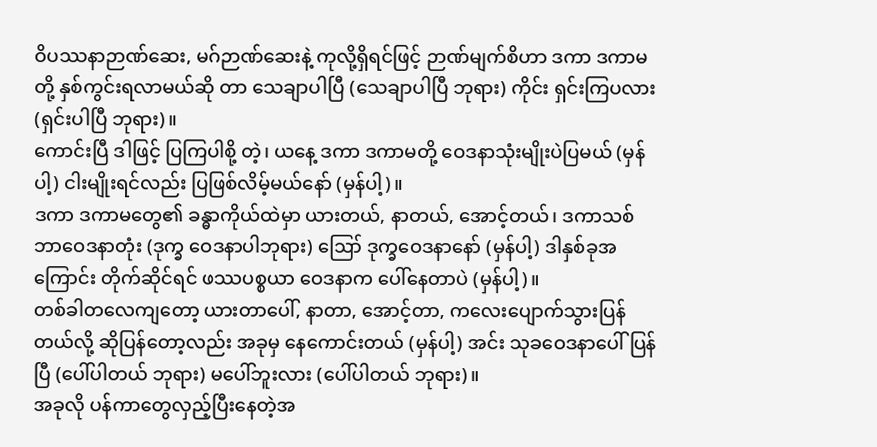ဝိပဿနာဉာဏ်ဆေး, မဂ်ဉာဏ်ဆေးနဲ့ ကုလို့ရှိရင်ဖြင့် ဉာဏ်မျက်စိဟာ ဒကာ ဒကာမတို့ နှစ်ကွင်းရလာမယ်ဆို တာ သေချာပါပြီ (သေချာပါပြီ ဘုရား) ကိုင်း ရှင်းကြပလား (ရှင်းပါပြီ ဘုရား)။
ကောင်းပြီ ဒါဖြင့် ပြကြပါစို့ တဲ့၊ ယနေ့ ဒကာ ဒကာမတို့ ဝေဒနာသုံးမျိုးပဲပြမယ် (မှန်ပါ့) ငါးမျိုးရင်လည်း ပြဖြစ်လိမ့်မယ်နော် (မှန်ပါ့)။
ဒကာ ဒကာမတွေ၏ ခန္ဓာကိုယ်ထဲမှာ ယားတယ်, နာတယ်, အောင့်တယ်၊ ဒကာသစ် ဘာဝေဒနာတုံး (ဒုက္ခ ဝေဒနာပါဘုရား) ဪ ဒုက္ခဝေဒနာနော် (မှန်ပါ့) ဒါနှစ်ခုအကြောင်း တိုက်ဆိုင်ရင် ဖဿပစ္စယာ ဝေဒနာက ပေါ်နေတာပဲ (မှန်ပါ့)။
တစ်ခါတလေကျတော့ ယားတာပေါ်, နာတာ, အောင့်တာ, ကလေးပျောက်သွားပြန်တယ်လို့ ဆိုပြန်တော့လည်း အခုမှ နေကောင်းတယ် (မှန်ပါ့) အင်း သုခဝေဒနာပေါ်ပြန်ပြီ (ပေါ်ပါတယ် ဘုရား) မပေါ်ဘူးလား (ပေါ်ပါတယ် ဘုရား)။
အခုလို ပန်ကာတွေလှည့်ပြီးနေတဲ့အ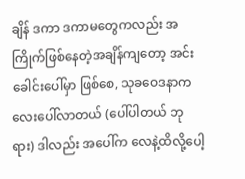ချိန် ဒကာ ဒကာမတွေကလည်း အကြိုက်ဖြစ်နေတဲ့အချိန်ကျတော့ အင်း ခေါင်းပေါ်မှာ ဖြစ်စေ, သုခဝေဒနာကလေးပေါ်လာတယ် (ပေါ်ပါတယ် ဘုရား) ဒါလည်း အပေါ်က လေနဲ့ထိလို့ပေါ့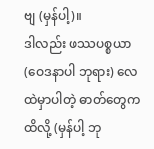ဗျ (မှန်ပါ့)။
ဒါလည်း ဖဿပစ္စယာ (ဝေဒနာပါ ဘုရား) လေထဲမှာပါတဲ့ ဓာတ်တွေကထိလို့ (မှန်ပါ့ ဘု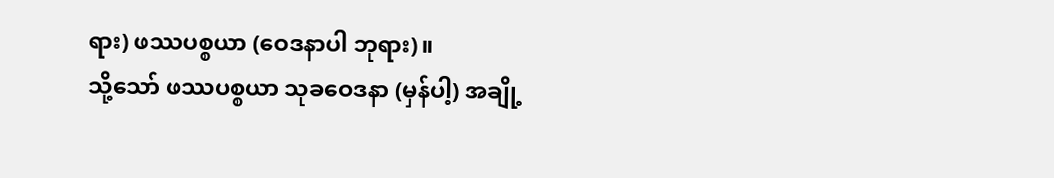ရား) ဖဿပစ္စယာ (ဝေဒနာပါ ဘုရား)။
သို့သော် ဖဿပစ္စယာ သုခဝေဒနာ (မှန်ပါ့) အချို့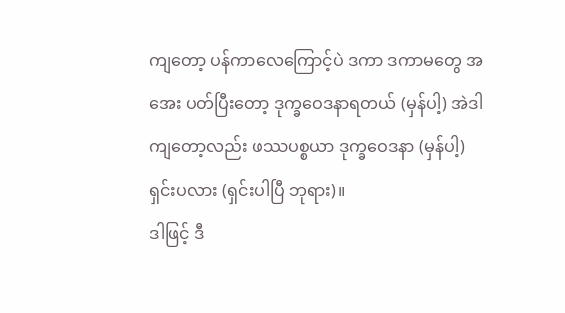ကျတော့ ပန်ကာလေကြောင့်ပဲ ဒကာ ဒကာမတွေ အအေး ပတ်ပြီးတော့ ဒုက္ခဝေဒနာရတယ် (မှန်ပါ့) အဲဒါကျတော့လည်း ဖဿပစ္စယာ ဒုက္ခဝေဒနာ (မှန်ပါ့) ရှင်းပလား (ရှင်းပါပြီ ဘုရား)။
ဒါဖြင့် ဒီ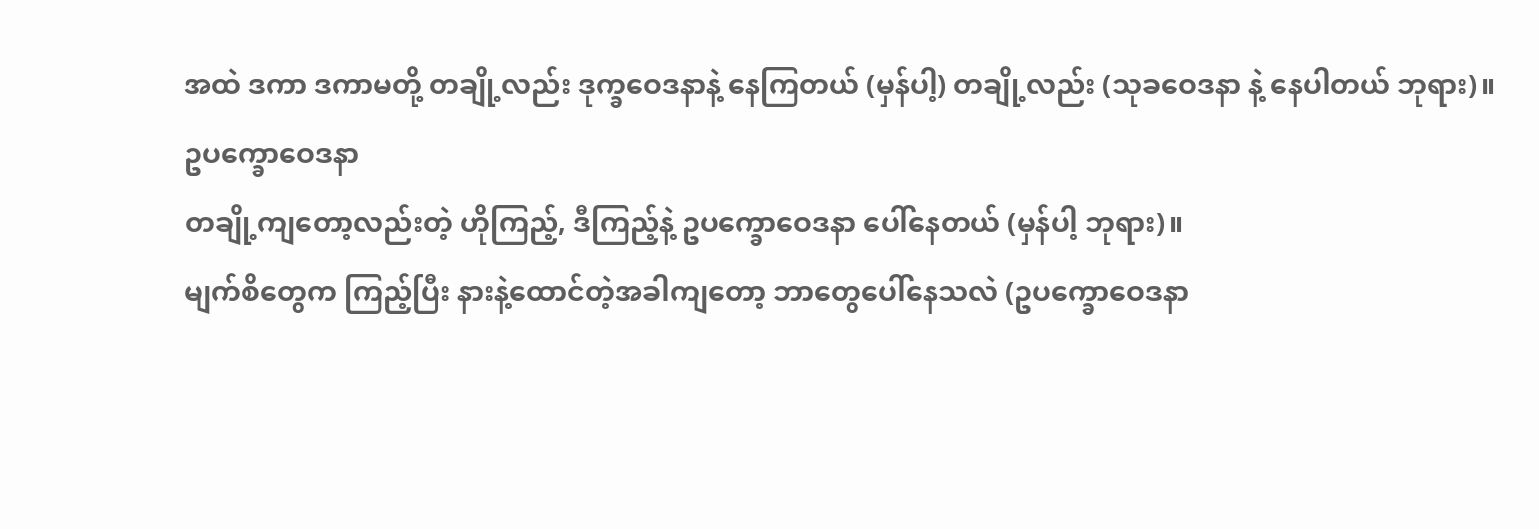အထဲ ဒကာ ဒကာမတို့ တချို့လည်း ဒုက္ခဝေဒနာနဲ့ နေကြတယ် (မှန်ပါ့) တချို့လည်း (သုခဝေဒနာ နဲ့ နေပါတယ် ဘုရား)။
ဥပက္ခောဝေဒနာ
တချို့ကျတော့လည်းတဲ့ ဟိုကြည့်, ဒီကြည့်နဲ့ ဥပက္ခောဝေဒနာ ပေါ်နေတယ် (မှန်ပါ့ ဘုရား)။
မျက်စိတွေက ကြည့်ပြီး နားနဲ့ထောင်တဲ့အခါကျတော့ ဘာတွေပေါ်နေသလဲ (ဥပက္ခောဝေဒနာ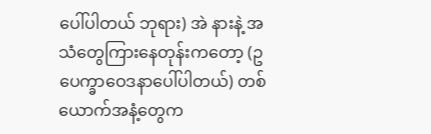ပေါ်ပါတယ် ဘုရား) အဲ နားနဲ့ အသံတွေကြားနေတုန်းကတော့ (ဥပေက္ခာဝေဒနာပေါ်ပါတယ်) တစ်ယောက်အနံ့တွေက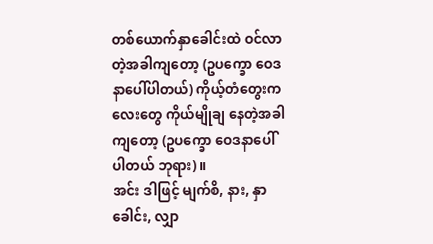တစ်ယောက်နှာခေါင်းထဲ ဝင်လာတဲ့အခါကျတော့ (ဥပက္ခော ဝေဒနာပေါ်ပါတယ်) ကိုယ့်တံတွေးကလေးတွေ ကိုယ်မျိုချ နေတဲ့အခါကျတော့ (ဥပက္ခော ဝေဒနာပေါ်ပါတယ် ဘုရား)။
အင်း ဒါဖြင့် မျက်စိ, နား, နှာခေါင်း, လျှာ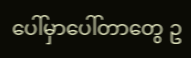ပေါ်မှာပေါ်တာတွေ ဥ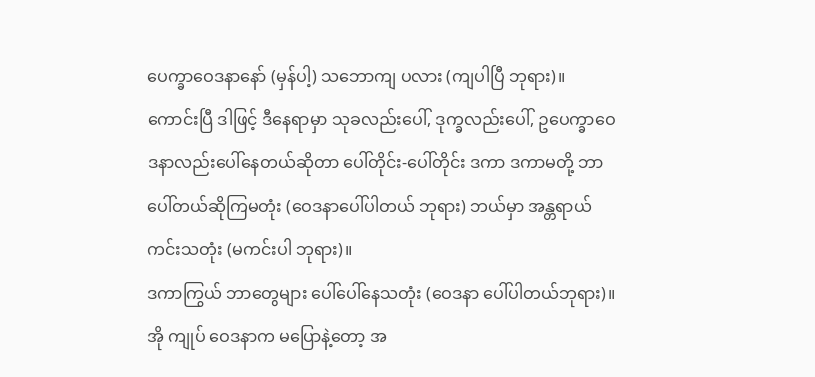ပေက္ခာဝေဒနာနော် (မှန်ပါ့) သဘောကျ ပလား (ကျပါပြီ ဘုရား)။
ကောင်းပြီ ဒါဖြင့် ဒီနေရာမှာ သုခလည်းပေါ်, ဒုက္ခလည်းပေါ်, ဥပေက္ခာဝေဒနာလည်းပေါ်နေတယ်ဆိုတာ ပေါ်တိုင်း-ပေါ်တိုင်း ဒကာ ဒကာမတို့ ဘာပေါ်တယ်ဆိုကြမတုံး (ဝေဒနာပေါ်ပါတယ် ဘုရား) ဘယ်မှာ အန္တရာယ် ကင်းသတုံး (မကင်းပါ ဘုရား)။
ဒကာကြွယ် ဘာတွေများ ပေါ်ပေါ်နေသတုံး (ဝေဒနာ ပေါ်ပါတယ်ဘုရား)။
အို ကျုပ် ဝေဒနာက မပြောနဲ့တော့ အ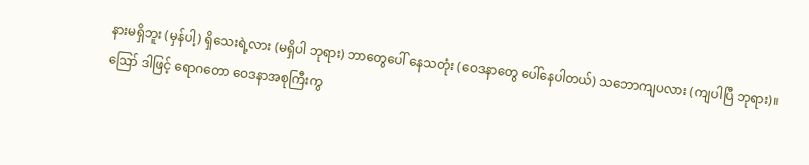နားမရှိဘူး (မှန်ပါ့) ရှိသေးရဲ့လား (မရှိပါ ဘုရား) ဘာတွေပေါ် နေသတုံး (ဝေဒနာတွေ ပေါ်နေပါတယ်) သဘောကျပလား (ကျပါပြီ ဘုရား)။
ဪ ဒါဖြင့် ရောဂတော ဝေဒနာအစုကြီးကွ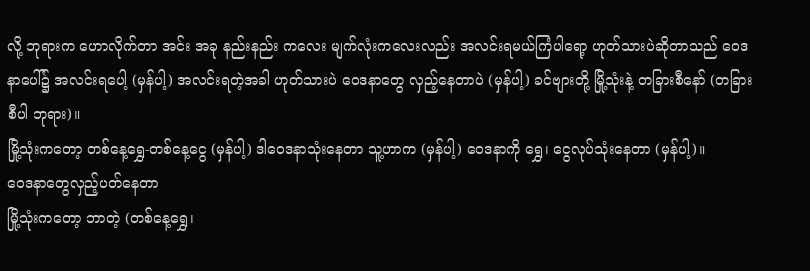လို့ ဘုရားက ဟောလိုက်တာ အင်း အခု နည်းနည်း ကလေး မျက်လုံးကလေးလည်း အလင်းရမယ်ကြံပါရော့ ဟုတ်သားပဲဆိုတာသည် ဝေဒနာပေါ်၌ အလင်းရပေါ့ (မှန်ပါ့) အလင်းရတဲ့အခါ ဟုတ်သားပဲ ဝေဒနာတွေ လှည့်နေတာပဲ (မှန်ပါ့) ခင်ဗျားတို့ မြို့သုံးနဲ့ တခြားစီနော် (တခြားစီပါ ဘုရား)။
မြို့သုံးကတော့ တစ်နေ့ရွှေ-တစ်နေ့ငွေ (မှန်ပါ့) ဒါဝေဒနာသုံးနေတာ သူ့ဟာက (မှန်ပါ့) ဝေဒနာကို ရွှေ၊ ငွေလုပ်သုံးနေတာ (မှန်ပါ့)။
ဝေဒနာတွေလှည့်ပတ်နေတာ
မြို့သုံးကတော့ ဘာတဲ့ (တစ်နေ့ရွှေ၊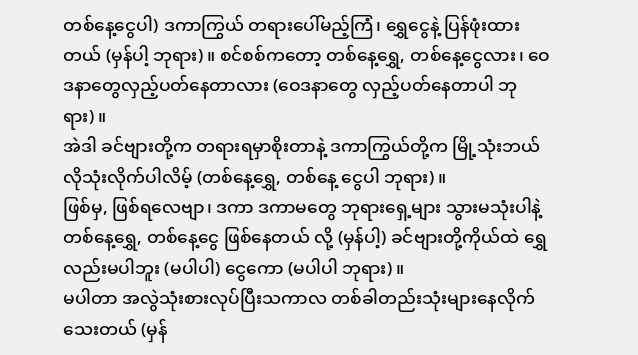တစ်နေ့ငွေပါ) ဒကာကြွယ် တရားပေါ်မည့်ကြံ၊ ရွှေငွေနဲ့ ပြန်ဖုံးထား တယ် (မှန်ပါ့ ဘုရား)။ စင်စစ်ကတော့ တစ်နေ့ရွှေ, တစ်နေ့ငွေလား၊ ဝေဒနာတွေလှည့်ပတ်နေတာလား (ဝေဒနာတွေ လှည့်ပတ်နေတာပါ ဘုရား)။
အဲဒါ ခင်ဗျားတို့က တရားရမှာစိုးတာနဲ့ ဒကာကြွယ်တို့က မြို့သုံးဘယ်လိုသုံးလိုက်ပါလိမ့် (တစ်နေ့ရွှေ, တစ်နေ့ ငွေပါ ဘုရား)။
ဖြစ်မှ, ဖြစ်ရလေဗျာ၊ ဒကာ ဒကာမတွေ ဘုရားရှေ့များ သွားမသုံးပါနဲ့ တစ်နေ့ရွှေ, တစ်နေ့ငွေ ဖြစ်နေတယ် လို့ (မှန်ပါ့) ခင်ဗျားတို့ကိုယ်ထဲ ရွှေလည်းမပါဘူး (မပါပါ) ငွေကော (မပါပါ ဘုရား)။
မပါတာ အလွဲသုံးစားလုပ်ပြီးသကာလ တစ်ခါတည်းသုံးများနေလိုက်သေးတယ် (မှန်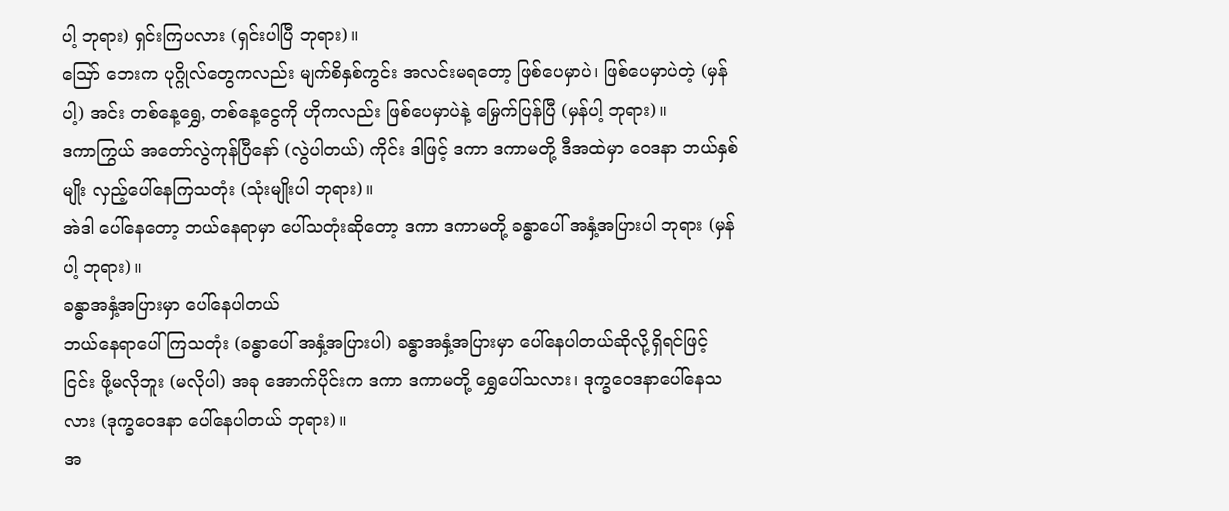ပါ့ ဘုရား) ရှင်းကြပလား (ရှင်းပါပြီ ဘုရား)။
ဪ ဘေးက ပုဂ္ဂိုလ်တွေကလည်း မျက်စိနှစ်ကွင်း အလင်းမရတော့ ဖြစ်ပေမှာပဲ၊ ဖြစ်ပေမှာပဲတဲ့ (မှန်ပါ့) အင်း တစ်နေ့ရွှေ, တစ်နေ့ငွေကို ဟိုကလည်း ဖြစ်ပေမှာပဲနဲ့ မြှေက်ပြန်ပြီ (မှန်ပါ့ ဘုရား)။
ဒကာကြွယ် အတော်လွဲကုန်ပြီနော် (လွဲပါတယ်) ကိုင်း ဒါဖြင့် ဒကာ ဒကာမတို့ ဒီအထဲမှာ ဝေဒနာ ဘယ်နှစ်မျိုး လှည့်ပေါ်နေကြသတုံး (သုံးမျိုးပါ ဘုရား)။
အဲဒါ ပေါ်နေတော့ ဘယ်နေရာမှာ ပေါ်သတုံးဆိုတော့ ဒကာ ဒကာမတို့ ခန္ဓာပေါ် အနှံ့အပြားပါ ဘုရား (မှန်ပါ့ ဘုရား)။
ခန္ဓာအနှံ့အပြားမှာ ပေါ်နေပါတယ်
ဘယ်နေရာပေါ်ကြသတုံး (ခန္ဓာပေါ် အနှံ့အပြားပါ) ခန္ဓာအနှံ့အပြားမှာ ပေါ်နေပါတယ်ဆိုလို့ရှိရင်ဖြင့် ငြင်း ဖို့မလိုဘူး (မလိုပါ) အခု အောက်ပိုင်းက ဒကာ ဒကာမတို့ ရွှေပေါ်သလား၊ ဒုက္ခဝေဒနာပေါ်နေသလား (ဒုက္ခဝေဒနာ ပေါ်နေပါတယ် ဘုရား)။
အ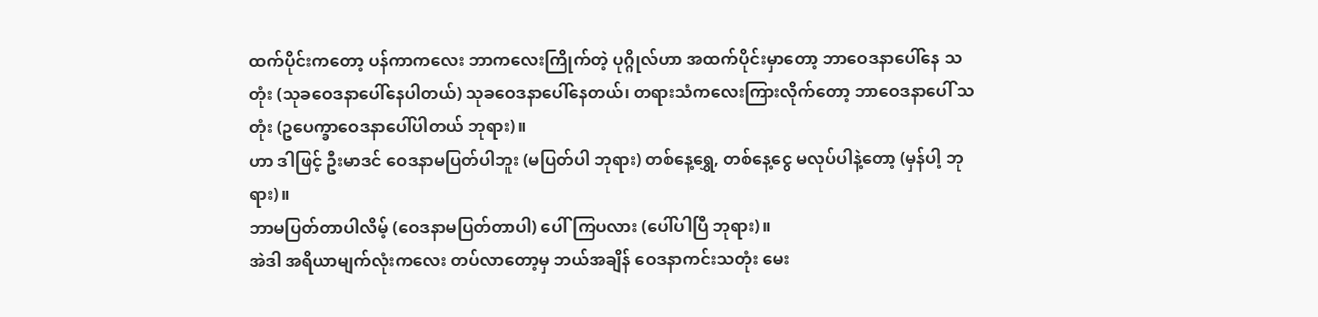ထက်ပိုင်းကတော့ ပန်ကာကလေး ဘာကလေးကြိုက်တဲ့ ပုဂ္ဂိုလ်ဟာ အထက်ပိုင်းမှာတော့ ဘာဝေဒနာပေါ်နေ သတုံး (သုခဝေဒနာပေါ်နေပါတယ်) သုခဝေဒနာပေါ်နေတယ်၊ တရားသံကလေးကြားလိုက်တော့ ဘာဝေဒနာပေါ် သတုံး (ဥပေက္ခာဝေဒနာပေါ်ပါတယ် ဘုရား)။
ဟာ ဒါဖြင့် ဦးမာဒင် ဝေဒနာမပြတ်ပါဘူး (မပြတ်ပါ ဘုရား) တစ်နေ့ရွှေ, တစ်နေ့ငွေ မလုပ်ပါနဲ့တော့ (မှန်ပါ့ ဘုရား)။
ဘာမပြတ်တာပါလိမ့် (ဝေဒနာမပြတ်တာပါ) ပေါ်ကြပလား (ပေါ်ပါပြီ ဘုရား)။
အဲဒါ အရိယာမျက်လုံးကလေး တပ်လာတော့မှ ဘယ်အချိန် ဝေဒနာကင်းသတုံး မေး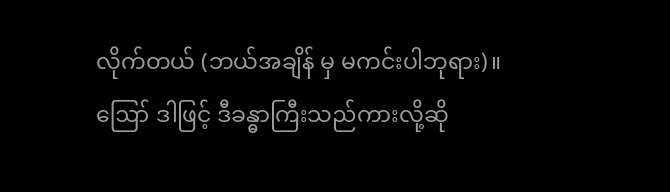လိုက်တယ် (ဘယ်အချိန် မှ မကင်းပါဘုရား)။
ဪ ဒါဖြင့် ဒီခန္ဓာကြီးသည်ကားလို့ဆို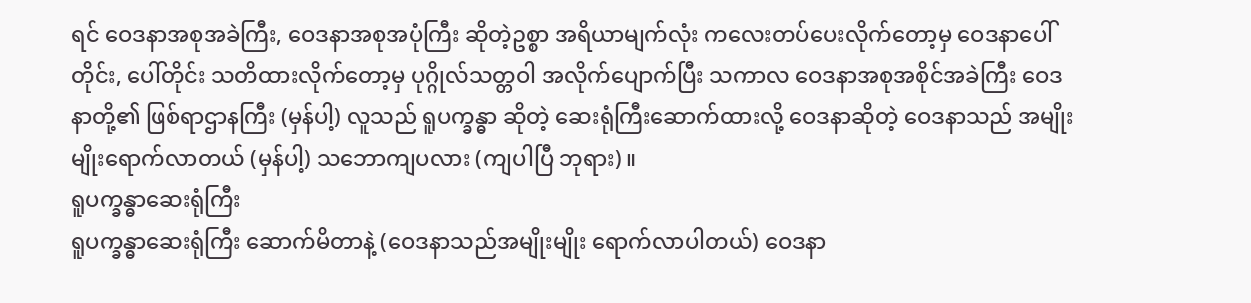ရင် ဝေဒနာအစုအခဲကြီး, ဝေဒနာအစုအပုံကြီး ဆိုတဲ့ဥစ္စာ အရိယာမျက်လုံး ကလေးတပ်ပေးလိုက်တော့မှ ဝေဒနာပေါ်တိုင်း, ပေါ်တိုင်း သတိထားလိုက်တော့မှ ပုဂ္ဂိုလ်သတ္တဝါ အလိုက်ပျောက်ပြီး သကာလ ဝေဒနာအစုအစိုင်အခဲကြီး ဝေဒနာတို့၏ ဖြစ်ရာဌာနကြီး (မှန်ပါ့) လူသည် ရူပက္ခန္ဓာ ဆိုတဲ့ ဆေးရုံကြီးဆောက်ထားလို့ ဝေဒနာဆိုတဲ့ ဝေဒနာသည် အမျိုးမျိုးရောက်လာတယ် (မှန်ပါ့) သဘောကျပလား (ကျပါပြီ ဘုရား)။
ရူပက္ခန္ဓာဆေးရုံကြီး
ရူပက္ခန္ဓာဆေးရုံကြီး ဆောက်မိတာနဲ့ (ဝေဒနာသည်အမျိုးမျိုး ရောက်လာပါတယ်) ဝေဒနာ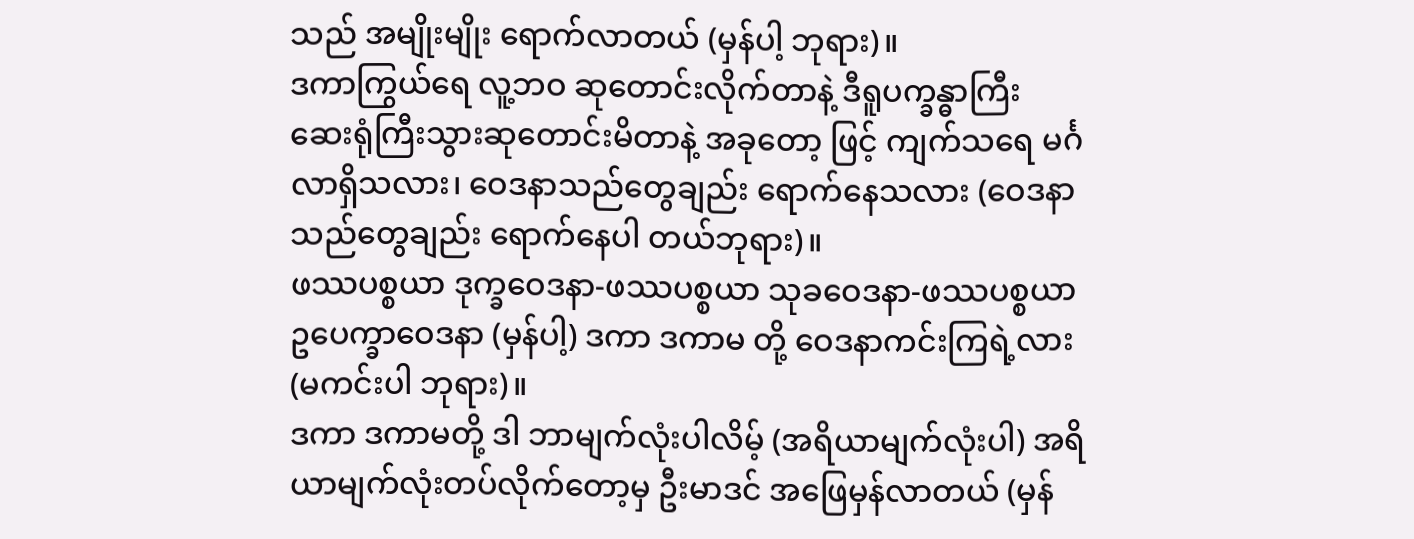သည် အမျိုးမျိုး ရောက်လာတယ် (မှန်ပါ့ ဘုရား)။
ဒကာကြွယ်ရေ လူ့ဘဝ ဆုတောင်းလိုက်တာနဲ့ ဒီရူပက္ခန္ဓာကြီး ဆေးရုံကြီးသွားဆုတောင်းမိတာနဲ့ အခုတော့ ဖြင့် ကျက်သရေ မင်္ဂလာရှိသလား၊ ဝေဒနာသည်တွေချည်း ရောက်နေသလား (ဝေဒနာသည်တွေချည်း ရောက်နေပါ တယ်ဘုရား)။
ဖဿပစ္စယာ ဒုက္ခဝေဒနာ-ဖဿပစ္စယာ သုခဝေဒနာ-ဖဿပစ္စယာ ဥပေက္ခာဝေဒနာ (မှန်ပါ့) ဒကာ ဒကာမ တို့ ဝေဒနာကင်းကြရဲ့လား (မကင်းပါ ဘုရား)။
ဒကာ ဒကာမတို့ ဒါ ဘာမျက်လုံးပါလိမ့် (အရိယာမျက်လုံးပါ) အရိယာမျက်လုံးတပ်လိုက်တော့မှ ဦးမာဒင် အဖြေမှန်လာတယ် (မှန်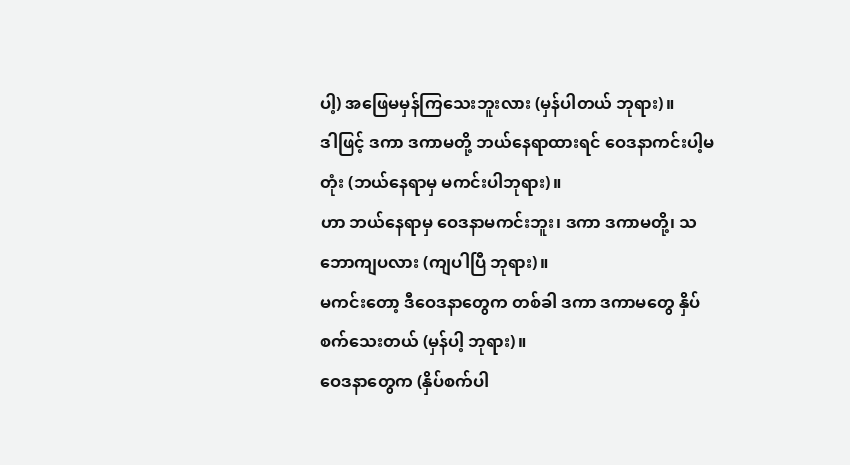ပါ့) အဖြေမမှန်ကြသေးဘူးလား (မှန်ပါတယ် ဘုရား)။
ဒါဖြင့် ဒကာ ဒကာမတို့ ဘယ်နေရာထားရင် ဝေဒနာကင်းပါ့မတုံး (ဘယ်နေရာမှ မကင်းပါဘုရား)။
ဟာ ဘယ်နေရာမှ ဝေဒနာမကင်းဘူး၊ ဒကာ ဒကာမတို့၊ သဘောကျပလား (ကျပါပြီ ဘုရား)။
မကင်းတော့ ဒီဝေဒနာတွေက တစ်ခါ ဒကာ ဒကာမတွေ နှိပ်စက်သေးတယ် (မှန်ပါ့ ဘုရား)။
ဝေဒနာတွေက (နှိပ်စက်ပါ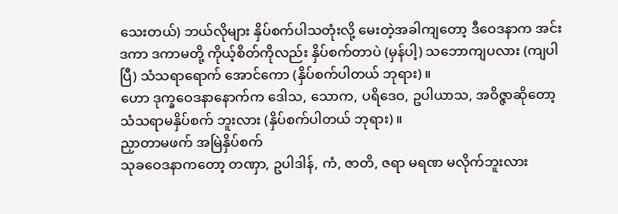သေးတယ်) ဘယ်လိုများ နှိပ်စက်ပါသတုံးလို့ မေးတဲ့အခါကျတော့ ဒီဝေဒနာက အင်း ဒကာ ဒကာမတို့ ကိုယ့်စိတ်ကိုလည်း နှိပ်စက်တာပဲ (မှန်ပါ့) သဘောကျပလား (ကျပါပြီ) သံသရာရောက် အောင်ကော (နှိပ်စက်ပါတယ် ဘုရား)။
ဟော ဒုက္ခဝေဒနာနောက်က ဒေါသ, သောက, ပရိဒေဝ, ဥပါယာသ, အဝိဇ္ဇာဆိုတော့ သံသရာမနှိပ်စက် ဘူးလား (နှိပ်စက်ပါတယ် ဘုရား)။
ညှာတာမဖက် အမြဲနှိပ်စက်
သုခဝေဒနာကတော့ တဏှာ, ဥပါဒါန်, ကံ, ဇာတိ, ဇရာ မရဏ မလိုက်ဘူးလား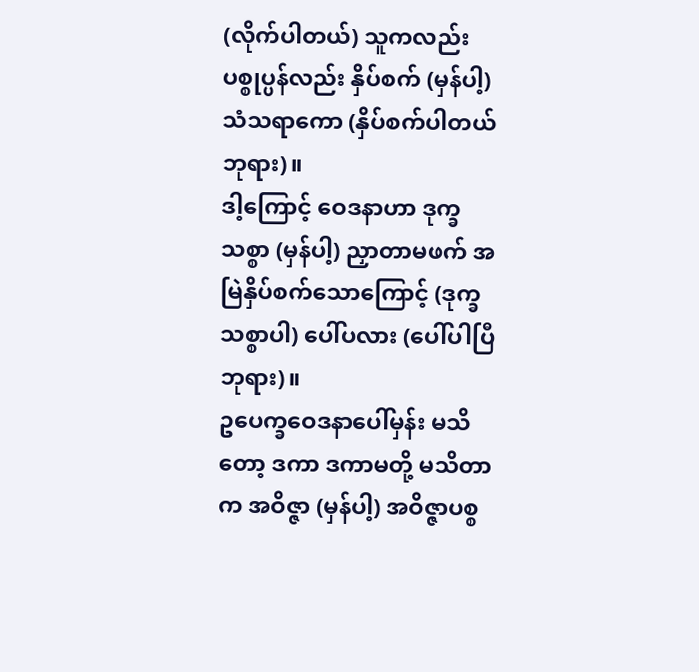(လိုက်ပါတယ်) သူကလည်း ပစ္စုပ္ပန်လည်း နှိပ်စက် (မှန်ပါ့) သံသရာကော (နှိပ်စက်ပါတယ် ဘုရား)။
ဒါ့ကြောင့် ဝေဒနာဟာ ဒုက္ခသစ္စာ (မှန်ပါ့) ညှာတာမဖက် အမြဲနှိပ်စက်သောကြောင့် (ဒုက္ခသစ္စာပါ) ပေါ်ပလား (ပေါ်ပါပြီ ဘုရား)။
ဥပေက္ခဝေဒနာပေါ်မှန်း မသိတော့ ဒကာ ဒကာမတို့ မသိတာက အဝိဇ္ဇာ (မှန်ပါ့) အဝိဇ္ဇာပစ္စ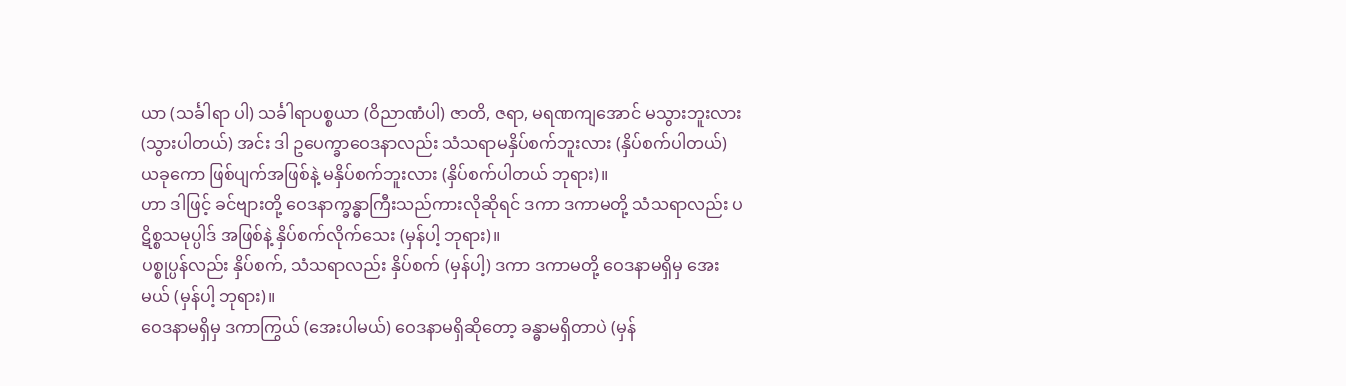ယာ (သင်္ခါရာ ပါ) သင်္ခါရာပစ္စယာ (ဝိညာဏံပါ) ဇာတိ, ဇရာ, မရဏကျအောင် မသွားဘူးလား (သွားပါတယ်) အင်း ဒါ ဥပေက္ခာဝေဒနာလည်း သံသရာမနှိပ်စက်ဘူးလား (နှိပ်စက်ပါတယ်) ယခုကော ဖြစ်ပျက်အဖြစ်နဲ့ မနှိပ်စက်ဘူးလား (နှိပ်စက်ပါတယ် ဘုရား)။
ဟာ ဒါဖြင့် ခင်ဗျားတို့ ဝေဒနာက္ခန္ဓာကြီးသည်ကားလိုဆိုရင် ဒကာ ဒကာမတို့ သံသရာလည်း ပဋိစ္စသမုပ္ပါဒ် အဖြစ်နဲ့ နှိပ်စက်လိုက်သေး (မှန်ပါ့ ဘုရား)။
ပစ္စုပ္ပန်လည်း နှိပ်စက်, သံသရာလည်း နှိပ်စက် (မှန်ပါ့) ဒကာ ဒကာမတို့ ဝေဒနာမရှိမှ အေးမယ် (မှန်ပါ့ ဘုရား)။
ဝေဒနာမရှိမှ ဒကာကြွယ် (အေးပါမယ်) ဝေဒနာမရှိဆိုတော့ ခန္ဓာမရှိတာပဲ (မှန်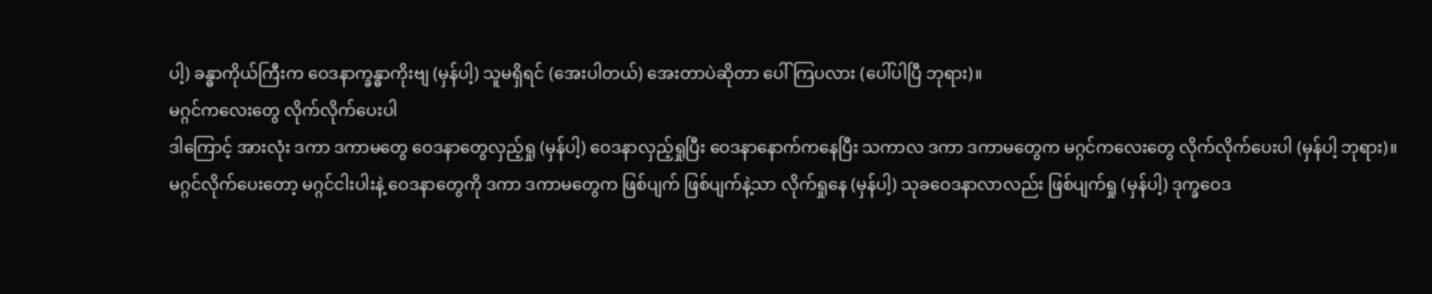ပါ့) ခန္ဓာကိုယ်ကြီးက ဝေဒနာက္ခန္ဓာကိုးဗျ (မှန်ပါ့) သူမရှိရင် (အေးပါတယ်) အေးတာပဲဆိုတာ ပေါ်ကြပလား (ပေါ်ပါပြီ ဘုရား)။
မဂ္ဂင်ကလေးတွေ လိုက်လိုက်ပေးပါ
ဒါကြောင့် အားလုံး ဒကာ ဒကာမတွေ ဝေဒနာတွေလှည့်ရှု (မှန်ပါ့) ဝေဒနာလှည့်ရှုပြီး ဝေဒနာနောက်ကနေပြီး သကာလ ဒကာ ဒကာမတွေက မဂ္ဂင်ကလေးတွေ လိုက်လိုက်ပေးပါ (မှန်ပါ့ ဘုရား)။
မဂ္ဂင်လိုက်ပေးတော့ မဂ္ဂင်ငါးပါးနဲ့ ဝေဒနာတွေကို ဒကာ ဒကာမတွေက ဖြစ်ပျက် ဖြစ်ပျက်နဲ့သာ လိုက်ရှုနေ (မှန်ပါ့) သုခဝေဒနာလာလည်း ဖြစ်ပျက်ရှု (မှန်ပါ့) ဒုက္ခဝေဒ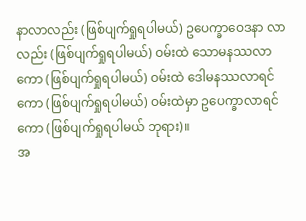နာလာလည်း (ဖြစ်ပျက်ရှုရပါမယ်) ဥပေက္ခာဝေဒနာ လာလည်း (ဖြစ်ပျက်ရှုရပါမယ်) ဝမ်းထဲ သောမနဿလာကော (ဖြစ်ပျက်ရှုရပါမယ်) ဝမ်းထဲ ဒေါမနဿလာရင်ကော (ဖြစ်ပျက်ရှုရပါမယ်) ဝမ်းထဲမှာ ဥပေက္ခာလာရင်ကော (ဖြစ်ပျက်ရှုရပါမယ် ဘုရား)။
အ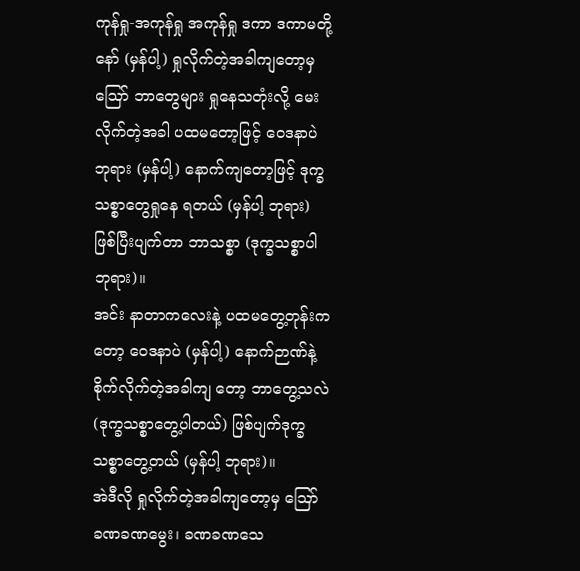ကုန်ရှု-အကုန်ရှု အကုန်ရှု ဒကာ ဒကာမတို့နော် (မှန်ပါ့) ရှုလိုက်တဲ့အခါကျတော့မှ ဪ ဘာတွေများ ရှုနေသတုံးလို့ မေးလိုက်တဲ့အခါ ပထမတော့ဖြင့် ဝေဒနာပဲ ဘုရား (မှန်ပါ့) နောက်ကျတော့ဖြင့် ဒုက္ခသစ္စာတွေရှုနေ ရတယ် (မှန်ပါ့ ဘုရား) ဖြစ်ပြီးပျက်တာ ဘာသစ္စာ (ဒုက္ခသစ္စာပါ ဘုရား)။
အင်း နာတာကလေးနဲ့ ပထမတွေ့တုန်းကတော့ ဝေဒနာပဲ (မှန်ပါ့) နောက်ဉာဏ်နဲ့ စိုက်လိုက်တဲ့အခါကျ တော့ ဘာတွေ့သလဲ (ဒုက္ခသစ္စာတွေ့ပါတယ်) ဖြစ်ပျက်ဒုက္ခသစ္စာတွေ့တယ် (မှန်ပါ့ ဘုရား)။
အဲဒီလို ရှုလိုက်တဲ့အခါကျတော့မှ ဪ ခဏခဏမွေး၊ ခဏခဏသေ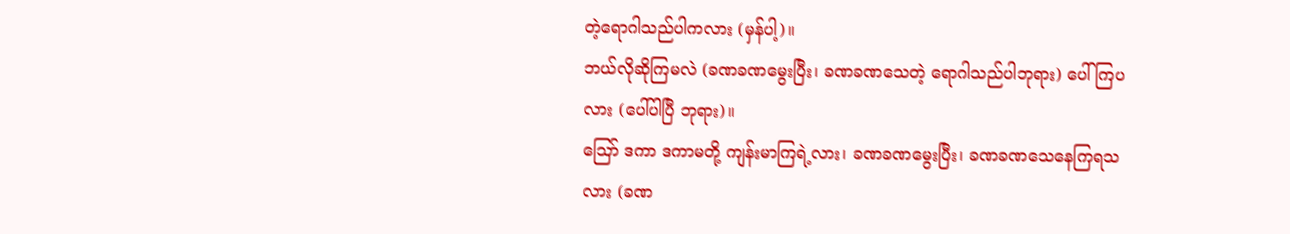တဲ့ရောဂါသည်ပါကလား (မှန်ပါ့)။
ဘယ်လိုဆိုကြမလဲ (ခဏခဏမွေးပြီး၊ ခဏခဏသေတဲ့ ရောဂါသည်ပါဘုရား) ပေါ်ကြပလား (ပေါ်ပါပြီ ဘုရား)။
ဪ ဒကာ ဒကာမတို့ ကျန်းမာကြရဲ့လား၊ ခဏခဏမွေးပြီး၊ ခဏခဏသေနေကြရသလား (ခဏ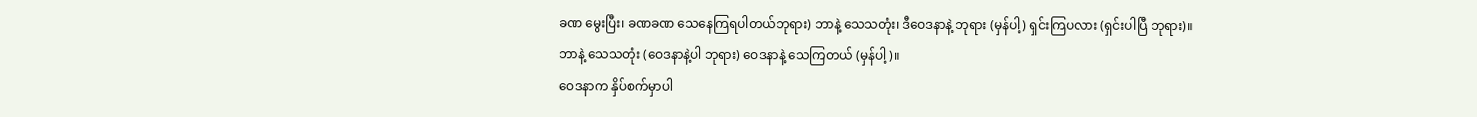ခဏ မွေးပြီး၊ ခဏခဏ သေနေကြရပါတယ်ဘုရား) ဘာနဲ့ သေသတုံး၊ ဒီဝေဒနာနဲ့ ဘုရား (မှန်ပါ့) ရှင်းကြပလား (ရှင်းပါပြီ ဘုရား)။
ဘာနဲ့ သေသတုံး (ဝေဒနာနဲ့ပါ ဘုရား) ဝေဒနာနဲ့ သေကြတယ် (မှန်ပါ့)။
ဝေဒနာက နှိပ်စက်မှာပါ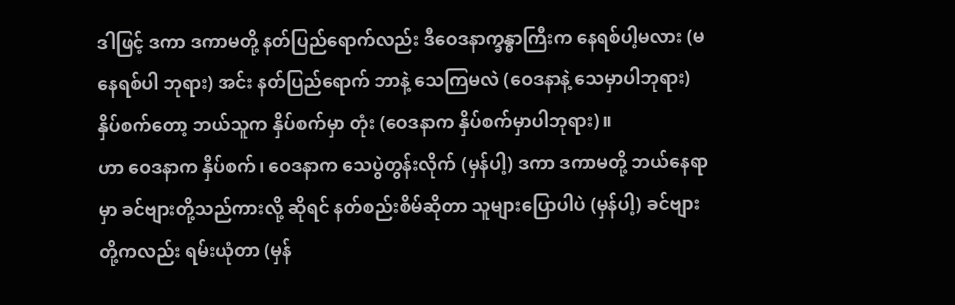ဒါဖြင့် ဒကာ ဒကာမတို့ နတ်ပြည်ရောက်လည်း ဒီဝေဒနာက္ခန္ဓာကြီးက နေရစ်ပါ့မလား (မနေရစ်ပါ ဘုရား) အင်း နတ်ပြည်ရောက် ဘာနဲ့ သေကြမလဲ (ဝေဒနာနဲ့ သေမှာပါဘုရား) နှိပ်စက်တော့ ဘယ်သူက နှိပ်စက်မှာ တုံး (ဝေဒနာက နှိပ်စက်မှာပါဘုရား)။
ဟာ ဝေဒနာက နှိပ်စက်၊ ဝေဒနာက သေပွဲတွန်းလိုက် (မှန်ပါ့) ဒကာ ဒကာမတို့ ဘယ်နေရာမှာ ခင်ဗျားတို့သည်ကားလို့ ဆိုရင် နတ်စည်းစိမ်ဆိုတာ သူများပြောပါပဲ (မှန်ပါ့) ခင်ဗျားတို့ကလည်း ရမ်းယုံတာ (မှန်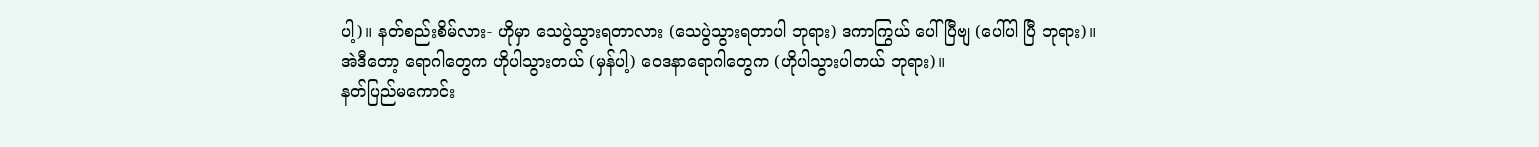ပါ့)။ နတ်စည်းစိမ်လား- ဟိုမှာ သေပွဲသွားရတာလား (သေပွဲသွားရတာပါ ဘုရား) ဒကာကြွယ် ပေါ်ပြီဗျ (ပေါ်ပါ ပြီ ဘုရား)။
အဲဒီတော့ ရောဂါတွေက ဟိုပါသွားတယ် (မှန်ပါ့) ဝေဒနာရောဂါတွေက (ဟိုပါသွားပါတယ် ဘုရား)။
နတ်ပြည်မကောင်း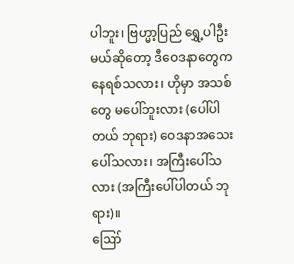ပါဘူး၊ ဗြဟ္မာ့ပြည် ရွှေ့ပါဦးမယ်ဆိုတော့ ဒီဝေဒနာတွေက နေရစ်သလား၊ ဟိုမှာ အသစ်တွေ မပေါ်ဘူးလား (ပေါ်ပါတယ် ဘုရား) ဝေဒနာအသေးပေါ်သလား၊ အကြီးပေါ်သလား (အကြီးပေါ်ပါတယ် ဘုရား)။
ဪ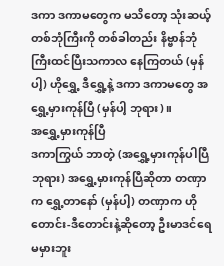ဒကာ ဒကာမတွေက မသိတော့ သုံးဆယ့်တစ်ဘုံကြီးကို တစ်ခါတည်း နိဗ္ဗာန်ဘုံကြီးထင်ပြီးသကာလ နေကြတယ် (မှန်ပါ့) ဟိုရွှေ့ ဒီရွှေ့နဲ့ ဒကာ ဒကာမတွေ အရွှေ့မှားကုန်ပြီ (မှန်ပါ့ ဘုရား)။
အရွှေ့မှားကုန်ပြီ
ဒကာကြွယ် ဘာတဲ့ (အရွှေ့မှားကုန်ပါပြီ ဘုရား) အရွှေ့မှားကုန်ပြီဆိုတာ တဏှာက ရွှေ့တာနော် (မှန်ပါ့) တဏှာက ဟိုတောင်း-ဒီတောင်းနဲ့ဆိုတော့ ဦးမာဒင်ရေ မမှားဘူး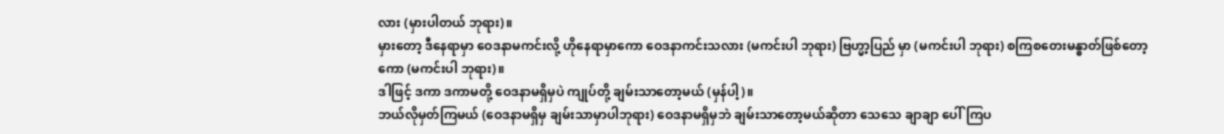လား (မှားပါတယ် ဘုရား)။
မှားတော့ ဒီနေရာမှာ ဝေဒနာမကင်းလို့ ဟိုနေရာမှာကော ဝေဒနာကင်းသလား (မကင်းပါ ဘုရား) ဗြဟ္မာ့ပြည် မှာ (မကင်းပါ ဘုရား) စကြစတေးမန္ဓာတ်ဖြစ်တော့ကော (မကင်းပါ ဘုရား)။
ဒါဖြင့် ဒကာ ဒကာမတို့ ဝေဒနာမရှိမှပဲ ကျုပ်တို့ ချမ်းသာတော့မယ် (မှန်ပါ့)။
ဘယ်လိုမှတ်ကြမယ် (ဝေဒနာမရှိမှ ချမ်းသာမှာပါဘုရား) ဝေဒနာမရှိမှဘဲ ချမ်းသာတော့မယ်ဆိုတာ သေသေ ချာချာ ပေါ်ကြပ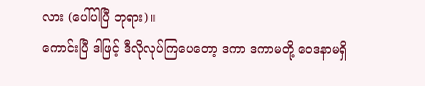လား (ပေါ်ပါပြီ ဘုရား)။
ကောင်းပြီ ဒါဖြင့် ဒီလိုလုပ်ကြပေတော့ ဒကာ ဒကာမတို့ ဝေဒနာမရှိ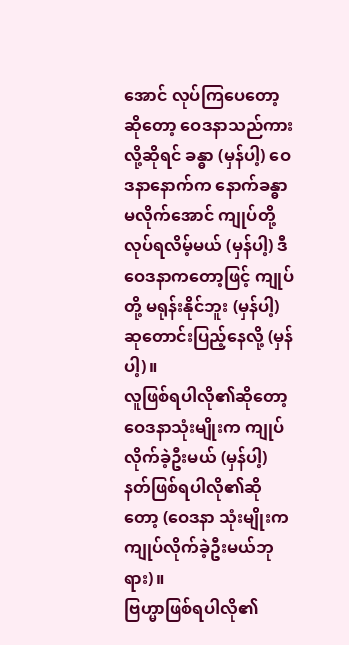အောင် လုပ်ကြပေတော့ဆိုတော့ ဝေဒနာသည်ကားလို့ဆိုရင် ခန္ဓာ (မှန်ပါ့) ဝေဒနာနောက်က နောက်ခန္ဓာမလိုက်အောင် ကျုပ်တို့ လုပ်ရလိမ့်မယ် (မှန်ပါ့) ဒီဝေဒနာကတော့ဖြင့် ကျုပ်တို့ မရုန်းနိုင်ဘူး (မှန်ပါ့) ဆုတောင်းပြည့်နေလို့ (မှန်ပါ့)။
လူဖြစ်ရပါလို၏ဆိုတော့ ဝေဒနာသုံးမျိုးက ကျုပ်လိုက်ခဲ့ဦးမယ် (မှန်ပါ့) နတ်ဖြစ်ရပါလို၏ဆိုတော့ (ဝေဒနာ သုံးမျိုးက ကျုပ်လိုက်ခဲ့ဦးမယ်ဘုရား)။
ဗြဟ္မာဖြစ်ရပါလို၏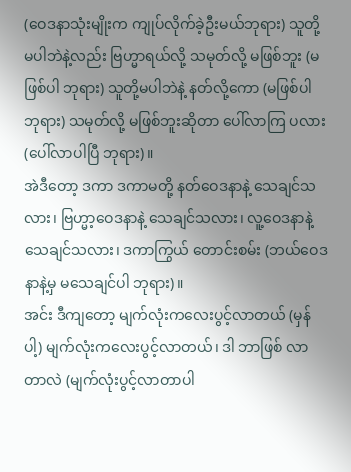(ဝေဒနာသုံးမျိုးက ကျုပ်လိုက်ခဲ့ဦးမယ်ဘုရား) သူတို့မပါဘဲနဲ့လည်း ဗြဟ္မာရယ်လို့ သမုတ်လို့ မဖြစ်ဘူး (မဖြစ်ပါ ဘုရား) သူတို့မပါဘဲနဲ့ နတ်လို့ကော (မဖြစ်ပါ ဘုရား) သမုတ်လို့ မဖြစ်ဘူးဆိုတာ ပေါ်လာကြ ပလား (ပေါ်လာပါပြီ ဘုရား)။
အဲဒီတော့ ဒကာ ဒကာမတို့ နတ်ဝေဒနာနဲ့ သေချင်သလား၊ ဗြဟ္မာ့ဝေဒနာနဲ့ သေချင်သလား၊ လူ့ဝေဒနာနဲ့ သေချင်သလား၊ ဒကာကြွယ် တောင်းစမ်း (ဘယ်ဝေဒနာနဲ့မှ မသေချင်ပါ ဘုရား)။
အင်း ဒီကျတော့ မျက်လုံးကလေးပွင့်လာတယ် (မှန်ပါ့) မျက်လုံးကလေးပွင့်လာတယ်၊ ဒါ ဘာဖြစ် လာတာလဲ (မျက်လုံးပွင့်လာတာပါ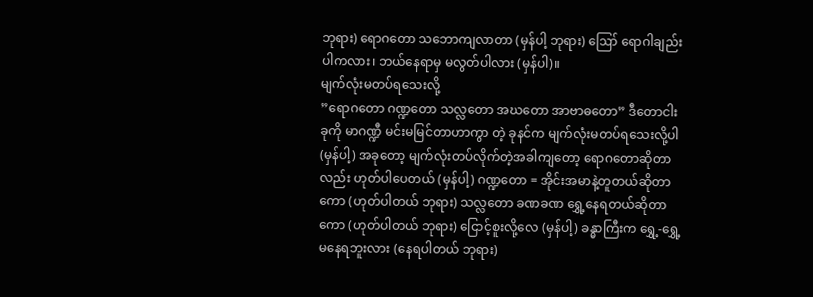ဘုရား) ရောဂတော သဘောကျလာတာ (မှန်ပါ့ ဘုရား) ဪ ရောဂါချည်း ပါကလား၊ ဘယ်နေရာမှ မလွတ်ပါလား (မှန်ပါ)။
မျက်လုံးမတပ်ရသေးလို့
”ရောဂတော ဂဏ္ဍတော သလ္လတော အဃတော အာဗာဓတော” ဒီတောငါးခုကို မာဂဏ္ဍီ မင်းမမြင်တာဟာကွာ တဲ့ ခုနင်က မျက်လုံးမတပ်ရသေးလို့ပါ (မှန်ပါ့) အခုတော့ မျက်လုံးတပ်လိုက်တဲ့အခါကျတော့ ရောဂတောဆိုတာလည်း ဟုတ်ပါပေတယ် (မှန်ပါ့) ဂဏ္ဍတော = အိုင်းအမာနဲ့တူတယ်ဆိုတာကော (ဟုတ်ပါတယ် ဘုရား) သလ္လတော ခဏခဏ ရွှေ့နေရတယ်ဆိုတာကော (ဟုတ်ပါတယ် ဘုရား) ငြောင့်စူးလို့လေ (မှန်ပါ့) ခန္ဓာကြီးက ရွှေ့-ရွှေ့ မနေရဘူးလား (နေရပါတယ် ဘုရား)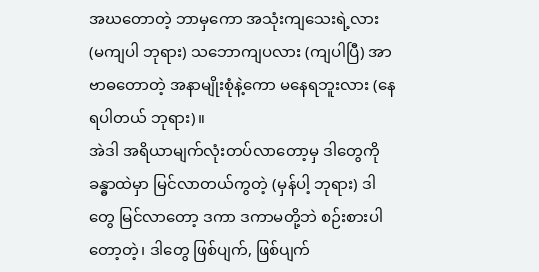အဃတောတဲ့ ဘာမှကော အသုံးကျသေးရဲ့လား (မကျပါ ဘုရား) သဘောကျပလား (ကျပါပြီ) အာဗာဓတောတဲ့ အနာမျိုးစုံနဲ့ကော မနေရဘူးလား (နေရပါတယ် ဘုရား)။
အဲဒါ အရိယာမျက်လုံးတပ်လာတော့မှ ဒါတွေကို ခန္ဓာထဲမှာ မြင်လာတယ်ကွတဲ့ (မှန်ပါ့ ဘုရား) ဒါတွေ မြင်လာတော့ ဒကာ ဒကာမတို့ဘဲ စဉ်းစားပါတော့တဲ့၊ ဒါတွေ ဖြစ်ပျက်, ဖြစ်ပျက်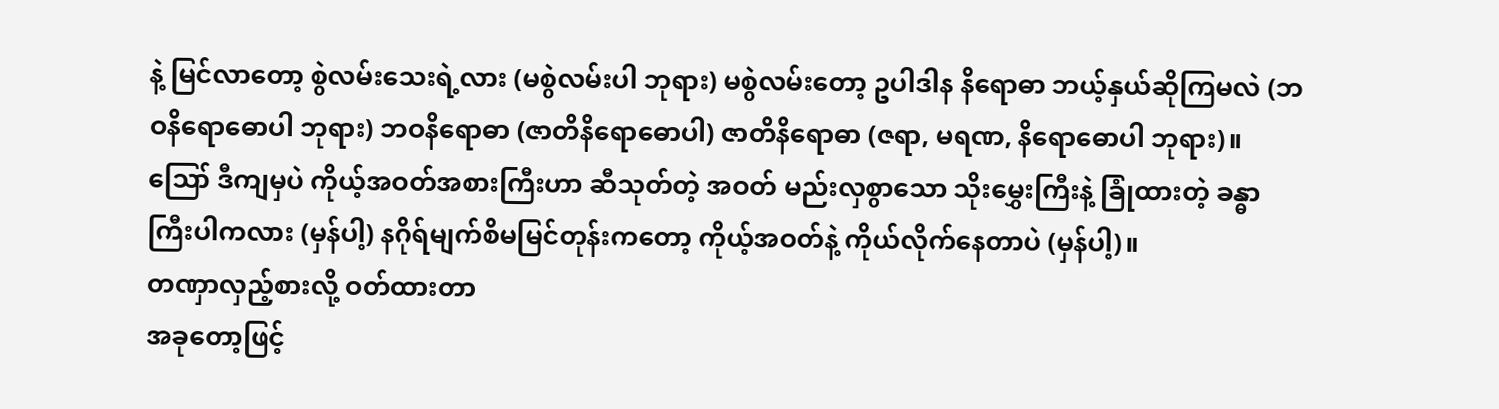နဲ့ မြင်လာတော့ စွဲလမ်းသေးရဲ့လား (မစွဲလမ်းပါ ဘုရား) မစွဲလမ်းတော့ ဥပါဒါန နိရောဓာ ဘယ့်နှယ်ဆိုကြမလဲ (ဘဝနိရောဓောပါ ဘုရား) ဘဝနိရောဓာ (ဇာတိနိရောဓောပါ) ဇာတိနိရောဓာ (ဇရာ, မရဏ, နိရောဓောပါ ဘုရား)။
ဪ ဒီကျမှပဲ ကိုယ့်အဝတ်အစားကြီးဟာ ဆီသုတ်တဲ့ အဝတ် မည်းလှစွာသော သိုးမွှေးကြီးနဲ့ ခြုံထားတဲ့ ခန္ဓာကြီးပါကလား (မှန်ပါ့) နဂိုရ်မျက်စိမမြင်တုန်းကတော့ ကိုယ့်အဝတ်နဲ့ ကိုယ်လိုက်နေတာပဲ (မှန်ပါ့)။
တဏှာလှည့်စားလို့ ဝတ်ထားတာ
အခုတော့ဖြင့်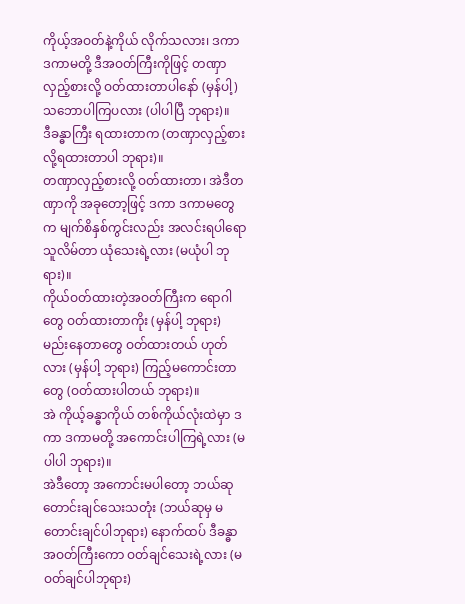ကိုယ့်အဝတ်နဲ့ကိုယ် လိုက်သလား၊ ဒကာ ဒကာမတို့ ဒီအဝတ်ကြီးကိုဖြင့် တဏှာလှည့်စားလို့ ဝတ်ထားတာပါနော် (မှန်ပါ့) သဘောပါကြပလား (ပါပါပြီ ဘုရား)။
ဒီခန္ဓာကြီး ရထားတာက (တဏှာလှည့်စားလို့ရထားတာပါ ဘုရား)။
တဏှာလှည့်စားလို့ ဝတ်ထားတာ၊ အဲဒီတဏှာကို အခုတော့ဖြင့် ဒကာ ဒကာမတွေက မျက်စိနှစ်ကွင်းလည်း အလင်းရပါရော သူလိမ်တာ ယုံသေးရဲ့လား (မယုံပါ ဘုရား)။
ကိုယ်ဝတ်ထားတဲ့အဝတ်ကြီးက ရောဂါတွေ ဝတ်ထားတာကိုး (မှန်ပါ့ ဘုရား) မည်းနေတာတွေ ဝတ်ထားတယ် ဟုတ်လား (မှန်ပါ့ ဘုရား) ကြည့်မကောင်းတာတွေ (ဝတ်ထားပါတယ် ဘုရား)။
အဲ ကိုယ့်ခန္ဓာကိုယ် တစ်ကိုယ်လုံးထဲမှာ ဒကာ ဒကာမတို့ အကောင်းပါကြရဲ့လား (မပါပါ ဘုရား)။
အဲဒီတော့ အကောင်းမပါတော့ ဘယ်ဆုတောင်းချင်သေးသတုံး (ဘယ်ဆုမှ မတောင်းချင်ပါဘုရား) နောက်ထပ် ဒီခန္ဓာအဝတ်ကြီးကော ဝတ်ချင်သေးရဲ့လား (မဝတ်ချင်ပါဘုရား)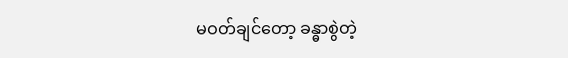မဝတ်ချင်တော့ ခန္ဓာစွဲတဲ့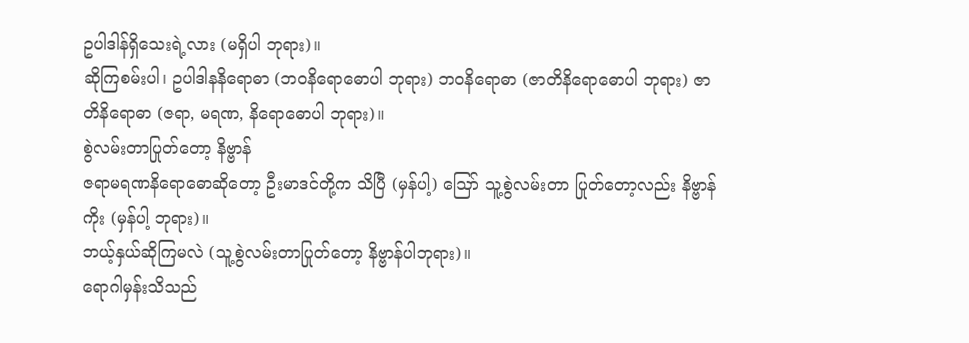ဥပါဒါန်ရှိသေးရဲ့လား (မရှိပါ ဘုရား)။
ဆိုကြစမ်းပါ၊ ဥပါဒါနနိရောဓာ (ဘဝနိရောဓောပါ ဘုရား) ဘဝနိရောဓာ (ဇာတိနိရောဓောပါ ဘုရား) ဇာတိနိရောဓာ (ဇရာ, မရဏ, နိရောဓောပါ ဘုရား)။
စွဲလမ်းတာပြုတ်တော့ နိဗ္ဗာန်
ဇရာမရဏနိရောဓောဆိုတော့ ဦးမာဒင်တို့က သိပြီ (မှန်ပါ့) ဪ သူ့စွဲလမ်းတာ ပြုတ်တော့လည်း နိဗ္ဗာန်ကိုး (မှန်ပါ့ ဘုရား)။
ဘယ့်နှယ်ဆိုကြမလဲ (သူ့စွဲလမ်းတာပြုတ်တော့ နိဗ္ဗာန်ပါဘုရား)။
ရောဂါမှန်းသိသည်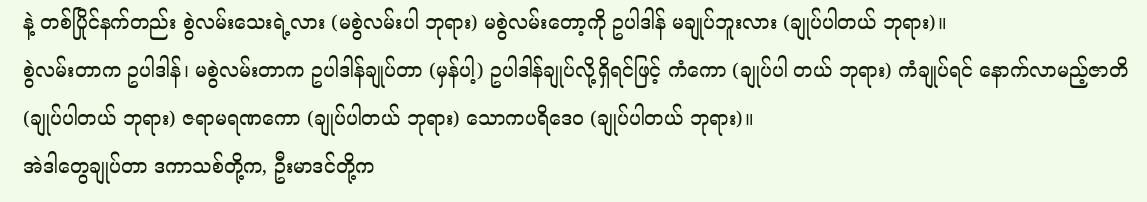နဲ့ တစ်ပြိုင်နက်တည်း စွဲလမ်းသေးရဲ့လား (မစွဲလမ်းပါ ဘုရား) မစွဲလမ်းတော့ကို ဥပါဒါန် မချုပ်ဘူးလား (ချုပ်ပါတယ် ဘုရား)။
စွဲလမ်းတာက ဥပါဒါန်၊ မစွဲလမ်းတာက ဥပါဒါန်ချုပ်တာ (မှန်ပါ့) ဥပါဒါန်ချုပ်လို့ရှိရင်ဖြင့် ကံကော (ချုပ်ပါ တယ် ဘုရား) ကံချုပ်ရင် နောက်လာမည့်ဇာတိ (ချုပ်ပါတယ် ဘုရား) ဇရာမရဏကော (ချုပ်ပါတယ် ဘုရား) သောကပရိဒေဝ (ချုပ်ပါတယ် ဘုရား)။
အဲဒါတွေချုပ်တာ ဒကာသစ်တို့က, ဦးမာဒင်တို့က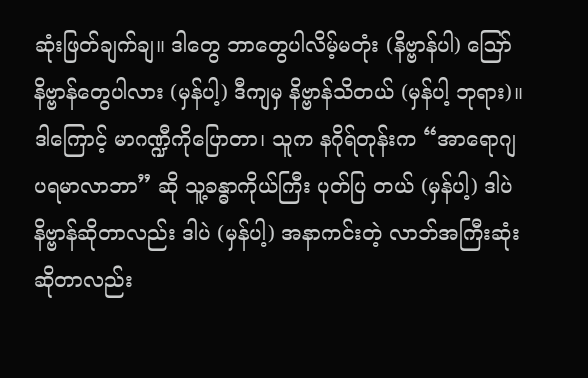ဆုံးဖြတ်ချက်ချ။ ဒါတွေ ဘာတွေပါလိမ့်မတုံး (နိဗ္ဗာန်ပါ) ဪ နိဗ္ဗာန်တွေပါလား (မှန်ပါ့) ဒီကျမှ နိဗ္ဗာန်သိတယ် (မှန်ပါ့ ဘုရား)။
ဒါကြောင့် မာဂဏ္ဍီကိုပြောတာ၊ သူက နဂိုရ်တုန်းက “အာရောဂျပရမာလာဘာ” ဆို သူ့ခန္ဓာကိုယ်ကြီး ပုတ်ပြ တယ် (မှန်ပါ့) ဒါပဲ နိဗ္ဗာန်ဆိုတာလည်း ဒါပဲ (မှန်ပါ့) အနာကင်းတဲ့ လာဘ်အကြီးဆုံးဆိုတာလည်း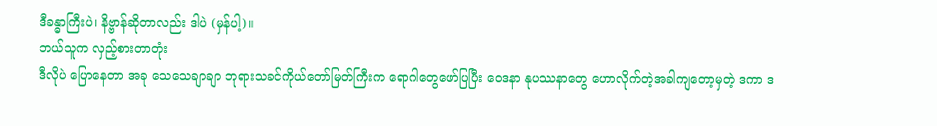ဒီခန္ဓာကြီးပဲ၊ နိဗ္ဗာန်ဆိုတာလည်း ဒါပဲ (မှန်ပါ့)။
ဘယ်သူက လှည့်စားတာတုံး
ဒီလိုပဲ ပြောနေတာ အခု သေသေချာချာ ဘုရားသခင်ကိုယ်တော်မြတ်ကြီးက ရောဂါတွေဖော်ပြပြီး ဝေဒနာ နုပဿနာတွေ ဟောလိုက်တဲ့အခါကျတော့မှတဲ့ ဒကာ ဒ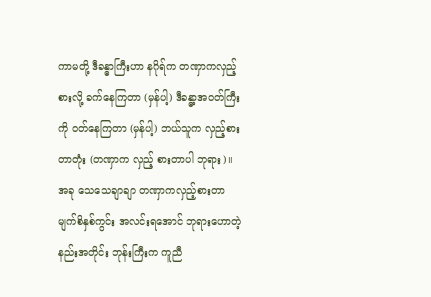ကာမတို့ ဒီခန္ဓာကြီးဟာ နဂိုရ်က တဏှာကလှည့်စားလို့ ခက်နေကြတာ (မှန်ပါ့) ဒီခန္ဓာ့အဝတ်ကြီးကို ဝတ်နေကြတာ (မှန်ပါ့) ဘယ်သူက လှည့်စားတာတုံး (တဏှာက လှည့် စားတာပါ ဘုရား)။
အခု သေသေချာချာ တဏှာကလှည့်စားတာ မျက်စိနှစ်ကွင်း အလင်းရအောင် ဘုရားဟောတဲ့နည်းအတိုင်း ဘုန်းကြီးက ကူညီ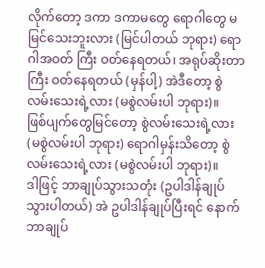လိုက်တော့ ဒကာ ဒကာမတွေ ရောဂါတွေ မမြင်သေးဘူးလား (မြင်ပါတယ် ဘုရား) ရောဂါအဝတ် ကြီး ဝတ်နေရတယ်၊ အရုပ်ဆိုးတာကြီး ဝတ်နေရတယ် (မှန်ပါ့) အဲဒီတော့ စွဲလမ်းသေးရဲ့လား (မစွဲလမ်းပါ ဘုရား)။
ဖြစ်ပျက်တွေမြင်တော့ စွဲလမ်းသေးရဲ့လား (မစွဲလမ်းပါ ဘုရား) ရောဂါမှန်းသိတော့ စွဲလမ်းသေးရဲ့လား (မစွဲလမ်းပါ ဘုရား)။
ဒါဖြင့် ဘာချုပ်သွားသတုံး (ဥပါဒါန်ချုပ်သွားပါတယ်) အဲ ဥပါဒါန်ချုပ်ပြီးရင် နောက် ဘာချုပ်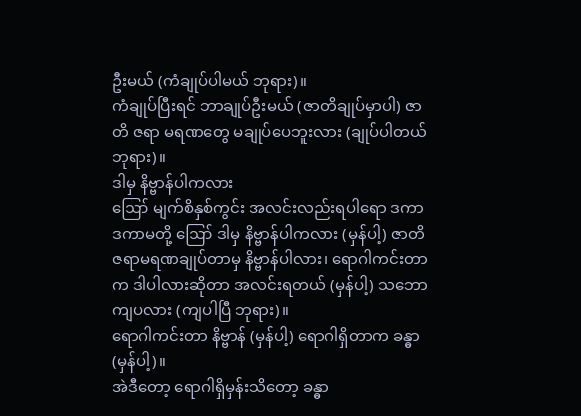ဦးမယ် (ကံချုပ်ပါမယ် ဘုရား)။
ကံချုပ်ပြီးရင် ဘာချုပ်ဦးမယ် (ဇာတိချုပ်မှာပါ) ဇာတိ ဇရာ မရဏတွေ မချုပ်ပေဘူးလား (ချုပ်ပါတယ် ဘုရား)။
ဒါမှ နိဗ္ဗာန်ပါကလား
ဪ မျက်စိနှစ်ကွင်း အလင်းလည်းရပါရော ဒကာ ဒကာမတို့ ဪ ဒါမှ နိဗ္ဗာန်ပါကလား (မှန်ပါ့) ဇာတိဇရာမရဏချုပ်တာမှ နိဗ္ဗာန်ပါလား၊ ရောဂါကင်းတာက ဒါပါလားဆိုတာ အလင်းရတယ် (မှန်ပါ့) သဘောကျပလား (ကျပါပြီ ဘုရား)။
ရောဂါကင်းတာ နိဗ္ဗာန် (မှန်ပါ့) ရောဂါရှိတာက ခန္ဓာ (မှန်ပါ့)။
အဲဒီတော့ ရောဂါရှိမှန်းသိတော့ ခန္ဓာ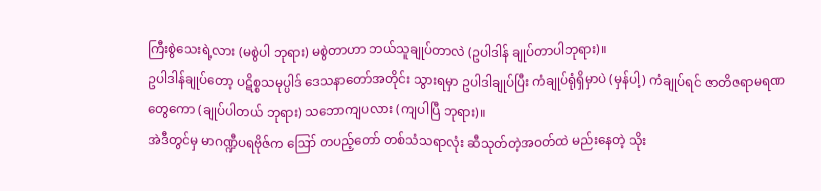ကြီးစွဲသေးရဲ့လား (မစွဲပါ ဘုရား) မစွဲတာဟာ ဘယ်သူချုပ်တာလဲ (ဥပါဒါန် ချုပ်တာပါဘုရား)။
ဥပါဒါန်ချုပ်တော့ ပဋိစ္စသမုပ္ပါဒ် ဒေသနာတော်အတိုင်း သွားရမှာ ဥပါဒါချုပ်ပြီး ကံချုပ်ရုံရှိမှာပဲ (မှန်ပါ့) ကံချုပ်ရင် ဇာတိဇရာမရဏတွေကော (ချုပ်ပါတယ် ဘုရား) သဘောကျပလား (ကျပါပြီ ဘုရား)။
အဲဒီတွင်မှ မာဂဏ္ဍီပရဗိုဇ်က ဪ တပည့်တော် တစ်သံသရာလုံး ဆီသုတ်တဲ့အဝတ်ထဲ မည်းနေတဲ့ သိုး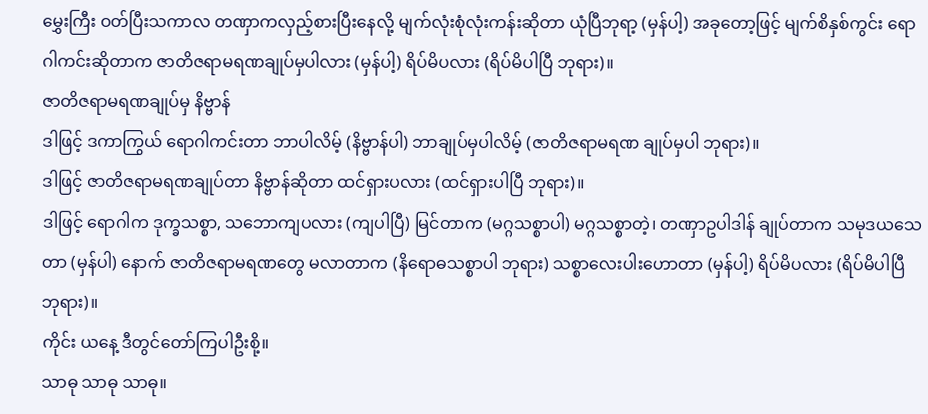မွှေးကြီး ဝတ်ပြီးသကာလ တဏှာကလှည့်စားပြီးနေလို့ မျက်လုံးစုံလုံးကန်းဆိုတာ ယုံပြီဘုရာ့ (မှန်ပါ့) အခုတော့ဖြင့် မျက်စိနှစ်ကွင်း ရောဂါကင်းဆိုတာက ဇာတိဇရာမရဏချုပ်မှပါလား (မှန်ပါ့) ရိပ်မိပလား (ရိပ်မိပါပြီ ဘုရား)။
ဇာတိဇရာမရဏချုပ်မှ နိဗ္ဗာန်
ဒါဖြင့် ဒကာကြွယ် ရောဂါကင်းတာ ဘာပါလိမ့် (နိဗ္ဗာန်ပါ) ဘာချုပ်မှပါလိမ့် (ဇာတိဇရာမရဏ ချုပ်မှပါ ဘုရား)။
ဒါဖြင့် ဇာတိဇရာမရဏချုပ်တာ နိဗ္ဗာန်ဆိုတာ ထင်ရှားပလား (ထင်ရှားပါပြီ ဘုရား)။
ဒါဖြင့် ရောဂါက ဒုက္ခသစ္စာ, သဘောကျပလား (ကျပါပြီ) မြင်တာက (မဂ္ဂသစ္စာပါ) မဂ္ဂသစ္စာတဲ့၊ တဏှာဥပါဒါန် ချုပ်တာက သမုဒယသေတာ (မှန်ပါ) နောက် ဇာတိဇရာမရဏတွေ မလာတာက (နိရောဓသစ္စာပါ ဘုရား) သစ္စာလေးပါးဟောတာ (မှန်ပါ့) ရိပ်မိပလား (ရိပ်မိပါပြီ ဘုရား)။
ကိုင်း ယနေ့ ဒီတွင်တော်ကြပါဦးစို့။
သာဓု သာဓု သာဓု။